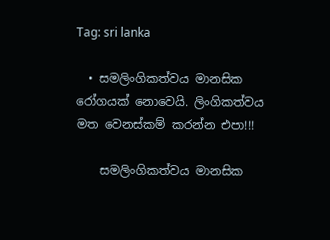Tag: sri lanka

  • සමලිංගිකත්වය මානසික රෝගයක් නොවෙයි. ලිංගිකත්වය මත වෙනස්කම් කරන්න එපා!!!

    සමලිංගිකත්වය මානසික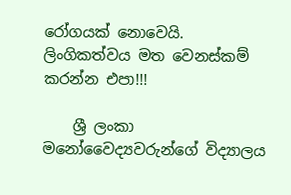රෝගයක් නොවෙයි. ලිංගිකත්වය මත වෙනස්කම් කරන්න එපා!!!

    ශ්‍රී ලංකා මනෝවෛද්‍යවරුන්ගේ විද්‍යාලය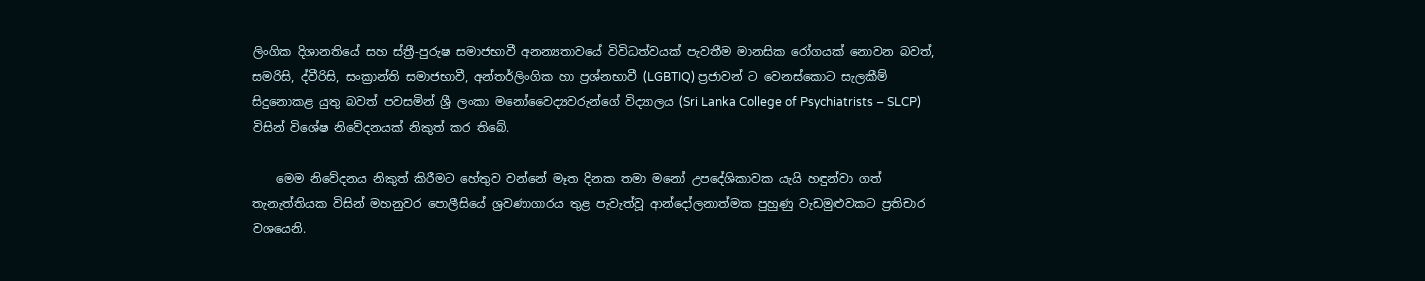ලිංගික දිශානතියේ සහ ස්ත්‍රී-පුරුෂ සමාජභාවී අනන්‍යතාවයේ විවිධත්වයක් පැවතීම මානසික රෝගයක් නොවන බවත්, සමරිසි, ද්වීරිසි, සංක්‍රාන්ති සමාජභාවී, අන්තර්ලිංගික හා ප්‍රශ්නභාවී (LGBTIQ) ප්‍රජාවන් ට වෙනස්කොට සැලකීම් සිදුනොකළ යුතු බවත් පවසමින් ශ්‍රී ලංකා මනෝවෛද්‍යවරුන්ගේ විද්‍යාලය (Sri Lanka College of Psychiatrists – SLCP) විසින් විශේෂ නිවේදනයක් නිකුත් කර තිබේ.

    මෙම නිවේදනය නිකුත් කිරීමට හේතුව වන්නේ මෑත දිනක තමා මනෝ උපදේශිකාවක යැයි හඳුන්වා ගත් තැනැත්තියක විසින් මහනුවර පොලීසියේ ශ්‍රවණාගාරය තුළ පැවැත්වූ ආන්දෝලනාත්මක පුහුණු වැඩමුළුවකට ප්‍රතිචාර වශයෙනි.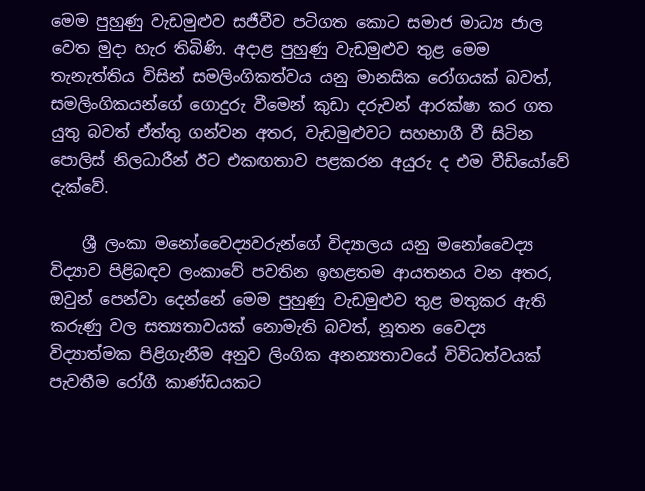මෙම පුහුණු වැඩමුළුව සජීවීව පටිගත කොට සමාජ මාධ්‍ය ජාල වෙත මුදා හැර තිබිණි. අදාළ පුහුණු වැඩමුළුව තුළ මෙම තැනැත්තිය විසින් සමලිංගිකත්වය යනු මානසික රෝගයක් බවත්, සමලිංගිකයන්ගේ ගොදුරු වීමෙන් කුඩා දරුවන් ආරක්ෂා කර ගත යුතු බවත් ඒත්තු ගන්වන අතර, වැඩමුළුවට සහභාගී වී සිටින පොලිස් නිලධාරීන් ඊට එකඟතාව පළකරන අයුරු ද එම වීඩියෝවේ දැක්වේ.

    ශ්‍රී ලංකා මනෝවෛද්‍යවරුන්ගේ විද්‍යාලය යනු මනෝවෛද්‍ය විද්‍යාව පිළිබඳව ලංකාවේ පවතින ඉහළතම ආයතනය වන අතර, ඔවුන් පෙන්වා දෙන්නේ මෙම පුහුණු වැඩමුළුව තුළ මතුකර ඇති කරුණු වල සත්‍යතාවයක් නොමැති බවත්, නූතන වෛද්‍ය විද්‍යාත්මක පිළිගැනීම අනුව ලිංගික අනන්‍යතාවයේ විවිධත්වයක් පැවතීම රෝගී කාණ්ඩයකට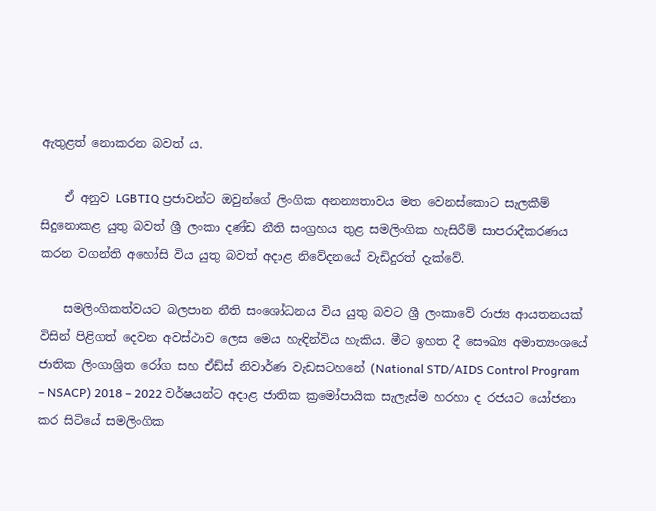ඇතුළත් නොකරන බවත් ය.

    ඒ අනුව LGBTIQ ප්‍රජාවන්ට ඔවුන්ගේ ලිංගික අනන්‍යතාවය මත වෙනස්කොට සැලකීම් සිදුනොකළ යුතු බවත් ශ්‍රී ලංකා දණ්ඩ නීති සංග්‍රහය තුළ සමලිංගික හැසිරීම් සාපරාදීකරණය කරන වගන්ති අහෝසි විය යුතු බවත් අදාළ නිවේදනයේ වැඩිදුරත් දැක්වේ.

    සමලිංගිකත්වයට බලපාන නීති සංශෝධනය විය යුතු බවට ශ්‍රී ලංකාවේ රාජ්‍ය ආයතනයක් විසින් පිළිගත් දෙවන අවස්ථාව ලෙස මෙය හැඳින්විය හැකිය. මීට ඉහත දී සෞඛ්‍ය අමාත්‍යංශයේ ජාතික ලිංගාශ්‍රිත රෝග සහ ඒඩ්ස් නිවාර්ණ වැඩසටහනේ (National STD/AIDS Control Program – NSACP) 2018 – 2022 වර්ෂයන්ට අදාළ ජාතික ක්‍රමෝපායික සැලැස්ම හරහා ද රජයට යෝජනා කර සිටියේ සමලිංගික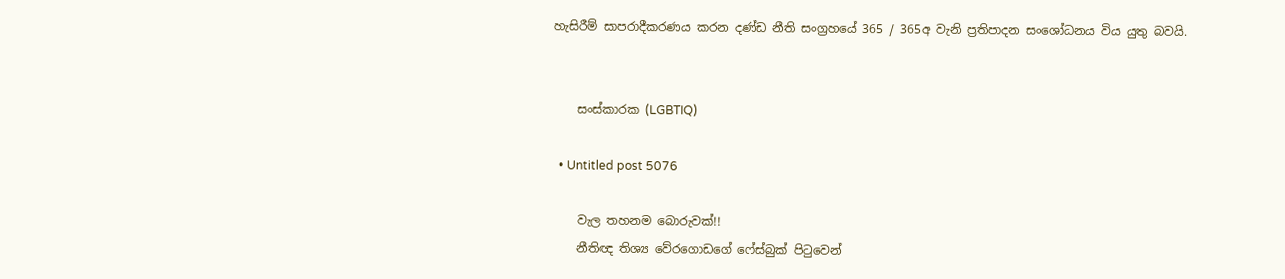හැසිරීම් සාපරාදීකරණය කරන දණ්ඩ නීති සංග්‍රහයේ 365 / 365අ වැනි ප්‍රතිපාදන සංශෝධනය විය යුතු බවයි.


    සංස්කාරක (LGBTIQ)

  • Untitled post 5076

    වැල තහනම බොරුවක්!!
    නීතිඥ තිශ්‍ය වේරගොඩගේ ෆේස්බුක් පිටුවෙන්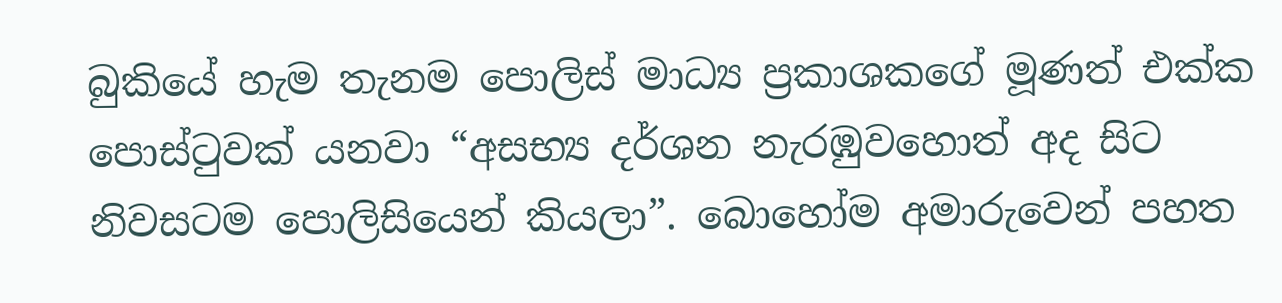බුකියේ හැම තැනම පොලිස් මාධ්‍ය ප්‍රකාශකගේ මූණත් එක්ක පොස්ටුවක් යනවා “අසභ්‍ය දර්ශන නැරඹුවහොත් අද සිට නිවසටම පොලිසියෙන් කියලා”. බොහෝම අමාරුවෙන් පහත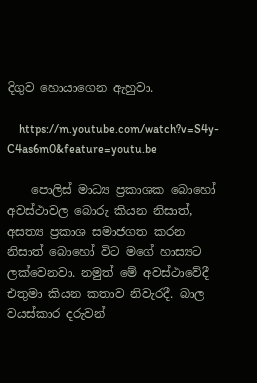දිගුව හොයාගෙන ඇහුවා.

    https://m.youtube.com/watch?v=S4y-C4as6m0&feature=youtu.be

    පොලිස් මාධ්‍ය ප්‍රකාශක බොහෝ අවස්ථාවල බොරු කියන නිසාත්, අසත්‍ය ප්‍රකාශ සමාජගත කරන නිසාත් බොහෝ විට මගේ හාස්‍යට ලක්වෙනවා. නමුත් මේ අවස්ථාවේදී එතුමා කියන කතාව නිවැරදී. බාල වයස්කාර දරුවන්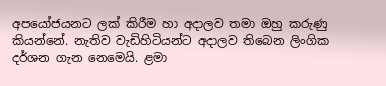අපයෝජයනට ලක් කිරීම හා අදාලව තමා ඔහු කරුණු කියන්නේ. නැතිව වැඩිහිටියන්ට අදාලව තිබෙන ලිංගික දර්ශන ගැන නෙමෙයි. ළමා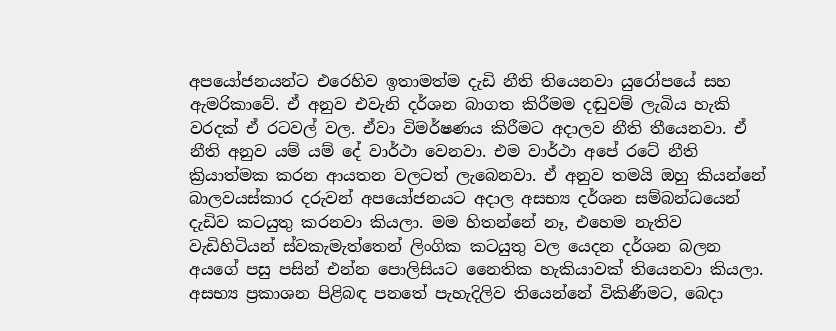අපයෝජනයන්ට එරෙහිව ඉතාමත්ම දැඩි නීති තියෙනවා යුරෝපයේ සහ ඇමරිකාවේ. ඒ අනුව එවැනි දර්ශන බාගත කිරීමම දඬුවම් ලැබිය හැකි වරදක් ඒ රටවල් වල. ඒවා විමර්ෂණය කිරීමට අදාලව නීති තීයෙනවා. ඒ නීති අනුව යම් යම් දේ වාර්ථා වෙනවා. එම වාර්ථා අපේ රටේ නීති ක්‍රියාත්මක කරන ආයතන වලටත් ලැබෙනවා. ඒ අනුව තමයි ඔහු කියන්නේ බාලවයස්කාර දරුවන් අපයෝජනයට අදාල අසභ්‍ය දර්ශන සම්බන්ධයෙන් දැඩිව කටයුතු කරනවා කියලා. මම හිතන්නේ නෑ, එහෙම නැතිව වැඩිහිටියන් ස්වකැමැත්තෙන් ලිංගික කටයුතු වල යෙදන දර්ශන බලන අයගේ පසු පසින් එන්න පොලිසියට නෛතික හැකියාවක් තියෙනවා කියලා. අසභ්‍ය ප්‍රකාශන පිළිබඳ පනතේ පැහැදිලිව තියෙන්නේ විකිණීමට, බෙදා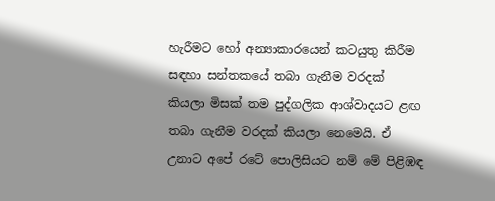හැරීමට හෝ අන්‍යාකාරයෙන් කටයුතු කිරීම සඳහා සන්තකයේ තබා ගැනීම වරදක් කියලා මිසක් තම පුද්ගලික ආශ්වාදයට ළඟ තබා ගැනීම වරදක් කියලා නෙමෙයි. ඒ උනාට අපේ රටේ පොලිසියට නම් මේ පිළිඹඳ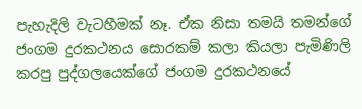පැහැදිලි වැටහීමක් නෑ. ඒක නිසා තමයි තමන්ගේ ජංගම දුරකථනය සොරකම් කලා කියලා පැමිණිලි කරපු පුද්ගලයෙක්ගේ ජංගම දුරකථනයේ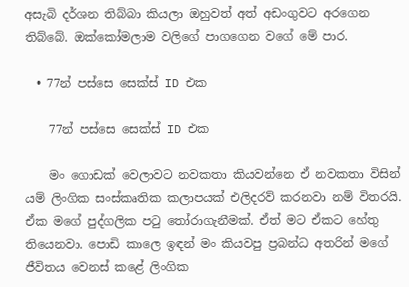අසැබි දර්ශන තිබ්බා කියලා ඔහුවත් අත් අඩංගුවට අරගෙන තිබ්බේ. ඔක්කෝමලාම වලිගේ පාගගෙන වගේ මේ පාර.

  • 77න් පස්සෙ සෙක්ස් ID එක

    77න් පස්සෙ සෙක්ස් ID එක

    මං ගොඩක් වෙලාවට නවකතා කියවන්නෙ ඒ නවකතා විසින් යම් ලිංගික සංස්කෘතික කලාපයක් එලිදරව් කරනවා නම් විතරයි. ඒක මගේ පුද්ගලික පටු තෝරාගැනීමක්. ඒත් මට ඒකට හේතු තියෙනවා. පොඩි කාලෙ ඉඳන් මං කියවපු ප්‍රබන්ධ අතරින් මගේ ජීවිතය වෙනස් කළේ ලිංගික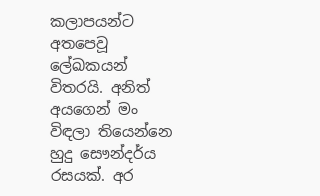කලාපයන්ට අතපෙවූ ලේඛකයන් විතරයි. අනිත් අයගෙන් මං විඳලා තියෙන්නෙ හුදු සෞන්දර්ය රසයක්. අර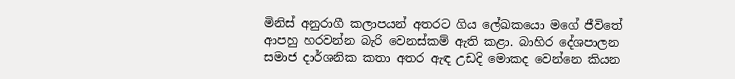මිනිස් අනුරාගී කලාපයන් අතරට ගිය ලේඛකයො මගේ ජීවිතේ ආපහු හරවන්න බැරි වෙනස්කම් ඇති කළා. බාහිර දේශපාලන සමාජ දාර්ශනික කතා අතර ඇඳ උඩදි මොකද වෙන්නෙ කියන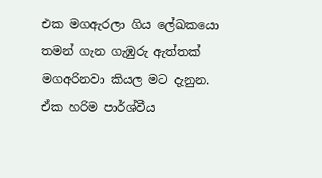එක මගඇරලා ගිය ලේඛකයො තමන් ගැන ගැඹුරු ඇත්තක් මගඅරිනවා කියල මට දැනුන. ඒක හරිම පාර්ශ්වීය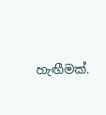හැඟීමක්.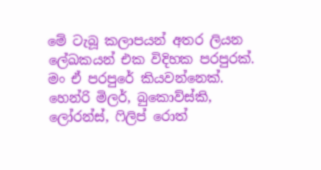මේ ටැබූ කලාපයන් අතර ලියන ලේඛකයන් එක විදිහක පරපුරක්. මං ඒ පරපුරේ කියවන්නෙක්. හෙන්රි මිලර්, බුකොව්ස්කි, ලෝරන්ස්, ෆිලිප් රොත්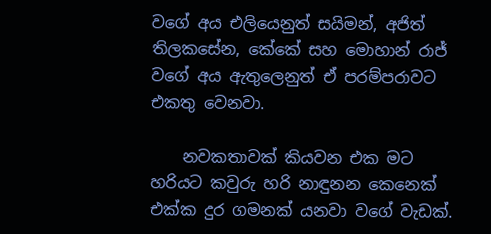වගේ අය එලියෙනුත් සයිමන්, අජිත් තිලකසේන, කේකේ සහ මොහාන් රාජ් වගේ අය ඇතුලෙනුත් ඒ පරම්පරාවට එකතු වෙනවා.

    නවකතාවක් කියවන එක මට හරියට කවුරු හරි නාඳුනන කෙනෙක් එක්ක දුර ගමනක් යනවා වගේ වැඩක්.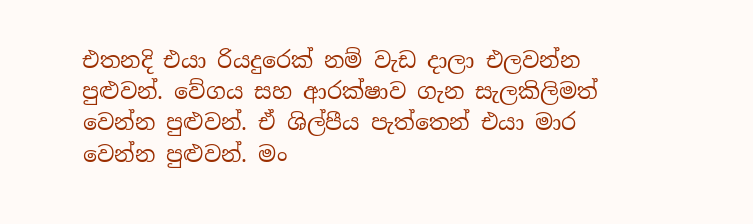එතනදි එයා රියදුරෙක් නම් වැඩ දාලා එලවන්න පුළුවන්. වේගය සහ ආරක්ෂාව ගැන සැලකිලිමත් වෙන්න පුළුවන්. ඒ ශිල්පීය පැත්තෙන් එයා මාර වෙන්න පුළුවන්. මං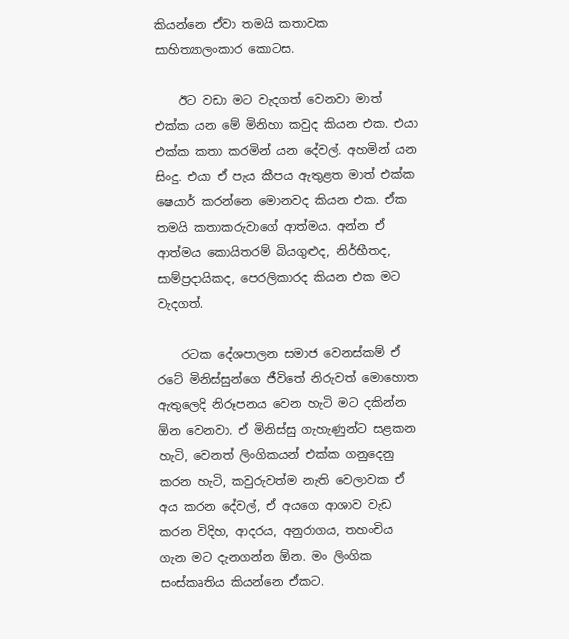කියන්නෙ ඒවා තමයි කතාවක සාහිත්‍යාලංකාර කොටස.

    ඊට වඩා මට වැදගත් වෙනවා මාත් එක්ක යන මේ මිනිහා කවුද කියන එක. එයා එක්ක කතා කරමින් යන දේවල්. අහමින් යන සිංදු. එයා ඒ පැය කීපය ඇතුළත මාත් එක්ක ෂෙයාර් කරන්නෙ මොනවද කියන එක. ඒක තමයි කතාකරුවාගේ ආත්මය. අන්න ඒ ආත්මය කොයිතරම් බියගුළුද, නිර්භීතද, සාම්ප්‍රදායිකද, පෙරලිකාරද කියන එක මට වැදගත්.

    රටක දේශපාලන සමාජ වෙනස්කම් ඒ රටේ මිනිස්සුන්ගෙ ජීවිතේ නිරුවත් මොහොත ඇතුලෙදි නිරූපනය වෙන හැටි මට දකින්න ඕන වෙනවා. ඒ මිනිස්සු ගැහැණුන්ට සළකන හැටි, වෙනත් ලිංගිකයන් එක්ක ගනුදෙනු කරන හැටි, කවුරුවත්ම නැති වෙලාවක ඒ අය කරන දේවල්, ඒ අයගෙ ආශාව වැඩ කරන විදිහ, ආදරය, අනුරාගය, තහංචිය ගැන මට දැනගන්න ඕන. මං ලිංගික සංස්කෘතිය කියන්නෙ ඒකට.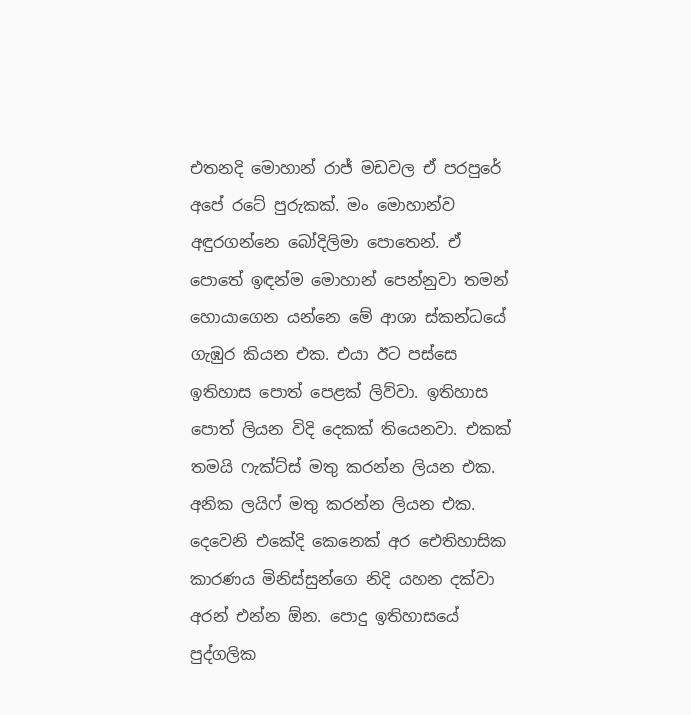එතනදි මොහාන් රාජ් මඩවල ඒ පරපුරේ අපේ රටේ පුරුකක්. මං මොහාන්ව අඳුරගන්නෙ බෝදිලිමා පොතෙන්. ඒ පොතේ ඉඳන්ම මොහාන් පෙන්නුවා තමන් හොයාගෙන යන්නෙ මේ ආශා ස්කන්ධයේ ගැඹුර කියන එක. එයා ඊට පස්සෙ ඉතිහාස පොත් පෙළක් ලිව්වා. ඉතිහාස පොත් ලියන විදි දෙකක් තියෙනවා. එකක් තමයි ෆැක්ට්ස් මතු කරන්න ලියන එක. අනික ලයිෆ් මතු කරන්න ලියන එක. දෙවෙනි එකේදි කෙනෙක් අර ඓතිහාසික කාරණය මිනිස්සුන්ගෙ නිදි යහන දක්වා අරන් එන්න ඕන. පොදු ඉතිහාසයේ පුද්ගලික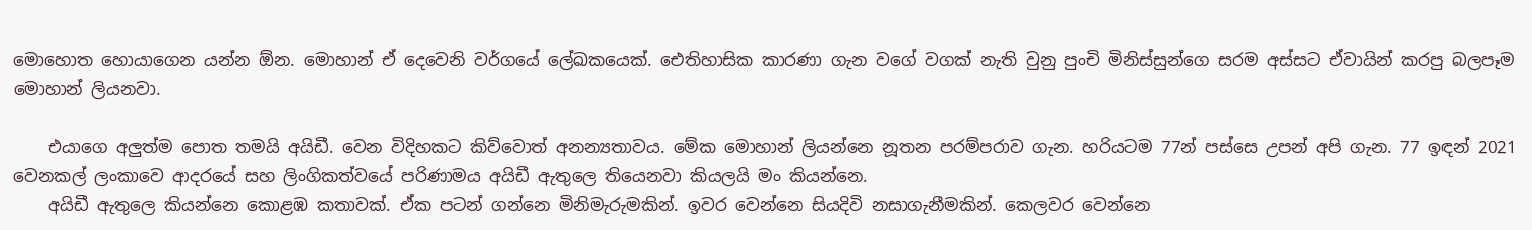මොහොත හොයාගෙන යන්න ඕන. මොහාන් ඒ දෙවෙනි වර්ගයේ ලේඛකයෙක්. ඓතිහාසික කාරණා ගැන වගේ වගක් නැති වුනු පුංචි මිනිස්සුන්ගෙ සරම අස්සට ඒවායින් කරපු බලපෑම මොහාන් ලියනවා.

    එයාගෙ අලුත්ම පොත තමයි අයිඩී. වෙන විදිහකට කිව්වොත් අනන්‍යතාවය. මේක මොහාන් ලියන්නෙ නූතන පරම්පරාව ගැන. හරියටම 77න් පස්සෙ උපන් අපි ගැන. 77 ඉඳන් 2021 වෙනකල් ලංකාවෙ ආදරයේ සහ ලිංගිකත්වයේ පරිණාමය අයිඩී ඇතුලෙ තියෙනවා කියලයි මං කියන්නෙ.
    අයිඩී ඇතුලෙ කියන්නෙ කොළඹ කතාවක්. ඒක පටන් ගන්නෙ මිනිමැරුමකින්. ඉවර වෙන්නෙ සියදිවි නසාගැනීමකින්. කෙලවර වෙන්නෙ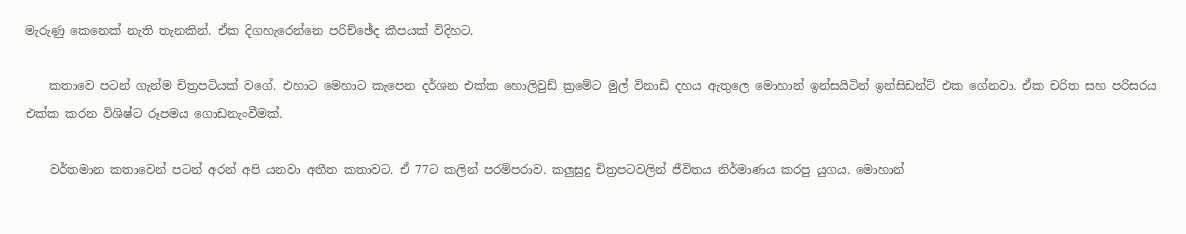මැරුණු කෙනෙක් නැති තැනකින්. ඒක දිගහැරෙන්නෙ පරිච්ඡේද කීපයක් විදිහට.

    කතාවෙ පටන් ගැන්ම චිත්‍රපටියක් වගේ. එහාට මෙහාට කැපෙන දර්ශන එක්ක හොලිවුඩ් ක්‍රමේට මුල් විනාඩි දහය ඇතුලෙ මොහාන් ඉන්සයිටින් ඉන්සිඩන්ට් එක ගේනවා. ඒක චරිත සහ පරිසරය එක්ක කරන විශිෂ්ට රූපමය ගොඩනැංවීමක්.

    වර්තමාන කතාවෙන් පටන් අරන් අපි යනවා අතීත කතාවට. ඒ 77ට කලින් පරම්පරාව. කලුසුදු චිත්‍රපටවලින් ජීවිතය නිර්මාණය කරපු යුගය. මොහාන්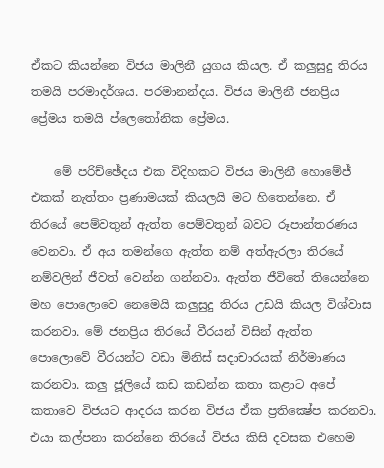ඒකට කියන්නෙ විජය මාලිනී යුගය කියල. ඒ කලුසුදු තිරය තමයි පරමාදර්ශය. පරමානන්දය. විජය මාලිනී ජනප්‍රිය ප්‍රේමය තමයි ප්ලෙතෝනික ප්‍රේමය.

    මේ පරිච්ඡේදය එක විදිහකට විජය මාලිනී හොමේජ් එකක් නැත්තං ප්‍රණාමයක් කියලයි මට හිතෙන්නෙ. ඒ තිරයේ පෙම්වතුන් ඇත්ත පෙම්වතුන් බවට රූපාන්තරණය වෙනවා. ඒ අය තමන්ගෙ ඇත්ත නම් අත්ඇරලා තිරයේ නම්වලින් ජීවත් වෙන්න ගන්නවා. ඇත්ත ජීවිතේ තියෙන්නෙ මහ පොලොවෙ නෙමෙයි කලුසුදු තිරය උඩයි කියල විශ්වාස කරනවා. මේ ජනප්‍රිය තිරයේ වීරයන් විසින් ඇත්ත පොලොවේ වීරයන්ට වඩා මිනිස් සදාචාරයක් නිර්මාණය කරනවා. කලු ජූලියේ කඩ කඩන්න කතා කළාට අපේ කතාවෙ විජයට ආදරය කරන විජය ඒක ප්‍රතික්‍ෂේප කරනවා. එයා කල්පනා කරන්නෙ තිරයේ විජය කිසි දවසක එහෙම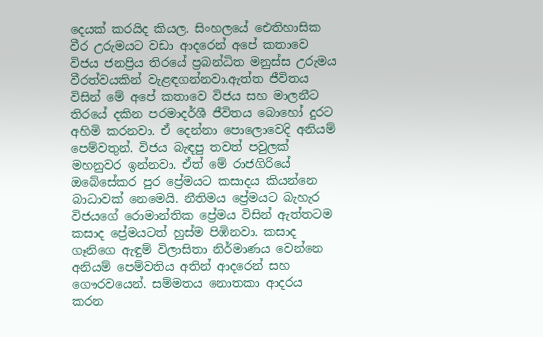දෙයක් කරයිද කියල. සිංහලයේ ඓතිහාසික වීර උරුමයට වඩා ආදරෙන් අපේ කතාවෙ විජය ජනප්‍රිය තිරයේ ප්‍රබන්ධිත මනුස්ස උරුමය වීරත්වයකින් වැළඳගන්නවා.ඇත්ත ජීවිතය විසින් මේ අපේ කතාවෙ විජය සහ මාලනීට තිරයේ දකින පරමාදර්ශී ජීවිතය බොහෝ දුරට අහිමි කරනවා. ඒ දෙන්නා පොලොවෙදි අනියම් පෙම්වතුන්. විජය බැඳපු තවත් පවුලක් මහනුවර ඉන්නවා. ඒත් මේ රාජගිරියේ ඔබේසේකර පුර ප්‍රේමයට කසාදය කියන්නෙ බාධාවක් නෙමෙයි. නීතිමය ප්‍රේමයට බැහැර විජයගේ රොමාන්තික ප්‍රේමය විසින් ඇත්තටම කසාද ප්‍රේමයටත් හුස්ම පිඹිනවා. කසාද ගෑනිගෙ ඇඳුම් විලාසිතා නිර්මාණය වෙන්නෙ අනියම් පෙම්වතිය අතින් ආදරෙන් සහ ගෞරවයෙන්. සම්මතය නොතකා ආදරය කරන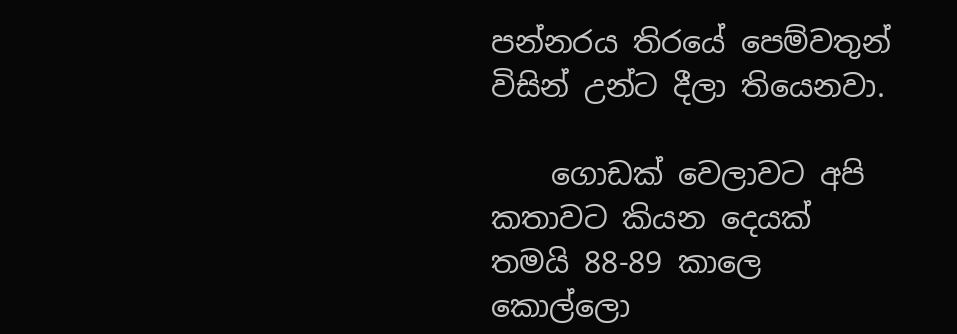පන්නරය තිරයේ පෙම්වතුන් විසින් උන්ට දීලා තියෙනවා.

    ගොඩක් වෙලාවට අපි කතාවට කියන දෙයක් තමයි 88-89 කාලෙ කොල්ලො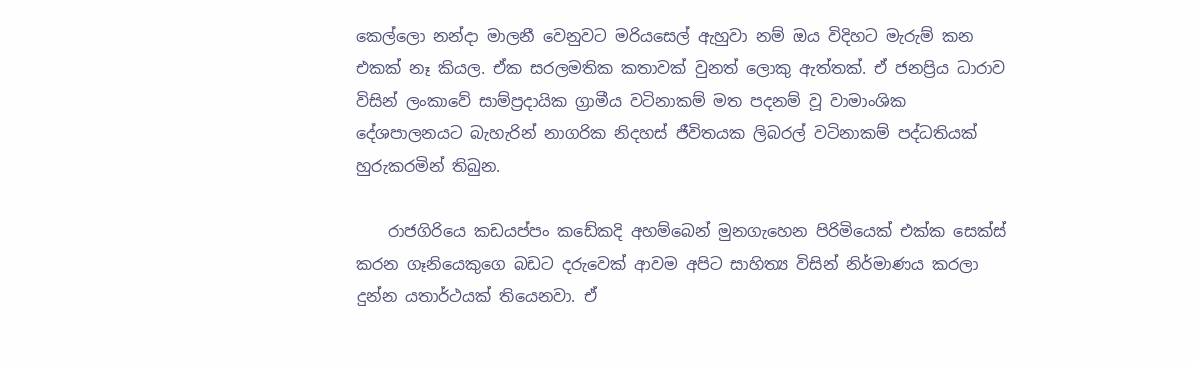කෙල්ලො නන්දා මාලනී වෙනුවට මරියසෙල් ඇහුවා නම් ඔය විදිහට මැරුම් කන එකක් නෑ කියල. ඒක සරලමතික කතාවක් වුනත් ලොකු ඇත්තක්. ඒ ජනප්‍රිය ධාරාව විසින් ලංකාවේ සාම්ප්‍රදායික ග්‍රාමීය වටිනාකම් මත පදනම් වූ වාමාංශික දේශපාලනයට බැහැරින් නාගරික නිදහස් ජීවිතයක ලිබරල් වටිනාකම් පද්ධතියක් හුරුකරමින් තිබුන.

    රාජගිරියෙ කඩයප්පං කඩේකදි අහම්බෙන් මුනගැහෙන පිරිමියෙක් එක්ක සෙක්ස් කරන ගෑනියෙකුගෙ බඩට දරුවෙක් ආවම අපිට සාහිත්‍ය විසින් නිර්මාණය කරලා දුන්න යතාර්ථයක් තියෙනවා. ඒ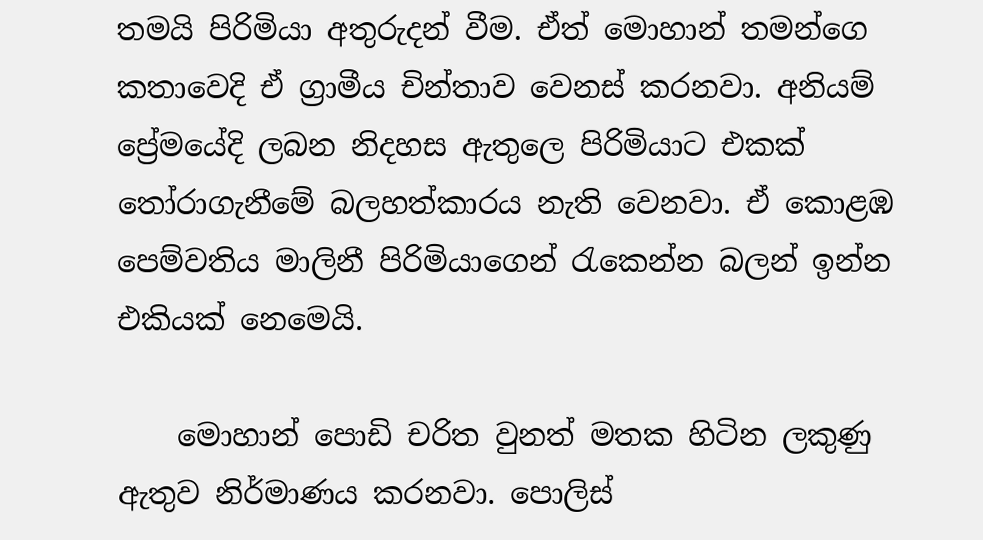තමයි පිරිමියා අතුරුදන් වීම. ඒත් මොහාන් තමන්ගෙ කතාවෙදි ඒ ග්‍රාමීය චින්තාව වෙනස් කරනවා. අනියම් ප්‍රේමයේදි ලබන නිදහස ඇතුලෙ පිරිමියාට එකක් තෝරාගැනීමේ බලහත්කාරය නැති වෙනවා. ඒ කොළඹ පෙම්වතිය මාලිනී පිරිමියාගෙන් රැකෙන්න බලන් ඉන්න එකියක් නෙමෙයි.

    මොහාන් පොඩි චරිත වුනත් මතක හිටින ලකුණු ඇතුව නිර්මාණය කරනවා. පොලිස්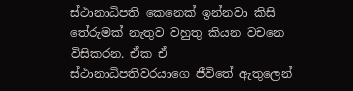ස්ථානාධිපති කෙනෙක් ඉන්නවා කිසි තේරුමක් නැතුව වහුතු කියන වචනෙ විසිකරන. ඒක ඒ ස්ථානාධිපතිවරයාගෙ ජීවිතේ ඇතුලෙන්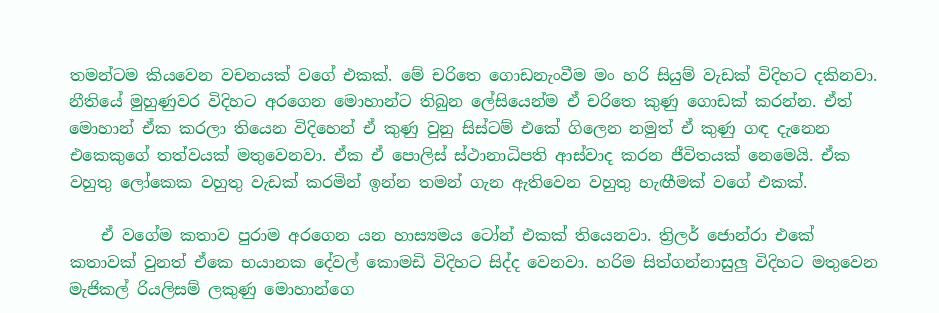තමන්ටම කියවෙන වචනයක් වගේ එකක්. මේ චරිතෙ ගොඩනැංවීම මං හරි සියුම් වැඩක් විදිහට දකිනවා. නීතියේ මුහුණුවර විදිහට අරගෙන මොහාන්ට තිබුන ලේසියෙන්ම ඒ චරිතෙ කුණු ගොඩක් කරන්න. ඒත් මොහාන් ඒක කරලා තියෙන විදිහෙන් ඒ කුණු වුනු සිස්ටම් එකේ ගිලෙන නමුත් ඒ කුණු ගඳ දැනෙන එකෙකුගේ තත්වයක් මතුවෙනවා. ඒක ඒ පොලිස් ස්ථානාධිපති ආස්වාද කරන ජීවිතයක් නෙමෙයි. ඒක වහුතු ලෝකෙක වහුතු වැඩක් කරමින් ඉන්න තමන් ගැන ඇතිවෙන වහුතු හැඟීමක් වගේ එකක්.

    ඒ වගේම කතාව පුරාම අරගෙන යන හාස්‍යමය ටෝන් එකක් තියෙනවා. ත්‍රිලර් ජොන්රා එකේ කතාවක් වුනත් ඒකෙ භයානක දේවල් කොමඩි විදිහට සිද්ද වෙනවා. හරිම සිත්ගන්නාසුලු විදිහට මතුවෙන මැජිකල් රියලිසම් ලකුණු මොහාන්ගෙ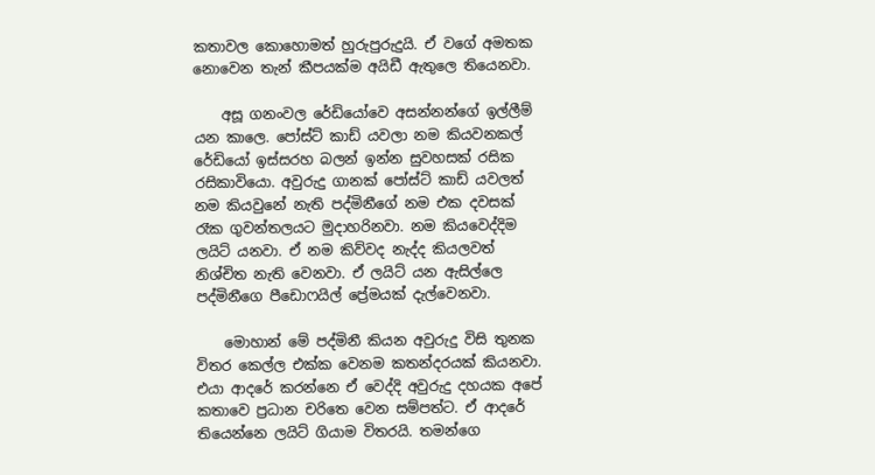කතාවල කොහොමත් හුරුපුරුදුයි. ඒ වගේ අමතක නොවෙන තැන් කීපයක්ම අයිඩී ඇතුලෙ තියෙනවා.

    අසූ ගනංවල රේඩියෝවෙ අසන්නන්ගේ ඉල්ලීම් යන කාලෙ. පෝස්ට් කාඩ් යවලා නම කියවනකල් රේඩියෝ ඉස්සරහ බලන් ඉන්න සුවහසක් රසික රසිකාවියො. අවුරුදු ගානක් පෝස්ට් කාඩ් යවලත් නම කියවුනේ නැති පද්මිනීගේ නම එක දවසක් රෑක ගුවන්තලයට මුදාහරිනවා. නම කියවෙද්දිම ලයිට් යනවා. ඒ නම කිව්වද නැද්ද කියලවත් නිශ්චිත නැති වෙනවා. ඒ ලයිට් යන ඇසිල්ලෙ පද්මිනීගෙ පීඩොෆයිල් ප්‍රේමයක් දැල්වෙනවා.

    මොහාන් මේ පද්මිනී කියන අවුරුදු විසි තුනක විතර කෙල්ල එක්ක වෙනම කතන්දරයක් කියනවා. එයා ආදරේ කරන්නෙ ඒ වෙද්දි අවුරුදු දහයක අපේ කතාවෙ ප්‍රධාන චරිතෙ වෙන සම්පත්ට. ඒ ආදරේ තියෙන්නෙ ලයිට් ගියාම විතරයි. තමන්ගෙ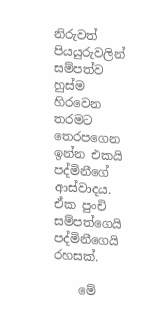නිරුවත් පියයුරුවලින් සම්පත්ව හුස්ම හිරවෙන තරමට තෙරපගෙන ඉන්න එකයි පද්මිනීගේ ආස්වාදය. ඒක පුංචි සම්පත්ගෙයි පද්මිනීගෙයි රහසක්.

    මේ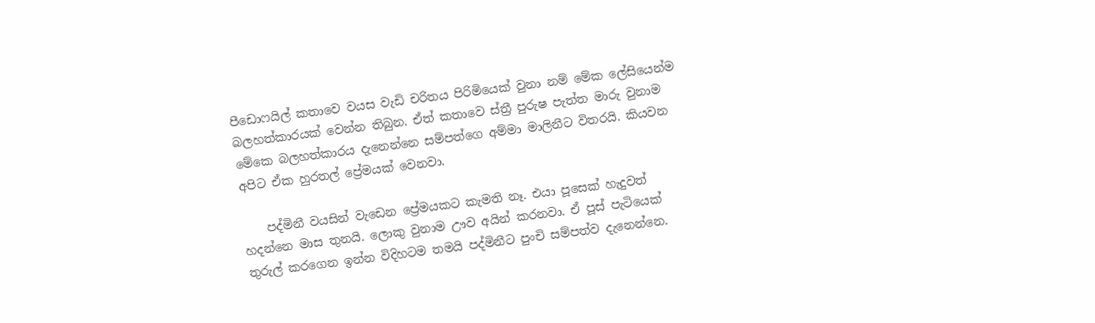පීඩොෆයිල් කතාවෙ වයස වැඩි චරිතය පිරිමියෙක් වුනා නම් මේක ලේසියෙන්ම බලහත්කාරයක් වෙන්න තිබුන. ඒත් කතාවෙ ස්ත්‍රී පුරුෂ පැත්ත මාරු වුනාම මේකෙ බලහත්කාරය දැනෙන්නෙ සම්පත්ගෙ අම්මා මාලිනීට විතරයි. කියවන අපිට ඒක හුරතල් ප්‍රේමයක් වෙනවා.

    පද්මිනී වයසින් වැඩෙන ප්‍රේමයකට කැමති නෑ. එයා පූසෙක් හැදුවත් හදන්නෙ මාස තුනයි. ලොකු වුනාම ඌව අයින් කරනවා. ඒ පූස් පැටියෙක් තුරුල් කරගෙන ඉන්න විදිහටම තමයි පද්මිනීට පුංචි සම්පත්ව දැනෙන්නෙ.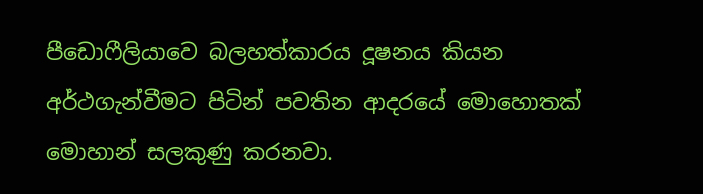පීඩොෆීලියාවෙ බලහත්කාරය දූෂනය කියන අර්ථගැන්වීමට පිටින් පවතින ආදරයේ මොහොතක් මොහාන් සලකුණු කරනවා.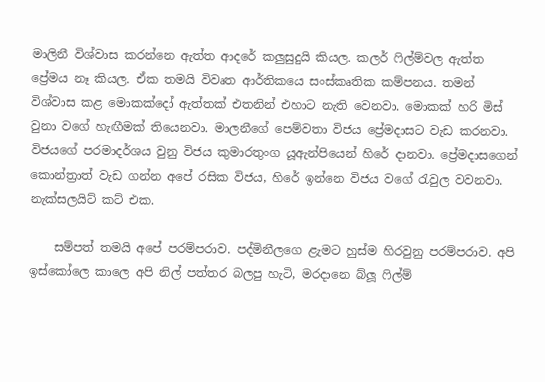මාලිනී විශ්වාස කරන්නෙ ඇත්ත ආදරේ කලුසුදුයි කියල. කලර් ෆිල්ම්වල ඇත්ත ප්‍රේමය නෑ කියල. ඒක තමයි විවෘත ආර්තිකයෙ සංස්කෘතික කම්පනය. තමන් විශ්වාස කළ මොකක්දෝ ඇත්තක් එතනින් එහාට නැති වෙනවා. මොකක් හරි මිස් වුනා වගේ හැඟීමක් තියෙනවා. මාලනීගේ පෙම්වතා විජය ප්‍රේමදාසට වැඩ කරනවා. විජයගේ පරමාදර්ශය වුනු විජය කුමාරතුංග යූඇන්පියෙන් හිරේ දානවා. ප්‍රේමදාසගෙන් කොන්ත්‍රාත් වැඩ ගන්න අපේ රසික විජය, හිරේ ඉන්නෙ විජය වගේ රැවුල වවනවා. නැක්සලයිට් කට් එක.

    සම්පත් තමයි අපේ පරම්පරාව. පද්මිනීලගෙ ළැමට හුස්ම හිරවුනු පරම්පරාව. අපි ඉස්කෝලෙ කාලෙ අපි නිල් පත්තර බලපු හැටි, මරදානෙ බ්ලූ ෆිල්ම්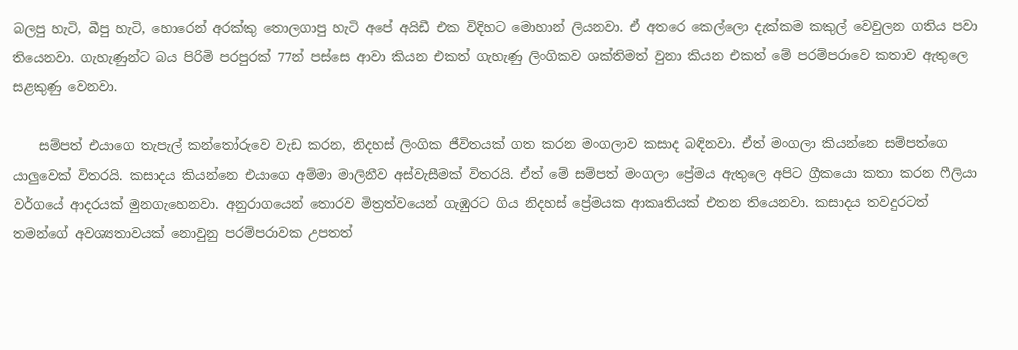බලපු හැටි, බීපු හැටි, හොරෙන් අරක්කු තොලගාපු හැටි අපේ අයිඩී එක විදිහට මොහාන් ලියනවා. ඒ අතරෙ කෙල්ලො දැක්කම කකුල් වෙවුලන ගතිය පවා තියෙනවා. ගැහැණුන්ට බය පිරිමි පරපුරක් 77න් පස්සෙ ආවා කියන එකත් ගැහැණු ලිංගිකව ශක්තිමත් වුනා කියන එකත් මේ පරම්පරාවෙ කතාව ඇතුලෙ සළකුණු වෙනවා.

    සම්පත් එයාගෙ තැපැල් කන්තෝරුවෙ වැඩ කරන, නිදහස් ලිංගික ජීවිතයක් ගත කරන මංගලාව කසාද බඳිනවා. ඒත් මංගලා කියන්නෙ සම්පත්ගෙ යාලුවෙක් විතරයි. කසාදය කියන්නෙ එයාගෙ අම්මා මාලිනීව අස්වැසීමක් විතරයි. ඒත් මේ සම්පත් මංගලා ප්‍රේමය ඇතුලෙ අපිට ග්‍රීකයො කතා කරන ෆීලියා වර්ගයේ ආදරයක් මුනගැහෙනවා. අනුරාගයෙන් තොරව මිත්‍රත්වයෙන් ගැඹුරට ගිය නිදහස් ප්‍රේමයක ආකෘතියක් එතන තියෙනවා. කසාදය තවදුරටත් තමන්ගේ අවශ්‍යතාවයක් නොවුනු පරම්පරාවක උපතත්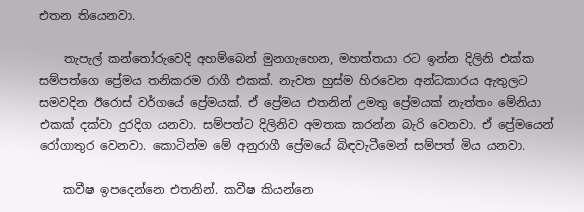එතන තියෙනවා.

    තැපැල් කන්තෝරුවෙදි අහම්බෙන් මුනගැහෙන, මහත්තයා රට ඉන්න දිලිනි එක්ක සම්පත්ගෙ ප්‍රේමය තනිකරම රාගී එකක්. නැවත හුස්ම හිරවෙන අන්ධකාරය ඇතුලට සමවදින ඊරොස් වර්ගයේ ප්‍රේමයක්. ඒ ප්‍රේමය එතනින් උමතු ප්‍රේමයක් නැත්තං මේනියා එකක් දක්වා දුරදිග යනවා. සම්පත්ට දිලිනිව අමතක කරන්න බැරි වෙනවා. ඒ ප්‍රේමයෙන් රෝගාතුර වෙනවා. කොටින්ම මේ අනුරාගී ප්‍රේමයේ බිඳවැටීමෙන් සම්පත් මිය යනවා.

    කවීෂ ඉපදෙන්නෙ එතනින්. කවීෂ කියන්නෙ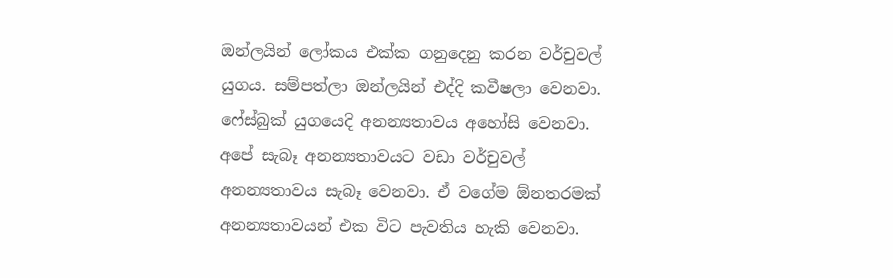ඔන්ලයින් ලෝකය එක්ක ගනුදෙනු කරන වර්චුවල් යුගය. සම්පත්ලා ඔන්ලයින් එද්දි කවීෂලා වෙනවා. ෆේස්බුක් යුගයෙදි අනන්‍යතාවය අහෝසි වෙනවා. අපේ සැබෑ අනන්‍යතාවයට වඩා වර්චුවල් අනන්‍යතාවය සැබෑ වෙනවා. ඒ වගේම ඕනතරමක් අනන්‍යතාවයන් එක විට පැවතිය හැකි වෙනවා.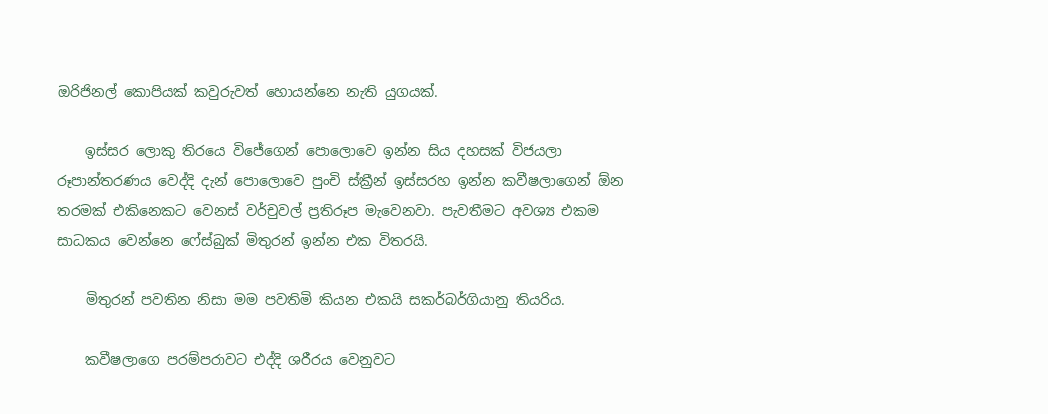ඔරිජිනල් කොපියක් කවුරුවත් හොයන්නෙ නැති යුගයක්.

    ඉස්සර ලොකු තිරයෙ විජේගෙන් පොලොවෙ ඉන්න සිය දහසක් විජයලා රූපාන්තරණය වෙද්දි දැන් පොලොවෙ පුංචි ස්ක්‍රීන් ඉස්සරහ ඉන්න කවීෂලාගෙන් ඕන තරමක් එකිනෙකට වෙනස් වර්චුවල් ප්‍රතිරූප මැවෙනවා. පැවතීමට අවශ්‍ය එකම සාධකය වෙන්නෙ ෆේස්බුක් මිතුරන් ඉන්න එක විතරයි.

    මිතුරන් පවතින නිසා මම පවතිමි කියන එකයි සකර්බර්ගියානු තියරිය.

    කවීෂලාගෙ පරම්පරාවට එද්දි ශරීරය වෙනුවට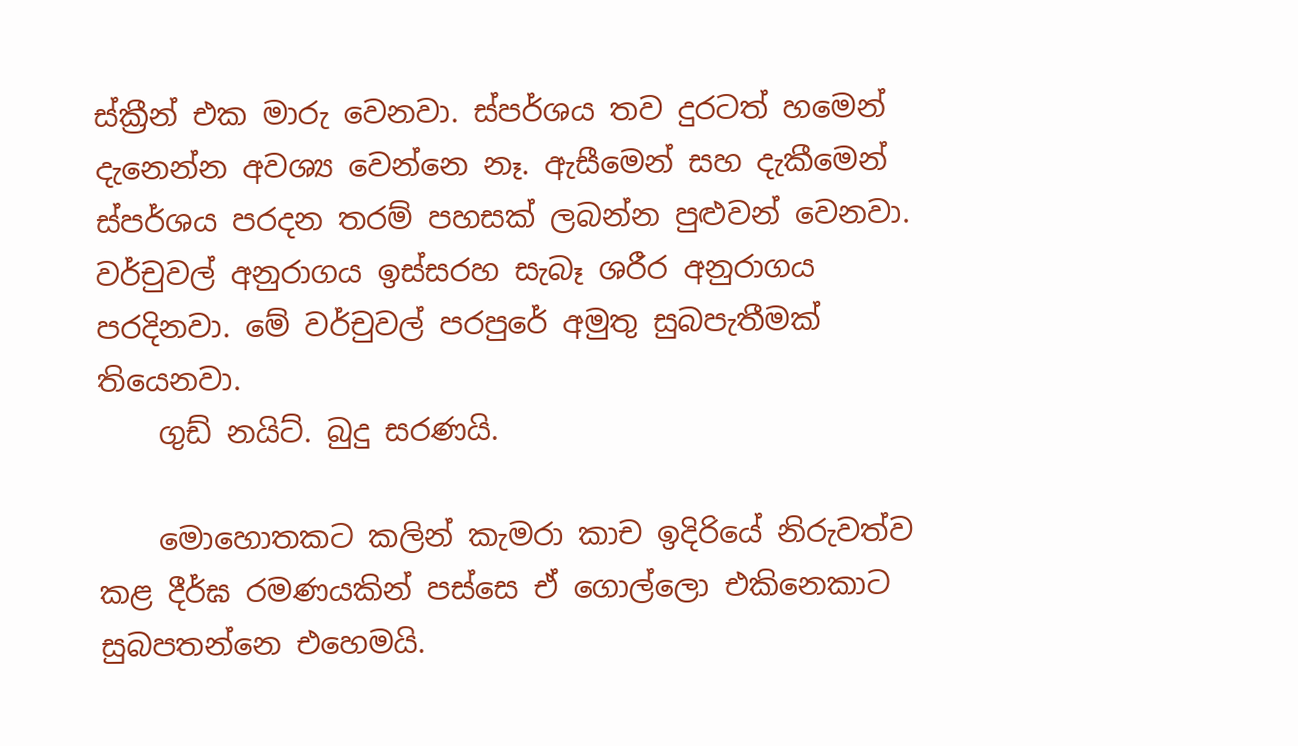ස්ක්‍රීන් එක මාරු වෙනවා. ස්පර්ශය තව දුරටත් හමෙන් දැනෙන්න අවශ්‍ය වෙන්නෙ නෑ. ඇසීමෙන් සහ දැකීමෙන් ස්පර්ශය පරදන තරම් පහසක් ලබන්න පුළුවන් වෙනවා. වර්චුවල් අනුරාගය ඉස්සරහ සැබෑ ශරීර අනුරාගය පරදිනවා. මේ වර්චුවල් පරපුරේ අමුතු සුබපැතීමක් තියෙනවා.
    ගුඩ් නයිට්. බුදු සරණයි.

    මොහොතකට කලින් කැමරා කාච ඉදිරියේ නිරුවත්ව කළ දීර්ඝ රමණයකින් පස්සෙ ඒ ගොල්ලො එකිනෙකාට සුබපතන්නෙ එහෙමයි.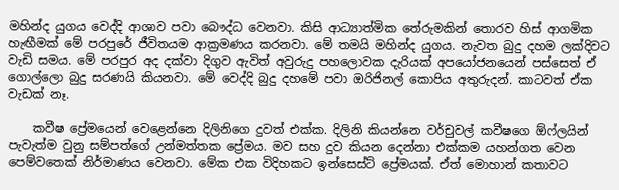මහින්ද යුගය වෙද්දි ආශාව පවා බෞද්ධ වෙනවා. කිසි ආධ්‍යාත්මික තේරුමකින් තොරව හිස් ආගමික හැඟීමක් මේ පරපුරේ ජීවිතයම ආක්‍රමණය කරනවා. මේ තමයි මහින්ද යුගය. නැවත බුදු දහම ලක්දිවට වැඩි සමය. මේ පරපුර අද දක්වා දිගුව ඇවිත් අවුරුදු පහලොවක දැරියක් අපයෝජනයෙන් පස්සෙත් ඒ ගොල්ලො බුදු සරණයි කියනවා. මේ වෙද්දි බුදු දහමේ පවා ඔරිජිනල් කොපිය අතුරුදන්. කාටවත් ඒක වැඩක් නෑ.

    කවීෂ ප්‍රේමයෙන් වෙළෙන්නෙ දිලිනිගෙ දුවත් එක්ක. දිලිනි කියන්නෙ වර්චුවල් කවීෂගෙ ඕෆ්ලයින් පැවැත්ම වුනු සම්පත්ගේ උන්මත්තක ප්‍රේමය. මව සහ දුව කියන දෙන්නා එක්කම යහන්ගත වෙන පෙම්වතෙක් නිර්මාණය වෙනවා. මේක එක විදිහකට ඉන්සෙස්ට් ප්‍රේමයක්. ඒත් මොහාන් කතාවට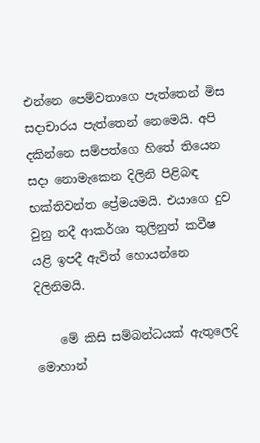එන්නෙ පෙම්වතාගෙ පැත්තෙන් මිස සදාචාරය පැත්තෙන් නෙමෙයි. අපි දකින්නෙ සම්පත්ගෙ හිතේ තියෙන සදා නොමැකෙන දිලිනි පිළිබඳ භක්තිවන්ත ප්‍රේමයමයි. එයාගෙ දුව වුනු නදී ආකර්ශා තුලිනුත් කවීෂ යළි ඉපදී ඇවිත් හොයන්නෙ දිලිනිමයි.

    මේ කිසි සම්බන්ධයක් ඇතුලෙදි මොහාන්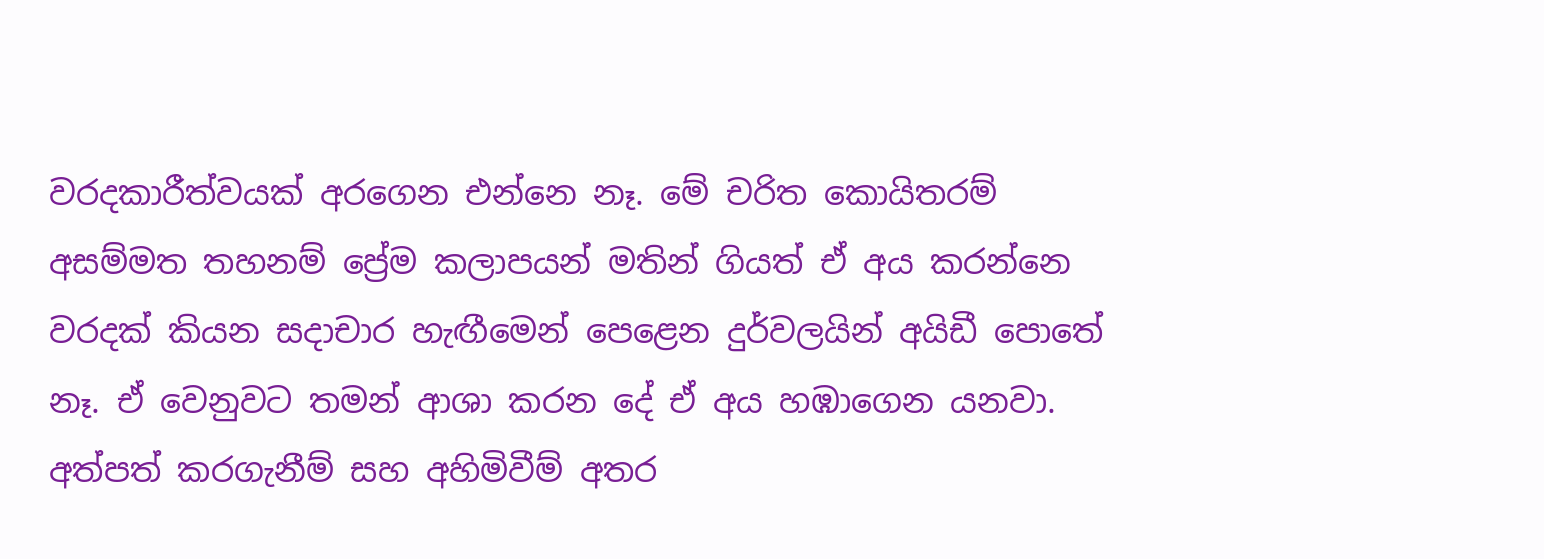වරදකාරීත්වයක් අරගෙන එන්නෙ නෑ. මේ චරිත කොයිතරම් අසම්මත තහනම් ප්‍රේම කලාපයන් මතින් ගියත් ඒ අය කරන්නෙ වරදක් කියන සදාචාර හැඟීමෙන් පෙළෙන දුර්වලයින් අයිඩී පොතේ නෑ. ඒ වෙනුවට තමන් ආශා කරන දේ ඒ අය හඹාගෙන යනවා. අත්පත් කරගැනීම් සහ අහිමිවීම් අතර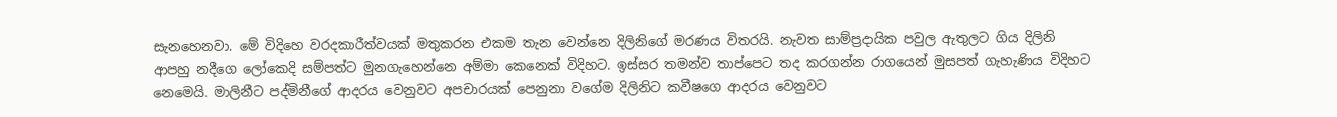සැනහෙනවා. මේ විදිහෙ වරදකාරීත්වයක් මතුකරන එකම තැන වෙන්නෙ දිලිනිගේ මරණය විතරයි. නැවත සාම්ප්‍රදායික පවුල ඇතුලට ගිය දිලිනි ආපහු නදීගෙ ලෝකෙදි සම්පත්ට මුනගැහෙන්නෙ අම්මා කෙනෙක් විදිහට. ඉස්සර තමන්ව තාප්පෙට තද කරගන්න රාගයෙන් මුසපත් ගැහැණිය විදිහට නෙමෙයි. මාලිනීට පද්මිනීගේ ආදරය වෙනුවට අපචාරයක් පෙනුනා වගේම දිලිනිට කවීෂගෙ ආදරය වෙනුවට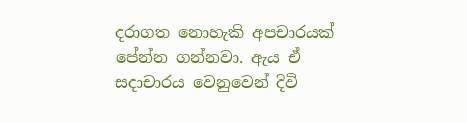දරාගත නොහැකි අපචාරයක් පේන්න ගන්නවා. ඇය ඒ සදාචාරය වෙනුවෙන් දිවි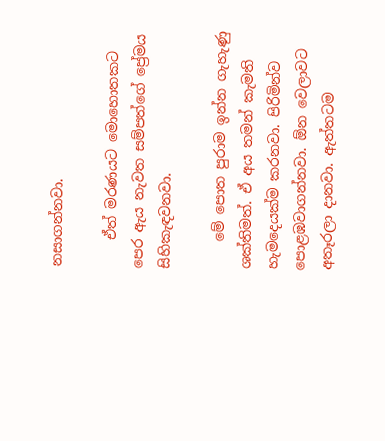නසාගන්නවා.

    ඒත් මරණයට මොහොතකට පෙර ඇය නැවත සම්පත්ගේ ප්‍රේමය සිහිකැඳවනවා.

    මේ පොත පුරාම ඉන්න ගැහැණු ශක්තිමත්. ඒ අය තමන් කැමති හැමදෙයක්ම කරනවා. පිරිමින්ව පොළඹවාගන්නවා. ඕන වෙලාවට අතෑරලා දානවා. ඇත්තටම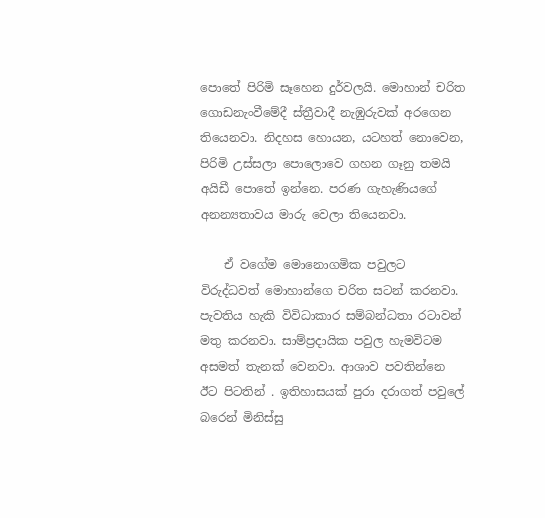පොතේ පිරිමි සෑහෙන දුර්වලයි. මොහාන් චරිත ගොඩනැංවීමේදී ස්ත්‍රීවාදී නැඹුරුවක් අරගෙන තියෙනවා. නිදහස හොයන, යටහත් නොවෙන, පිරිමි උස්සලා පොලොවෙ ගහන ගෑනු තමයි අයිඩී පොතේ ඉන්නෙ. පරණ ගැහැණියගේ අනන්‍යතාවය මාරු වෙලා තියෙනවා.

    ඒ වගේම මොනොගමික පවුලට විරුද්ධවත් මොහාන්ගෙ චරිත සටන් කරනවා. පැවතිය හැකි විවිධාකාර සම්බන්ධතා රටාවන් මතු කරනවා. සාම්ප්‍රදායික පවුල හැමවිටම අසමත් තැනක් වෙනවා. ආශාව පවතින්නෙ ඊට පිටතින් . ඉතිහාසයක් පුරා දරාගත් පවුලේ බරෙන් මිනිස්සු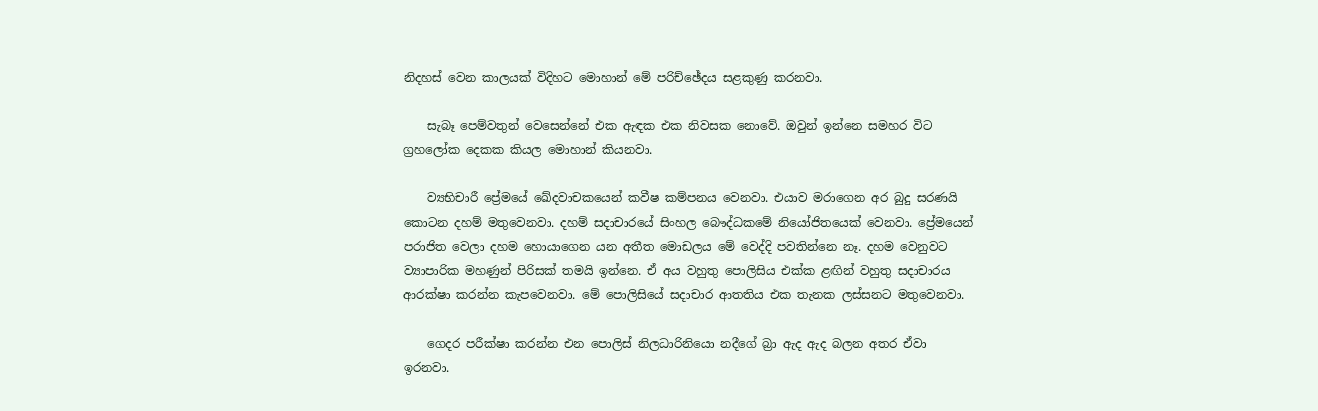නිදහස් වෙන කාලයක් විදිහට මොහාන් මේ පරිච්ඡේදය සළකුණු කරනවා.

    සැබෑ පෙම්වතුන් වෙසෙන්නේ එක ඇඳක එක නිවසක නොවේ. ඔවුන් ඉන්නෙ සමහර විට ග්‍රහලෝක දෙකක කියල මොහාන් කියනවා.

    ව්‍යභිචාරී ප්‍රේමයේ ඛේදවාචකයෙන් කවීෂ කම්පනය වෙනවා. එයාව මරාගෙන අර බුදු සරණයි කොටන දහම් මතුවෙනවා. දහම් සදාචාරයේ සිංහල බෞද්ධකමේ නියෝජිතයෙක් වෙනවා. ප්‍රේමයෙන් පරාජිත වෙලා දහම හොයාගෙන යන අතීත මොඩලය මේ වෙද්දි පවතින්නෙ නෑ. දහම වෙනුවට ව්‍යාපාරික මහණුන් පිරිසක් තමයි ඉන්නෙ. ඒ අය වහුතු පොලිසිය එක්ක ළඟින් වහුතු සදාචාරය ආරක්ෂා කරන්න කැපවෙනවා. මේ පොලිසියේ සදාචාර ආතතිය එක තැනක ලස්සනට මතුවෙනවා.

    ගෙදර පරීක්ෂා කරන්න එන පොලිස් නිලධාරිනියො නදීගේ බ්‍රා ඇද ඇද බලන අතර ඒවා ඉරනවා.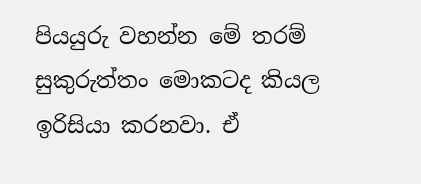පියයුරු වහන්න මේ තරම් සුකුරුත්තං මොකටද කියල ඉරිසියා කරනවා. ඒ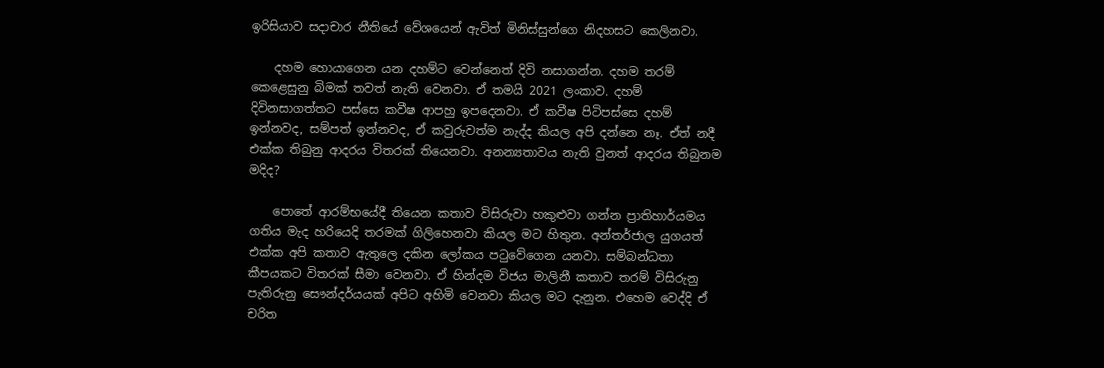ඉරිසියාව සදාචාර නීතියේ වේශයෙන් ඇවිත් මිනිස්සුන්ගෙ නිදහසට කෙලිනවා.

    දහම හොයාගෙන යන දහම්ට වෙන්නෙත් දිවි නසාගන්න. දහම තරම් කෙළෙසුනු බිමක් තවත් නැති වෙනවා. ඒ තමයි 2021 ලංකාව. දහම් දිවිනසාගත්තට පස්සෙ කවීෂ ආපහු ඉපදෙනවා. ඒ කවීෂ පිටිපස්සෙ දහම් ඉන්නවද, සම්පත් ඉන්නවද, ඒ කවුරුවත්ම නැද්ද කියල අපි දන්නෙ නෑ. ඒත් නදී එක්ක තිබුනු ආදරය විතරක් තියෙනවා. අනන්‍යතාවය නැති වුනත් ආදරය තිබුනම මදිද?

    පොතේ ආරම්භයේදී තියෙන කතාව විසිරුවා හකුළුවා ගන්න ප්‍රාතිහාර්යමය ගතිය මැද හරියෙදි තරමක් ගිලිහෙනවා කියල මට හිතුන. අන්තර්ජාල යුගයත් එක්ක අපි කතාව ඇතුලෙ දකින ලෝකය පටුවේගෙන යනවා. සම්බන්ධතා කීපයකට විතරක් සීමා වෙනවා. ඒ හින්දම විජය මාලිනී කතාව තරම් විසිරුනු පැතිරුනු සෞන්දර්යයක් අපිට අහිමි වෙනවා කියල මට දැනුන. එහෙම වෙද්දි ඒ චරිත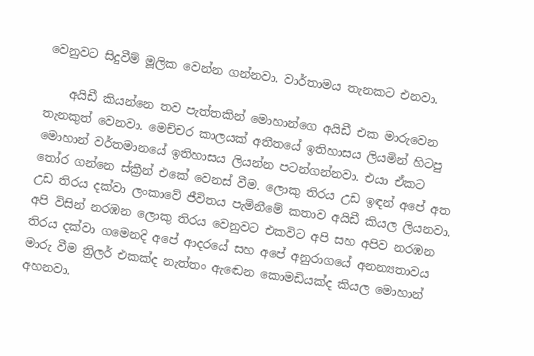වෙනුවට සිදුවීම් මූලික වෙන්න ගන්නවා. වාර්තාමය තැනකට එනවා.

    අයිඩී කියන්නෙ තව පැත්තකින් මොහාන්ගෙ අයිඩී එක මාරුවෙන තැනකුත් වෙනවා. මෙච්චර කාලයක් අතීතයේ ඉතිහාසය ලියමින් හිටපු මොහාන් වර්තමානයේ ඉතිහාසය ලියන්න පටන්ගන්නවා. එයා ඒකට තෝර ගන්නෙ ස්ක්‍රීන් එකේ වෙනස් වීම. ලොකු තිරය උඩ ඉඳන් අපේ අත උඩ තිරය දක්වා ලංකාවේ ජීවිතය පැමිනීමේ කතාව අයිඩී කියල ලියනවා. අපි විසින් නරඹන ලොකු තිරය වෙනුවට එකවිට අපි සහ අපිව නරඹන තිරය දක්වා ගමෙනදි අපේ ආදරයේ සහ අපේ අනුරාගයේ අනන්‍යතාවය මාරු වීම ත්‍රිලර් එකක්ද නැත්තං ඇඬෙන කොමඩියක්ද කියල මොහාන් අහනවා.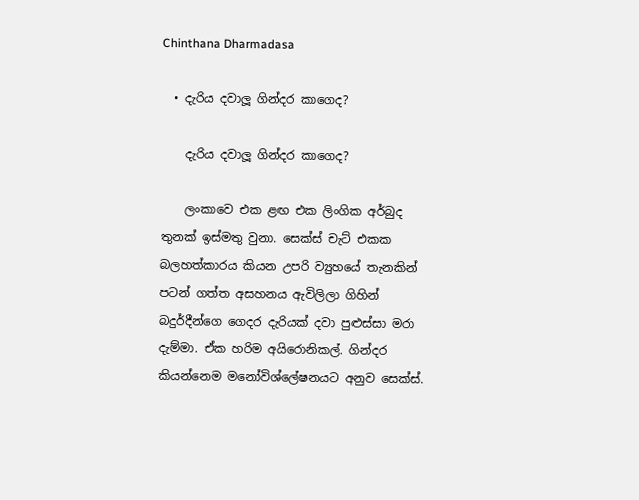Chinthana Dharmadasa

  • දැරිය දවාලූ ගින්දර කාගෙද?

    දැරිය දවාලූ ගින්දර කාගෙද?

    ලංකාවෙ එක ළඟ එක ලිංගික අර්බුද තුනක් ඉස්මතු වුනා. සෙක්ස් චැට් එකක බලහත්කාරය කියන උපරි ව්‍යුහයේ තැනකින් පටන් ගත්ත අසහනය ඇවිලිලා ගිහින් බදුර්දීන්ගෙ ගෙදර දැරියක් දවා පුළුස්සා මරා දැම්මා. ඒක හරිම අයිරොනිකල්. ගින්දර කියන්නෙම මනෝවිශ්ලේෂනයට අනුව සෙක්ස්.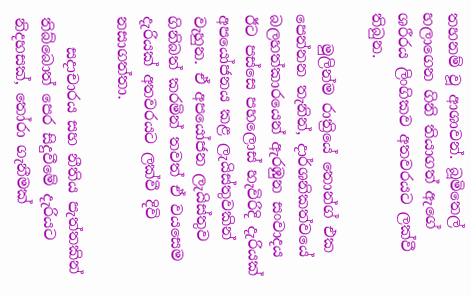තහනම් වූ ආශාවන්. බූමිතෙල් හලාගෙන ගිනි තියාගත් ඇගේ ශරීරය ලිංගිකව අතවරයට ලක්වී තිබුන.

    මුලින්ම රාත්‍රියේ තොන්ග් එක පෙන්නන තැනින්, දාර්ශනිකත්වයේ බලහත්කාරයෙන් ඇරඹුන සංවාදය ඊට පස්සෙ පහලොස් හැවිරිදි දැරියක් අපයෝජනය කළ ලැයිස්තුවකින් වැහුන. ඒ අපයෝජන ලැයිස්තුව ගිනිබත් කරමින් තවත් ඒ වයසෙම දැරියක් අතවරයට ලක්වී දිවි නසාගත්තා.

    සදාචාරය සහ නීතිය පැත්තකින් තිබ්බොත් පෙර සිදුවීමේ දැරියට නිදහසක්, තෝරා ගැනීමක්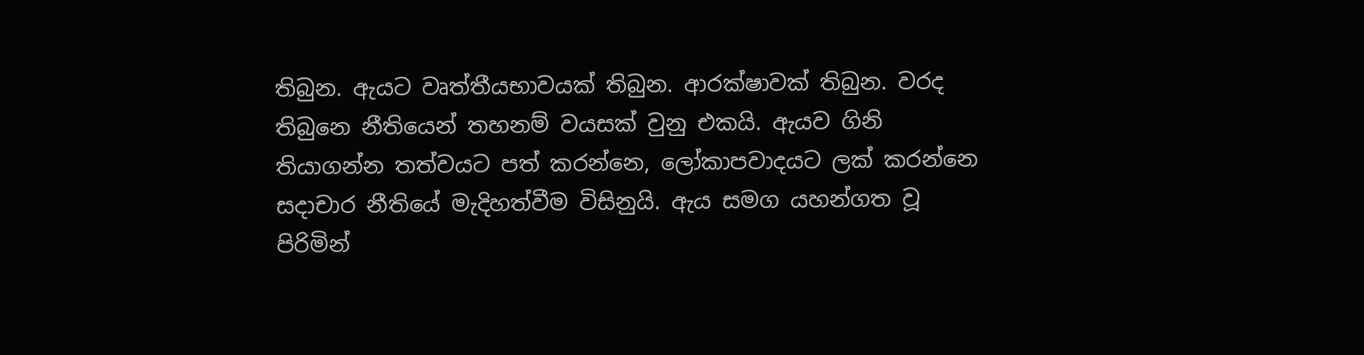තිබුන. ඇයට වෘත්තීයභාවයක් තිබුන. ආරක්ෂාවක් තිබුන. වරද තිබුනෙ නීතියෙන් තහනම් වයසක් වුනු එකයි. ඇයව ගිනි තියාගන්න තත්වයට පත් කරන්නෙ, ලෝකාපවාදයට ලක් කරන්නෙ සදාචාර නීතියේ මැදිහත්වීම විසිනුයි. ඇය සමග යහන්ගත වූ පිරිමින්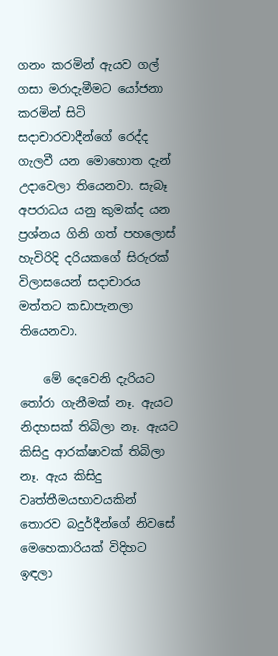ගනං කරමින් ඇයව ගල් ගසා මරාදැමීමට යෝජනා කරමින් සිටි සදාචාරවාදීන්ගේ රෙද්ද ගැලවී යන මොහොත දැන් උදාවෙලා තියෙනවා. සැබෑ අපරාධය යනු කුමක්ද යන ප්‍රශ්නය ගිනි ගත් පහලොස් හැවිරිදි දරියකගේ සිරුරක් විලාසයෙන් සදාචාරය මත්තට කඩාපැනලා තියෙනවා.

    මේ දෙවෙනි දැරියට තෝරා ගැනීමක් නෑ. ඇයට නිදහසක් තිබිලා නෑ. ඇයට කිසිදු ආරක්ෂාවක් තිබිලා නෑ. ඇය කිසිදු වෘත්තීමයභාවයකින් තොරව බදුර්දීන්ගේ නිවසේ මෙහෙකාරියක් විදිහට ඉඳලා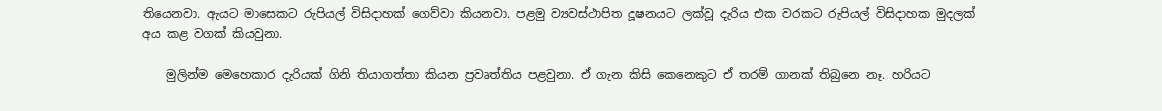තියෙනවා. ඇයට මාසෙකට රුපියල් විසිදාහක් ගෙව්වා කියනවා. පළමු ව්‍යවස්ථාපිත දූෂනයට ලක්වූ දැරිය එක වරකට රුපියල් විසිදාහක මුදලක් අය කළ වගක් කියවුනා.

    මුලින්ම මෙහෙකාර දැරියක් ගිනි තියාගත්තා කියන ප්‍රවෘත්තිය පළවුනා. ඒ ගැන කිසි කෙනෙකුට ඒ තරම් ගානක් තිබුනෙ නෑ. හරියට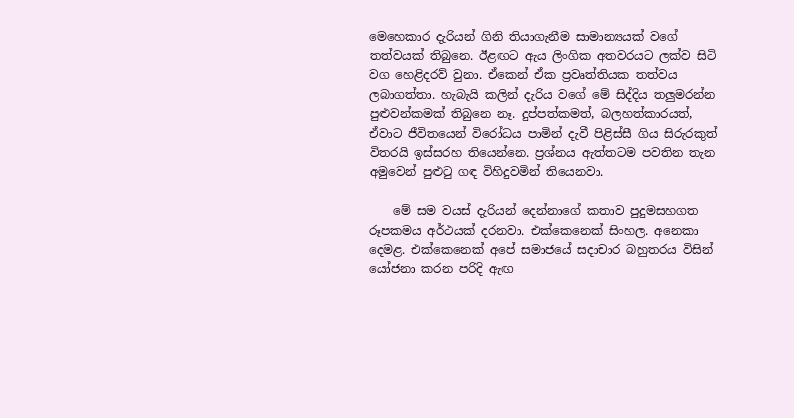මෙහෙකාර දැරියන් ගිනි තියාගැනීම සාමාන්‍යයක් වගේ තත්වයක් තිබුනෙ. ඊළඟට ඇය ලිංගික අතවරයට ලක්ව සිටි වග හෙළිදරව් වුනා. ඒකෙන් ඒක ප්‍රවෘත්තියක තත්වය ලබාගත්තා. හැබැයි කලින් දැරිය වගේ මේ සිද්දිය තලුමරන්න පුළුවන්කමක් තිබුනෙ නෑ. දුප්පත්කමත්, බලහත්කාරයත්, ඒවාට ජීවිතයෙන් විරෝධය පාමින් දැවී පිළිස්සී ගිය සිරුරකුත් විතරයි ඉස්සරහ තියෙන්නෙ. ප්‍රශ්නය ඇත්තටම පවතින තැන අමුවෙන් පුළුටු ගඳ විහිදුවමින් තියෙනවා.

    මේ සම වයස් දැරියන් දෙන්නාගේ කතාව පුදුමසහගත රූපකමය අර්ථයක් දරනවා. එක්කෙනෙක් සිංහල. අනෙකා දෙමළ. එක්කෙනෙක් අපේ සමාජයේ සදාචාර බහුතරය විසින් යෝජනා කරන පරිදි ඇඟ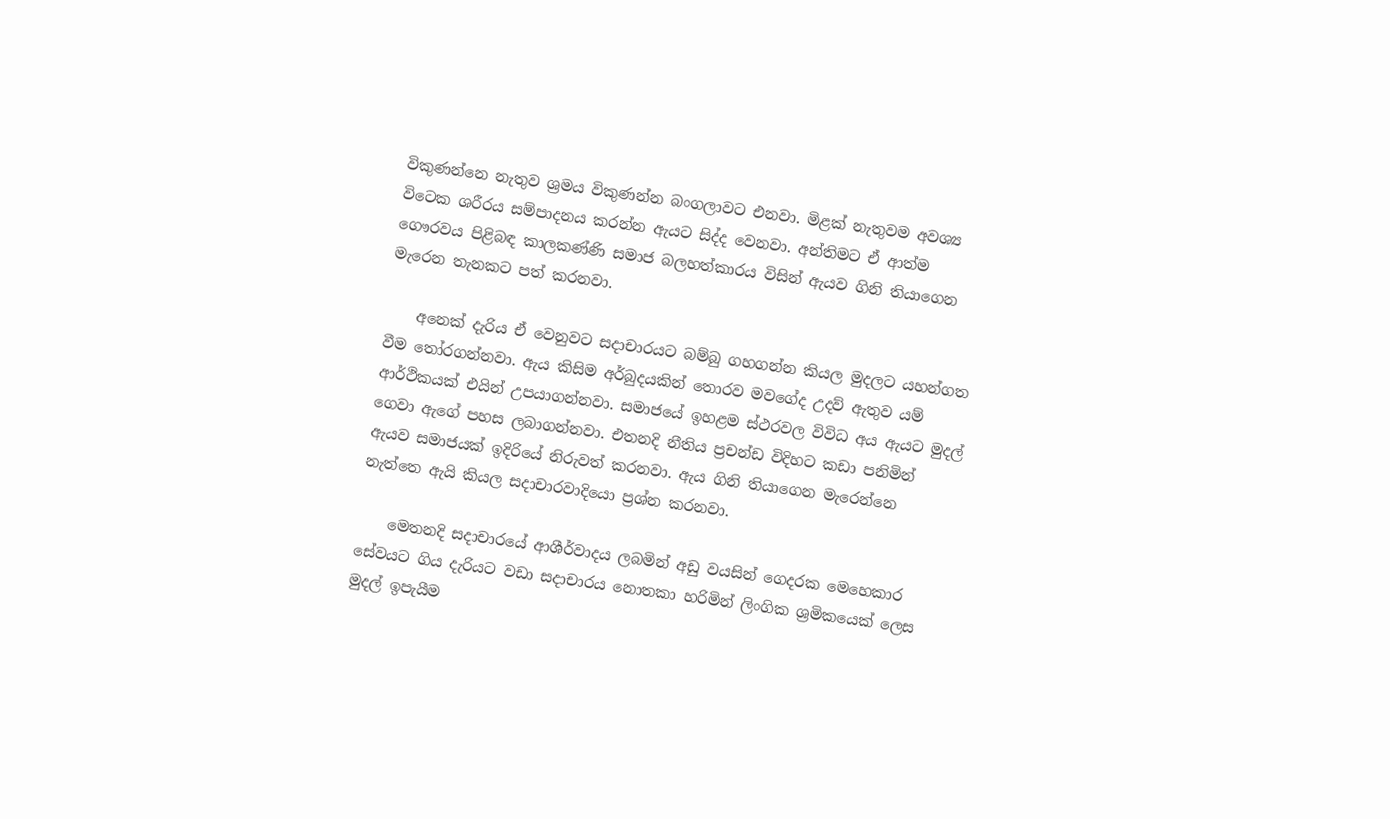විකුණන්නෙ නැතුව ශ්‍රමය විකුණන්න බංගලාවට එනවා. මිළක් නැතුවම අවශ්‍ය විටෙක ශරීරය සම්පාදනය කරන්න ඇයට සිද්ද වෙනවා. අන්තිමට ඒ ආත්ම ගෞරවය පිළිබඳ කාලකණ්ණි සමාජ බලහත්කාරය විසින් ඇයව ගිනි තියාගෙන මැරෙන තැනකට පත් කරනවා.

    අනෙක් දැරිය ඒ වෙනුවට සදාචාරයට බම්බු ගහගන්න කියල මුදලට යහන්ගත වීම තෝරගන්නවා. ඇය කිසිම අර්බුදයකින් තොරව මවගේද උදව් ඇතුව යම් ආර්ථිකයක් එයින් උපයාගන්නවා. සමාජයේ ඉහළම ස්ථරවල විවිධ අය ඇයට මුදල් ගෙවා ඇගේ පහස ලබාගන්නවා. එතනදි නීතිය ප්‍රචන්ඩ විදිහට කඩා පනිමින් ඇයව සමාජයක් ඉදිරියේ නිරුවත් කරනවා. ඇය ගිනි තියාගෙන මැරෙන්නෙ නැත්තෙ ඇයි කියල සදාචාරවාදියො ප්‍රශ්න කරනවා.

    මෙතනදි සදාචාරයේ ආශීර්වාදය ලබමින් අඩු වයසින් ගෙදරක මෙහෙකාර සේවයට ගිය දැරියට වඩා සදාචාරය නොතකා හරිමින් ලිංගික ශ්‍රමිකයෙක් ලෙස මුදල් ඉපැයීම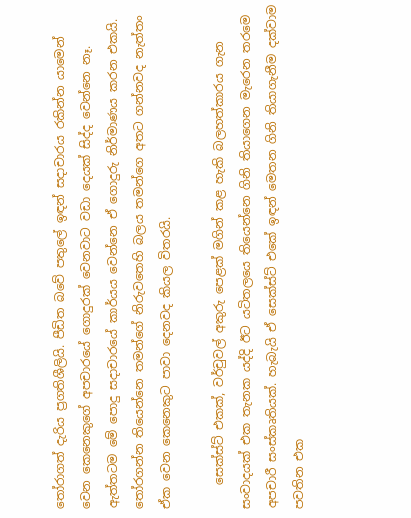තෝරාගත් දැරිය ප්‍රගතිශීලියි. පීඩිත බවේ පතුලේ ඉඳන් සදාචාරය රකින්න යාමෙන් වෙන කෙනෙකුගේ අපචාරයේ ගොදුරක් වෙනවාට වඩා දෙයක් සිද්ද වෙන්නෙ නෑ. ඇත්තටම මේ පොදු සදාචාරයේ කාර්යය වෙන්නෙ ඒ ගොදුරු නිර්මාණය කරන එකයි. තෝරගන්න තියෙන්නෙ තමන්ගේ නිරුවතෙහි බලය තමන්ගෙ අතට ගන්නවද නැත්තං ඒක වෙන කෙනෙකුට පාවා දෙනවද කියල විතරයි.

    සෙක්ස්ට් එකක්, වර්චුවල් අකුරු පෙළක් මගින් කළ හැකි බලහත්කාරය ගැන සංවාදයක් එක තැනක යද්දි ඊට යටිතලයෙ තියෙන්නෙ ගිනි තියාගෙන මැරෙන තරමෙ අපචාරී සංස්කෘතියක්. හැබැයි ඒ සෙක්ස්ට් එකේ ඉඳන් මෙතන ගිනි තියාගැනීම දක්වාම පවතින එක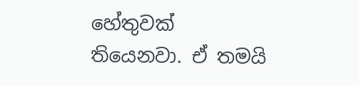හේතුවක් තියෙනවා. ඒ තමයි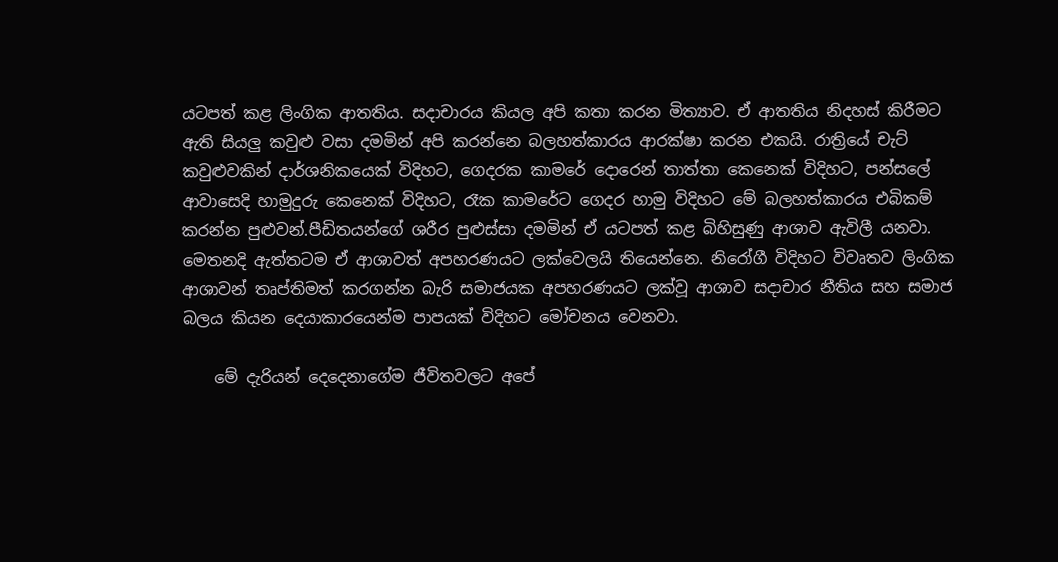යටපත් කළ ලිංගික ආතතිය. සදාචාරය කියල අපි කතා කරන මිත්‍යාව. ඒ ආතතිය නිදහස් කිරීමට ඇති සියලු කවුළු වසා දමමින් අපි කරන්නෙ බලහත්කාරය ආරක්ෂා කරන එකයි. රාත්‍රියේ චැට් කවුළුවකින් දාර්ශනිකයෙක් විදිහට, ගෙදරක කාමරේ දොරෙන් තාත්තා කෙනෙක් විදිහට, පන්සලේ ආවාසෙදි හාමුදුරු කෙනෙක් විදිහට, රෑක කාමරේට ගෙදර හාමු විදිහට මේ බලහත්කාරය එබිකම් කරන්න පුළුවන්.පීඩිතයන්ගේ ශරීර පුළුස්සා දමමින් ඒ යටපත් කළ බිහිසුණු ආශාව ඇවිලී යනවා. මෙතනදි ඇත්තටම ඒ ආශාවත් අපහරණයට ලක්වෙලයි තියෙන්නෙ. නිරෝගී විදිහට විවෘතව ලිංගික ආශාවන් තෘප්තිමත් කරගන්න බැරි සමාජයක අපහරණයට ලක්වූ ආශාව සදාචාර නීතිය සහ සමාජ බලය කියන දෙයාකාරයෙන්ම පාපයක් විදිහට මෝචනය වෙනවා.

    මේ දැරියන් දෙදෙනාගේම ජීවිතවලට අපේ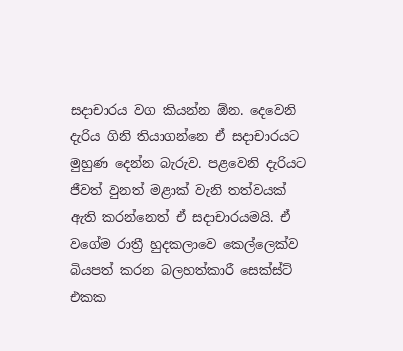සදාචාරය වග කියන්න ඕන. දෙවෙනි දැරිය ගිනි තියාගන්නෙ ඒ සදාචාරයට මුහුණ දෙන්න බැරුව. පළවෙනි දැරියට ජීවත් වුනත් මළාක් වැනි තත්වයක් ඇති කරන්නෙත් ඒ සදාචාරයමයි. ඒ වගේම රාත්‍රී හුදකලාවෙ කෙල්ලෙක්ව බියපත් කරන බලහත්කාරී සෙක්ස්ට් එකක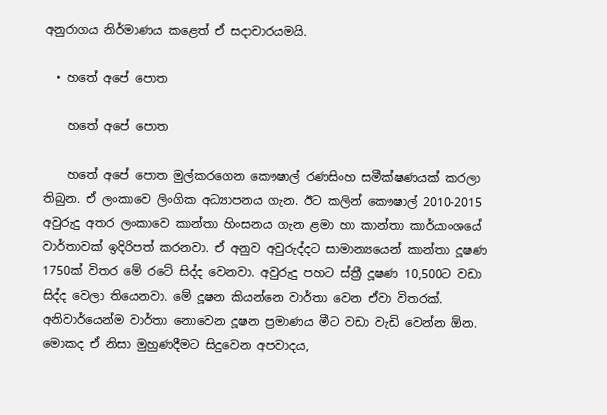අනුරාගය නිර්මාණය කළෙත් ඒ සදාචාරයමයි.

  • හතේ අපේ පොත

    හතේ අපේ පොත

    හතේ අපේ පොත මුල්කරගෙන කෞෂාල් රණසිංහ සමීක්ෂණයක් කරලා තිබුන. ඒ ලංකාවෙ ලිංගික අධ්‍යාපනය ගැන. ඊට කලින් කෞෂාල් 2010-2015 අවුරුදු අතර ලංකාවෙ කාන්තා හිංසනය ගැන ළමා හා කාන්තා කාර්යාංශයේ වාර්තාවක් ඉදිරිපත් කරනවා. ඒ අනුව අවුරුද්දට සාමාන්‍යයෙන් කාන්තා දූෂණ 1750ක් විතර මේ රටේ සිද්ද වෙනවා. අවුරුදු පහට ස්ත්‍රී දූෂණ 10,500ට වඩා සිද්ද වෙලා තියෙනවා. මේ දූෂන කියන්නෙ වාර්තා වෙන ඒවා විතරක්. අනිවාර්යෙන්ම වාර්තා නොවෙන දූෂන ප්‍රමාණය මීට වඩා වැඩි වෙන්න ඕන. මොකද ඒ නිසා මුහුණදීමට සිදුවෙන අපවාදය,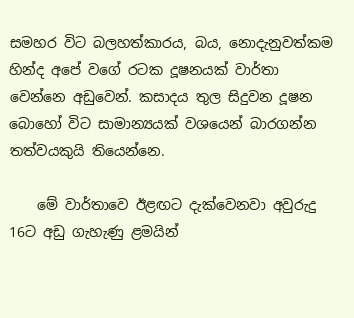සමහර විට බලහත්කාරය, බය, නොදැනුවත්කම හින්ද අපේ වගේ රටක දූෂනයක් වාර්තා වෙන්නෙ අඩුවෙන්. කසාදය තුල සිදුවන දූෂන බොහෝ විට සාමාන්‍යයක් වශයෙන් බාරගන්න තත්වයකුයි තියෙන්නෙ.

    මේ වාර්තාවෙ ඊළඟට දැක්වෙනවා අවුරුදු 16ට අඩු ගැහැණු ළමයින්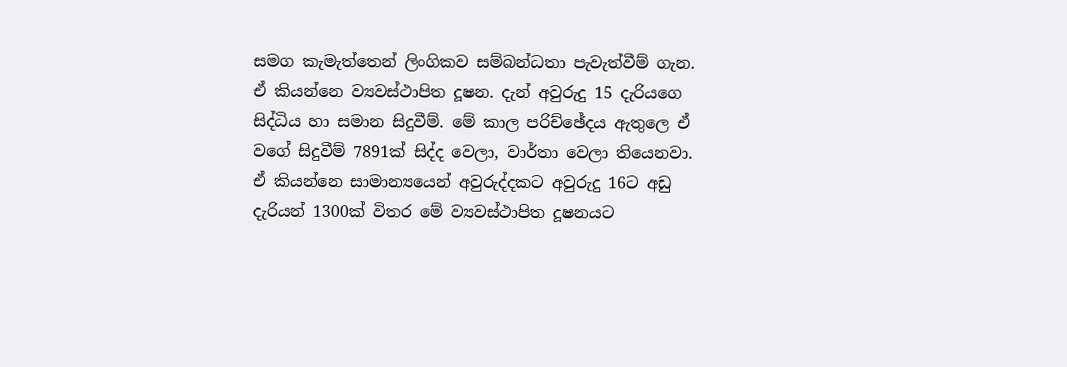සමග කැමැත්තෙන් ලිංගිකව සම්බන්ධතා පැවැත්වීම් ගැන. ඒ කියන්නෙ ව්‍යවස්ථාපිත දූෂන. දැන් අවුරුදු 15 දැරියගෙ සිද්ධිය හා සමාන සිදුවීම්. මේ කාල පරිච්ඡේදය ඇතුලෙ ඒ වගේ සිදුවීම් 7891ක් සිද්ද වෙලා, වාර්තා වෙලා තියෙනවා. ඒ කියන්නෙ සාමාන්‍යයෙන් අවුරුද්දකට අවුරුදු 16ට අඩු දැරියන් 1300ක් විතර මේ ව්‍යවස්ථාපිත දූෂනයට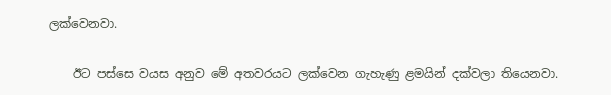ලක්වෙනවා.

    ඊට පස්සෙ වයස අනුව මේ අතවරයට ලක්වෙන ගැහැණු ළමයින් දක්වලා තියෙනවා.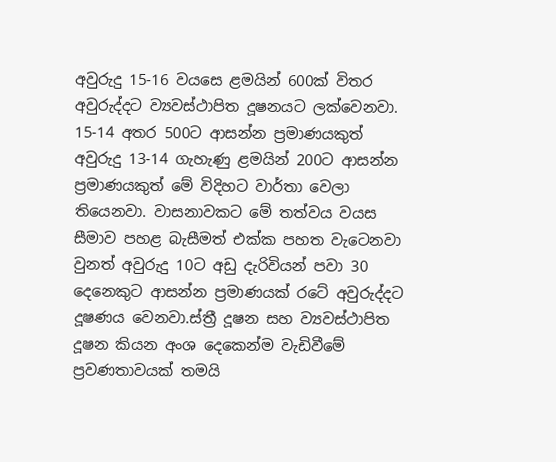අවුරුදු 15-16 වයසෙ ළමයින් 600ක් විතර අවුරුද්දට ව්‍යවස්ථාපිත දූෂනයට ලක්වෙනවා. 15-14 අතර 500ට ආසන්න ප්‍රමාණයකුත් අවුරුදු 13-14 ගැහැණු ළමයින් 200ට ආසන්න ප්‍රමාණයකුත් මේ විදිහට වාර්තා වෙලා තියෙනවා. වාසනාවකට මේ තත්වය වයස සීමාව පහළ බැසීමත් එක්ක පහත වැටෙනවා වුනත් අවුරුදු 10ට අඩු දැරිවියන් පවා 30 දෙනෙකුට ආසන්න ප්‍රමාණයක් රටේ අවුරුද්දට දූෂණය වෙනවා.ස්ත්‍රී දූෂන සහ ව්‍යවස්ථාපිත දූෂන කියන අංශ දෙකෙන්ම වැඩිවීමේ ප්‍රවණතාවයක් තමයි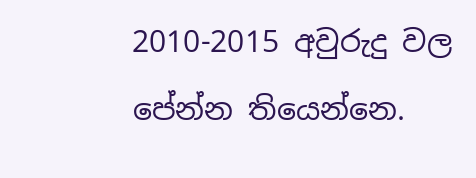2010-2015 අවුරුදු වල පේන්න තියෙන්නෙ.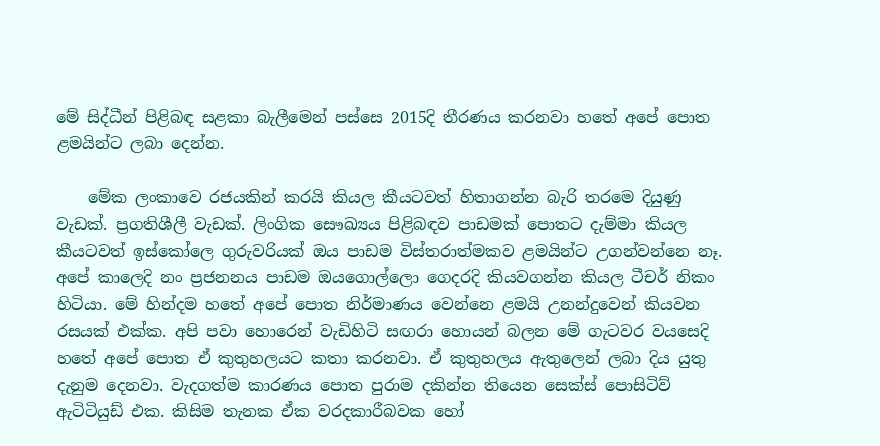මේ සිද්ධීන් පිළිබඳ සළකා බැලීමෙන් පස්සෙ 2015දි තීරණය කරනවා හතේ අපේ පොත ළමයින්ට ලබා දෙන්න.

    මේක ලංකාවෙ රජයකින් කරයි කියල කීයටවත් හිතාගන්න බැරි තරමෙ දියුණු වැඩක්. ප්‍රගතිශීලී වැඩක්. ලිංගික සෞඛ්‍යය පිළිබඳව පාඩමක් පොතට දැම්මා කියල කීයටවත් ඉස්කෝලෙ ගුරුවරියක් ඔය පාඩම විස්තරාත්මකව ළමයින්ට උගන්වන්නෙ නෑ. අපේ කාලෙදි නං ප්‍රජනනය පාඩම ඔයගොල්ලො ගෙදරදි කියවගන්න කියල ටීචර් නිකං හිටියා. මේ හින්දම හතේ අපේ පොත නිර්මාණය වෙන්නෙ ළමයි උනන්දුවෙන් කියවන රසයක් එක්ක. අපි පවා හොරෙන් වැඩිහිටි සඟරා හොයන් බලන මේ ගැටවර වයසෙදි හතේ අපේ පොත ඒ කුතුහලයට කතා කරනවා. ඒ කුතුහලය ඇතුලෙන් ලබා දිය යුතු දැනුම දෙනවා. වැදගත්ම කාරණය පොත පුරාම දකින්න තියෙන සෙක්ස් පොසිටිව් ඇටිටියුඩ් එක. කිසිම තැනක ඒක වරදකාරීබවක හෝ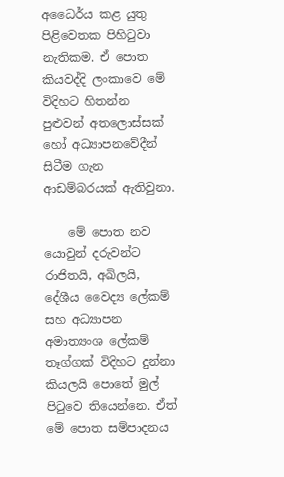අධෛර්ය කළ යුතු පිළිවෙතක පිහිටුවා නැතිකම. ඒ පොත කියවද්දි ලංකාවෙ මේ විදිහට හිතන්න පුළුවන් අතලොස්සක් හෝ අධ්‍යාපනවේදීන් සිටීම ගැන ආඩම්බරයක් ඇතිවුනා.

    මේ පොත නව යොවුන් දරුවන්ට රාජිතයි, අඛිලයි, දේශීය වෛද්‍ය ලේකම් සහ අධ්‍යාපන අමාත්‍යංශ ලේකම් තෑග්ගක් විදිහට දුන්නා කියලයි පොතේ මුල් පිටුවෙ තියෙන්නෙ. ඒත් මේ පොත සම්පාදනය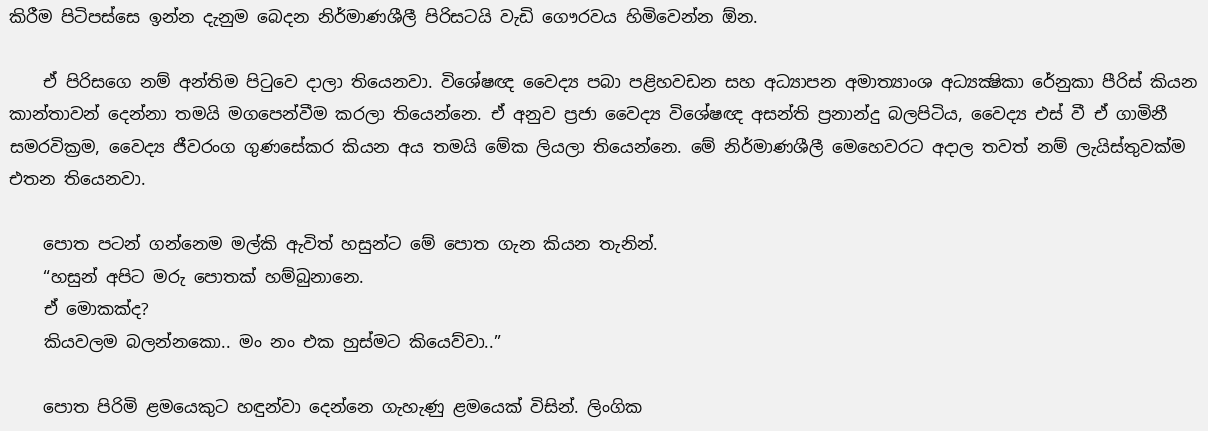කිරීම පිටිපස්සෙ ඉන්න දැනුම බෙදන නිර්මාණශීලී පිරිසටයි වැඩි ගෞරවය හිමිවෙන්න ඕන.

    ඒ පිරිසගෙ නම් අන්තිම පිටුවෙ දාලා තියෙනවා. විශේෂඥ වෛද්‍ය පබා පළිහවඩන සහ අධ්‍යාපන අමාත්‍යාංශ අධ්‍යක්‍ෂිකා රේනුකා පීරිස් කියන කාන්තාවන් දෙන්නා තමයි මගපෙන්වීම කරලා තියෙන්නෙ. ඒ අනුව ප්‍රජා වෛද්‍ය විශේෂඥ අසන්ති ප්‍රනාන්දු බලපිටිය, වෛද්‍ය එස් වී ඒ ගාමිනී සමරවික්‍රම, වෛද්‍ය ජීවරංග ගුණසේකර කියන අය තමයි මේක ලියලා තියෙන්නෙ. මේ නිර්මාණශීලී මෙහෙවරට අදාල තවත් නම් ලැයිස්තුවක්ම එතන තියෙනවා.

    පොත පටන් ගන්නෙම මල්කි ඇවිත් හසුන්ට මේ පොත ගැන කියන තැනින්.
    “හසුන් අපිට මරු පොතක් හම්බුනානෙ.
    ඒ මොකක්ද?
    කියවලම බලන්නකො.. මං නං එක හුස්මට කියෙව්වා..”

    පොත පිරිමි ළමයෙකුට හඳුන්වා දෙන්නෙ ගැහැණු ළමයෙක් විසින්. ලිංගික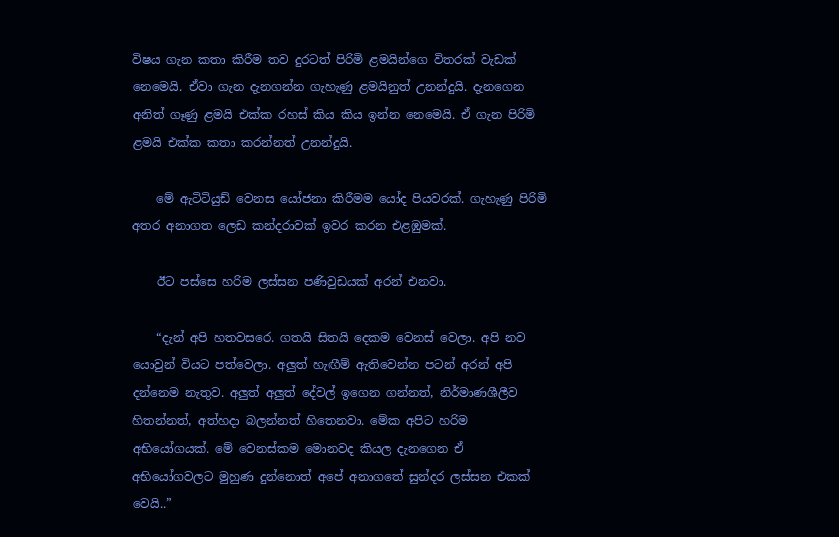විෂය ගැන කතා කිරීම තව දුරටත් පිරිමි ළමයින්ගෙ විතරක් වැඩක් නෙමෙයි. ඒවා ගැන දැනගන්න ගැහැණු ළමයිනුත් උනන්දුයි. දැනගෙන අනිත් ගෑණු ළමයි එක්ක රහස් කිය කිය ඉන්න නෙමෙයි. ඒ ගැන පිරිමි ළමයි එක්ක කතා කරන්නත් උනන්දුයි.

    මේ ඇටිටියුඩ් වෙනස යෝජනා කිරීමම යෝද පියවරක්. ගැහැණු පිරිමි අතර අනාගත ලෙඩ කන්දරාවක් ඉවර කරන එළඹුමක්.

    ඊට පස්සෙ හරිම ලස්සන පණිවුඩයක් අරන් එනවා.

    “දැන් අපි හතවසරෙ. ගතයි සිතයි දෙකම වෙනස් වෙලා. අපි නව යොවුන් වියට පත්වෙලා. අලුත් හැඟීම් ඇතිවෙන්න පටන් අරන් අපි දන්නෙම නැතුව. අලුත් අලුත් දේවල් ඉගෙන ගන්නත්, නිර්මාණශීලීව හිතන්නත්, අත්හදා බලන්නත් හිතෙනවා. මේක අපිට හරිම අභියෝගයක්. මේ වෙනස්කම මොනවද කියල දැනගෙන ඒ අභියෝගවලට මුහුණ දුන්නොත් අපේ අනාගතේ සුන්දර ලස්සන එකක් වෙයි..”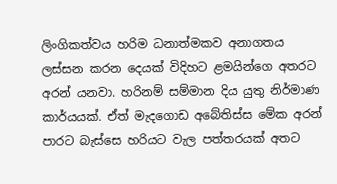ලිංගිකත්වය හරිම ධනාත්මකව අනාගතය ලස්සන කරන දෙයක් විදිහට ළමයින්ගෙ අතරට අරන් යනවා. හරිනම් සම්මාන දිය යුතු නිර්මාණ කාර්යයක්. ඒත් මැදගොඩ අබේතිස්ස මේක අරන් පාරට බැස්සෙ හරියට වැල පත්තරයක් අතට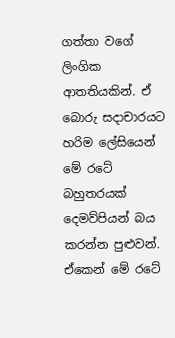ගත්තා වගේ ලිංගික ආතතියකින්. ඒ බොරු සදාචාරයට හරිම ලේසියෙන් මේ රටේ බහුතරයක් දෙමව්පියන් බය කරන්න පුළුවන්. ඒකෙන් මේ රටේ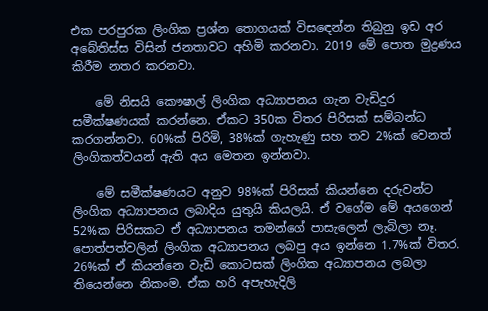එක පරපුරක ලිංගික ප්‍රශ්න තොගයක් විසඳෙන්න තිබුනු ඉඩ අර අබේතිස්ස විසින් ජනතාවට අහිමි කරනවා. 2019 මේ පොත මුද්‍රණය කිරීම නතර කරනවා.

    මේ නිසයි කෞෂාල් ලිංගික අධ්‍යාපනය ගැන වැඩිදුර සමීක්ෂණයක් කරන්නෙ. ඒකට 350ක විතර පිරිසක් සම්බන්ධ කරගන්නවා. 60%ක් පිරිමි, 38%ක් ගැහැණු සහ තව 2%ක් වෙනත් ලිංගිකත්වයන් ඇති අය මෙතන ඉන්නවා.

    මේ සමීක්ෂණයට අනුව 98%ක් පිරිසක් කියන්නෙ දරුවන්ට ලිංගික අධ්‍යාපනය ලබාදිය යුතුයි කියලයි. ඒ වගේම මේ අයගෙන් 52%ක පිරිසකට ඒ අධ්‍යාපනය තමන්ගේ පාසැලෙන් ලැබිලා නෑ. පොත්පත්වලින් ලිංගික අධ්‍යාපනය ලබපු අය ඉන්නෙ 1.7%ක් විතර. 26%ක් ඒ කියන්නෙ වැඩි කොටසක් ලිංගික අධ්‍යාපනය ලබලා තියෙන්නෙ නිකංම. ඒක හරි අපැහැදිලි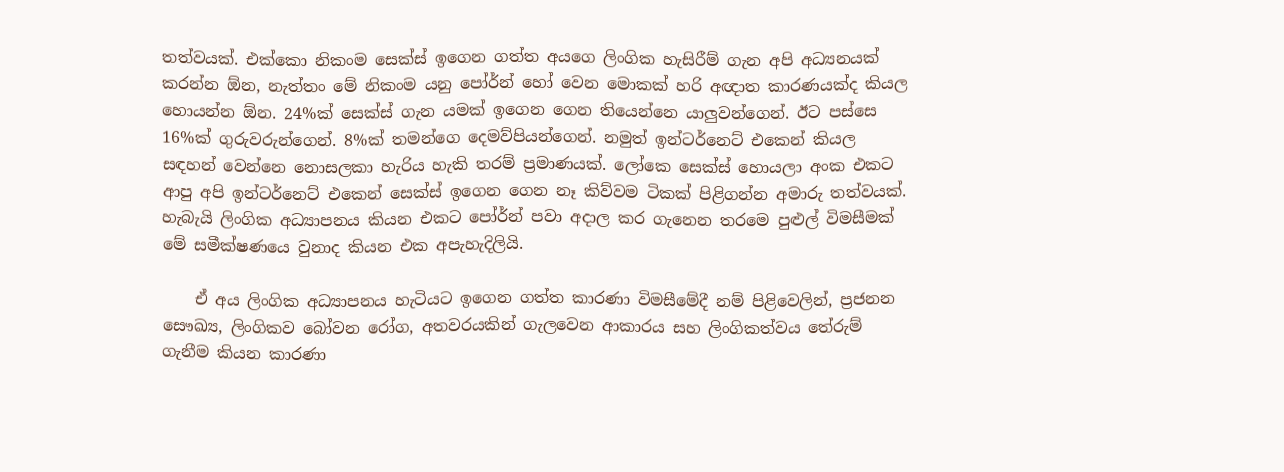තත්වයක්. එක්කො නිකංම සෙක්ස් ඉගෙන ගත්ත අයගෙ ලිංගික හැසිරීම් ගැන අපි අධ්‍යනයක් කරන්න ඕන, නැත්තං මේ නිකංම යනු පෝර්න් හෝ වෙන මොකක් හරි අඥාත කාරණයක්ද කියල හොයන්න ඕන. 24%ක් සෙක්ස් ගැන යමක් ඉගෙන ගෙන තියෙන්නෙ යාලුවන්ගෙන්. ඊට පස්සෙ 16%ක් ගුරුවරුන්ගෙන්. 8%ක් තමන්ගෙ දෙමව්පියන්ගෙන්. නමුත් ඉන්ටර්නෙට් එකෙන් කියල සඳහන් වෙන්නෙ නොසලකා හැරිය හැකි තරම් ප්‍රමාණයක්. ලෝකෙ සෙක්ස් හොයලා අංක එකට ආපු අපි ඉන්ටර්නෙට් එකෙන් සෙක්ස් ඉගෙන ගෙන නෑ කිව්වම ටිකක් පිළිගන්න අමාරු තත්වයක්. හැබැයි ලිංගික අධ්‍යාපනය කියන එකට පෝර්න් පවා අදාල කර ගැනෙන තරමෙ පුළුල් විමසීමක් මේ සමීක්ෂණයෙ වුනාද කියන එක අපැහැදිලියි.

    ඒ අය ලිංගික අධ්‍යාපනය හැටියට ඉගෙන ගත්ත කාරණා විමසීමේදී නම් පිළිවෙලින්, ප්‍රජනන සෞඛ්‍ය, ලිංගිකව බෝවන රෝග, අතවරයකින් ගැලවෙන ආකාරය සහ ලිංගිකත්වය තේරුම් ගැනීම කියන කාරණා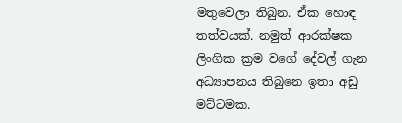මතුවෙලා තිබුන. ඒක හොඳ තත්වයක්. නමුත් ආරක්ෂක ලිංගික ක්‍රම වගේ දේවල් ගැන අධ්‍යාපනය තිබුනෙ ඉතා අඩු මට්ටමක.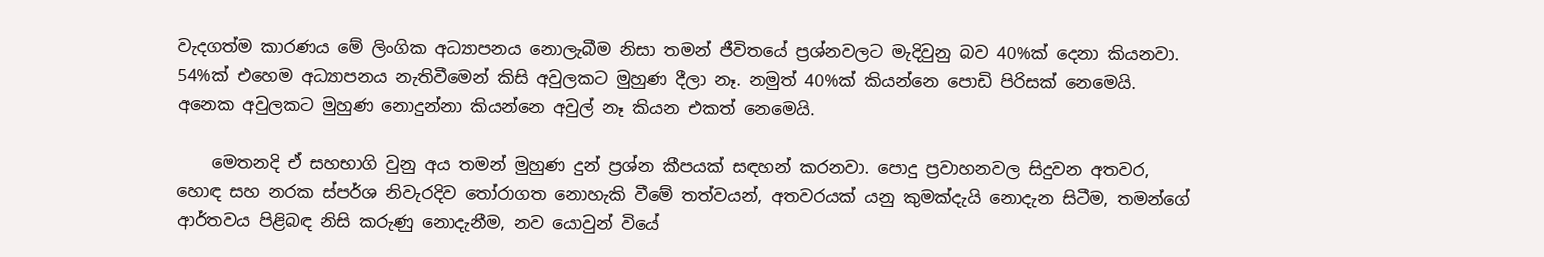වැදගත්ම කාරණය මේ ලිංගික අධ්‍යාපනය නොලැබීම නිසා තමන් ජීවිතයේ ප්‍රශ්නවලට මැදිවුනු බව 40%ක් දෙනා කියනවා. 54%ක් එහෙම අධ්‍යාපනය නැතිවීමෙන් කිසි අවුලකට මුහුණ දීලා නෑ. නමුත් 40%ක් කියන්නෙ පොඩි පිරිසක් නෙමෙයි. අනෙක අවුලකට මුහුණ නොදුන්නා කියන්නෙ අවුල් නෑ කියන එකත් නෙමෙයි.

    මෙතනදි ඒ සහභාගි වුනු අය තමන් මුහුණ දුන් ප්‍රශ්න කීපයක් සඳහන් කරනවා. පොදු ප්‍රවාහනවල සිදුවන අතවර, හොඳ සහ නරක ස්පර්ශ නිවැරදිව තෝරාගත නොහැකි වීමේ තත්වයන්, අතවරයක් යනු කුමක්දැයි නොදැන සිටීම, තමන්ගේ ආර්තවය පිළිබඳ නිසි කරුණු නොදැනීම, නව යොවුන් වියේ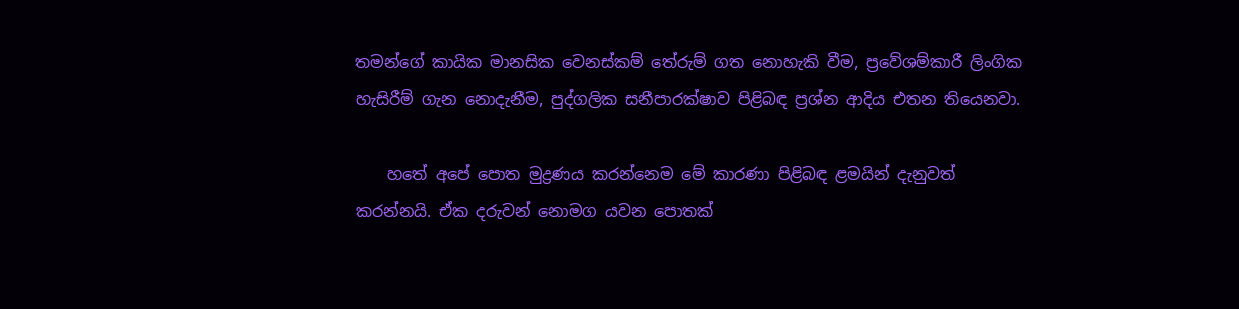තමන්ගේ කායික මානසික වෙනස්කම් තේරුම් ගත නොහැකි වීම, ප්‍රවේශම්කාරී ලිංගික හැසිරීම් ගැන නොදැනීම, පුද්ගලික සනීපාරක්ෂාව පිළිබඳ ප්‍රශ්න ආදිය එතන තියෙනවා.

    හතේ අපේ පොත මුද්‍රණය කරන්නෙම මේ කාරණා පිළිබඳ ළමයින් දැනුවත් කරන්නයි. ඒක දරුවන් නොමග යවන පොතක්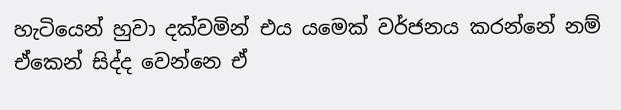හැටියෙන් හුවා දක්වමින් එය යමෙක් වර්ජනය කරන්නේ නම් ඒකෙන් සිද්ද වෙන්නෙ ඒ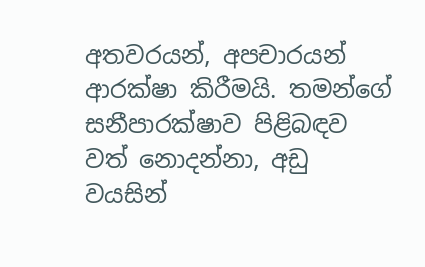අතවරයන්, අපචාරයන් ආරක්ෂා කිරීමයි. තමන්ගේ සනීපාරක්ෂාව පිළිබඳව වත් නොදන්නා, අඩු වයසින්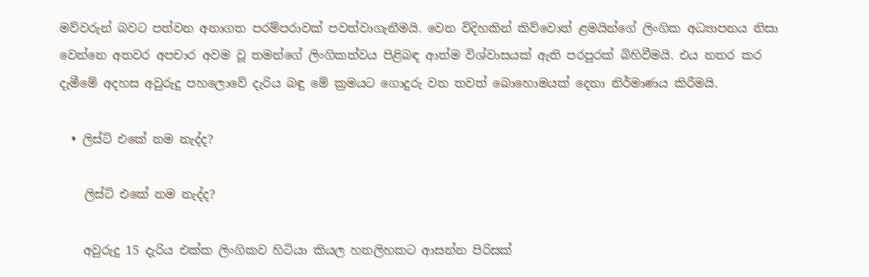මව්වරුන් බවට පත්වන අනාගත පරම්පරාවක් පවත්වාගැනීමයි. වෙන විදිහකින් කිව්වොත් ළමයින්ගේ ලිංගික අධ්‍යාපනය නිසා වෙන්නෙ අතවර අපචාර අවම වූ තමන්ගේ ලිංගිකත්වය පිළිබඳ ආත්ම විශ්වාසයක් ඇති පරපුරක් බිහිවීමයි. එය නතර කර දැමීමේ අදහස අවුරුදු පහලොවේ දැරිය බඳු මේ ක්‍රමයට ගොදුරු වන තවත් බොහොමයක් දෙනා නිර්මාණය කිරීමයි.

  • ලිස්ට් එකේ නම නැද්ද?

    ලිස්ට් එකේ නම නැද්ද?

    අවුරුදු 15 දැරිය එක්ක ලිංගිකව හිටියා කියල හතලිහකට ආසන්න පිරිසක්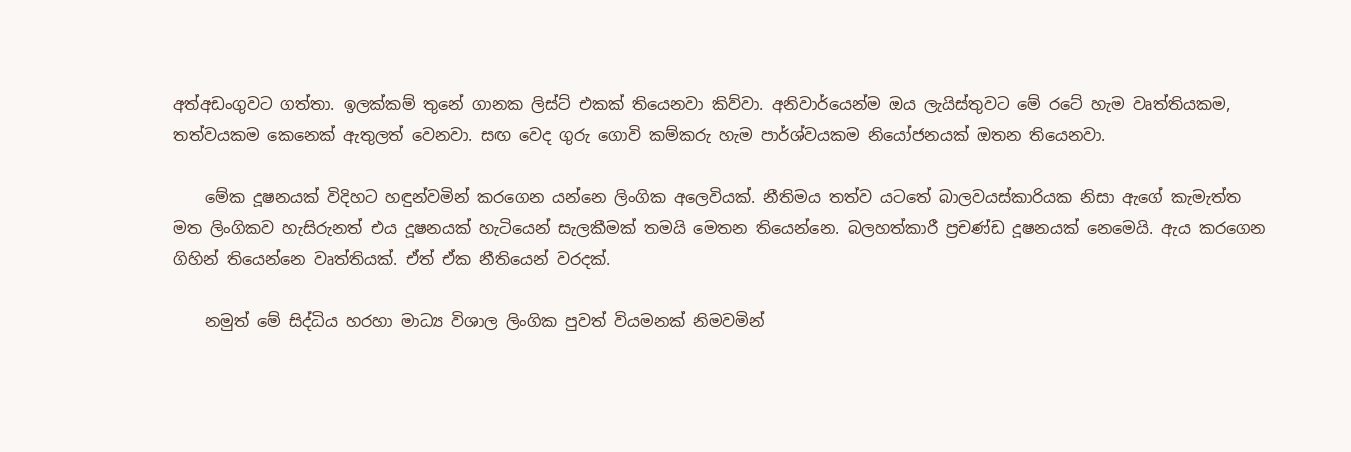අත්අඩංගුවට ගත්තා. ඉලක්කම් තුනේ ගානක ලිස්ට් එකක් තියෙනවා කිව්වා. අනිවාර්යෙන්ම ඔය ලැයිස්තුවට මේ රටේ හැම වෘත්තියකම, තත්වයකම කෙනෙක් ඇතුලත් වෙනවා. සඟ වෙද ගුරු ගොවි කම්කරු හැම පාර්ශ්වයකම නියෝජනයක් ඔතන තියෙනවා.

    මේක දූෂනයක් විදිහට හඳුන්වමින් කරගෙන යන්නෙ ලිංගික අලෙවියක්. නීතිමය තත්ව යටතේ බාලවයස්කාරියක නිසා ඇගේ කැමැත්ත මත ලිංගිකව හැසිරුනත් එය දූෂනයක් හැටියෙන් සැලකීමක් තමයි මෙතන තියෙන්නෙ. බලහත්කාරී ප්‍රචණ්ඩ දූෂනයක් නෙමෙයි. ඇය කරගෙන ගිහින් තියෙන්නෙ වෘත්තියක්. ඒත් ඒක නීතියෙන් වරදක්.

    නමුත් මේ සිද්ධිය හරහා මාධ්‍ය විශාල ලිංගික පුවත් වියමනක් නිමවමින්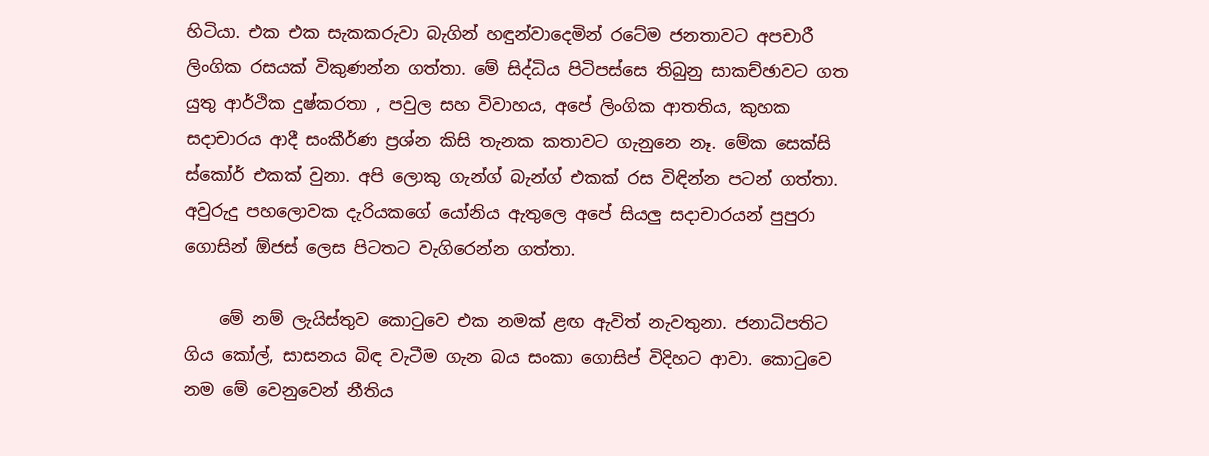හිටියා. එක එක සැකකරුවා බැගින් හඳුන්වාදෙමින් රටේම ජනතාවට අපචාරී ලිංගික රසයක් විකුණන්න ගත්තා. මේ සිද්ධිය පිටිපස්සෙ තිබුනු සාකච්ඡාවට ගත යුතු ආර්ථික දුෂ්කරතා , පවුල සහ විවාහය, අපේ ලිංගික ආතතිය, කුහක සදාචාරය ආදී සංකීර්ණ ප්‍රශ්න කිසි තැනක කතාවට ගැනුනෙ නෑ. මේක සෙක්සි ස්කෝර් එකක් වුනා. අපි ලොකු ගැන්ග් බැන්ග් එකක් රස විඳින්න පටන් ගත්තා. අවුරුදු පහලොවක දැරියකගේ යෝනිය ඇතුලෙ අපේ සියලු සදාචාරයන් පුපුරා ගොසින් ඕජස් ලෙස පිටතට වැගිරෙන්න ගත්තා.

    මේ නම් ලැයිස්තුව කොටුවෙ එක නමක් ළඟ ඇවිත් නැවතුනා. ජනාධිපතිට ගිය කෝල්, සාසනය බිඳ වැටීම ගැන බය සංකා ගොසිප් විදිහට ආවා. කොටුවෙ නම මේ වෙනුවෙන් නීතිය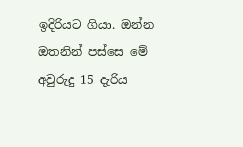ඉදිරියට ගියා. ඔන්න ඔතනින් පස්සෙ මේ අවුරුදු 15 දැරිය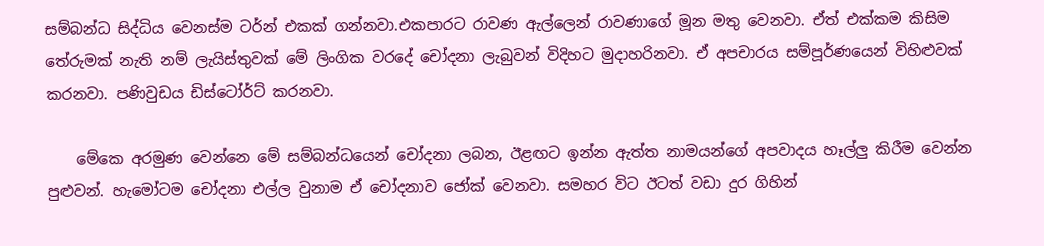සම්බන්ධ සිද්ධිය වෙනස්ම ටර්න් එකක් ගන්නවා.එකපාරට රාවණ ඇල්ලෙන් රාවණාගේ මූන මතු වෙනවා. ඒත් එක්කම කිසිම තේරුමක් නැති නම් ලැයිස්තුවක් මේ ලිංගික වරදේ චෝදනා ලැබුවන් විදිහට මුදාහරිනවා. ඒ අපචාරය සම්පූර්ණයෙන් විහිළුවක් කරනවා. පණිවුඩය ඩිස්ටෝර්ට් කරනවා.

    මේකෙ අරමුණ වෙන්නෙ මේ සම්බන්ධයෙන් චෝදනා ලබන, ඊළඟට ඉන්න ඇත්ත නාමයන්ගේ අපවාදය හෑල්ලු කිරීම වෙන්න පුළුවන්. හැමෝටම චෝදනා එල්ල වුනාම ඒ චෝදනාව ජෝක් වෙනවා. සමහර විට ඊටත් වඩා දුර ගිහින්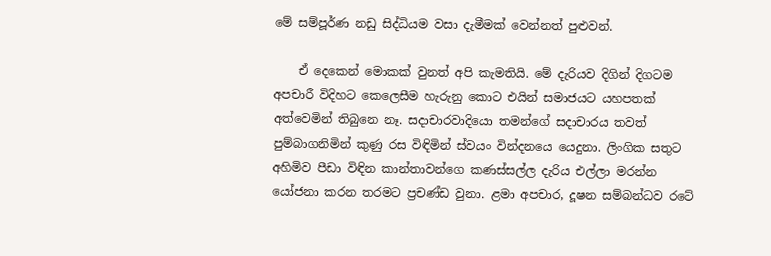මේ සම්පූර්ණ නඩු සිද්ධියම වසා දැමීමක් වෙන්නත් පුළුවන්.

    ඒ දෙකෙන් මොකක් වුනත් අපි කැමතියි. මේ දැරියව දිගින් දිගටම අපචාරී විදිහට කෙලෙසීම හැරුනු කොට එයින් සමාජයට යහපතක් අත්වෙමින් තිබුනෙ නෑ. සදාචාරවාදියො තමන්ගේ සදාචාරය තවත් පුම්බාගනිමින් කුණු රස විඳිමින් ස්වයං වින්දනයෙ යෙදුනා. ලිංගික සතුට අහිමිව පීඩා විඳින කාන්තාවන්ගෙ කණස්සල්ල දැරිය එල්ලා මරන්න යෝජනා කරන තරමට ප්‍රචණ්ඩ වුනා. ළමා අපචාර, දූෂන සම්බන්ධව රටේ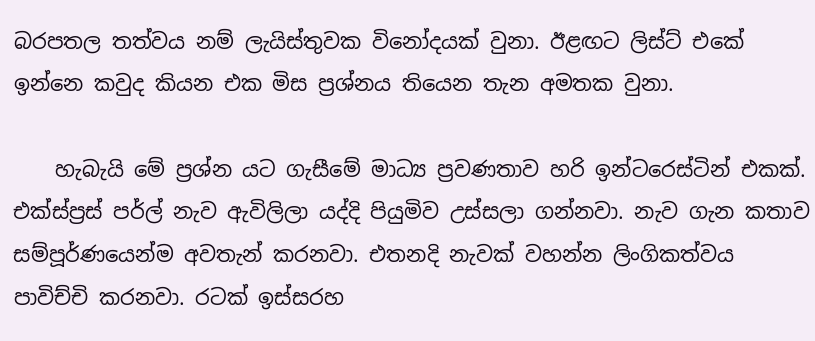බරපතල තත්වය නම් ලැයිස්තුවක විනෝදයක් වුනා. ඊළඟට ලිස්ට් එකේ ඉන්නෙ කවුද කියන එක මිස ප්‍රශ්නය තියෙන තැන අමතක වුනා.

    හැබැයි මේ ප්‍රශ්න යට ගැසීමේ මාධ්‍ය ප්‍රවණතාව හරි ඉන්ටරෙස්ටින් එකක්. එක්ස්ප්‍රස් පර්ල් නැව ඇවිලිලා යද්දි පියුමිව උස්සලා ගන්නවා. නැව ගැන කතාව සම්පූර්ණයෙන්ම අවතැන් කරනවා. එතනදි නැවක් වහන්න ලිංගිකත්වය පාවිච්චි කරනවා. රටක් ඉස්සරහ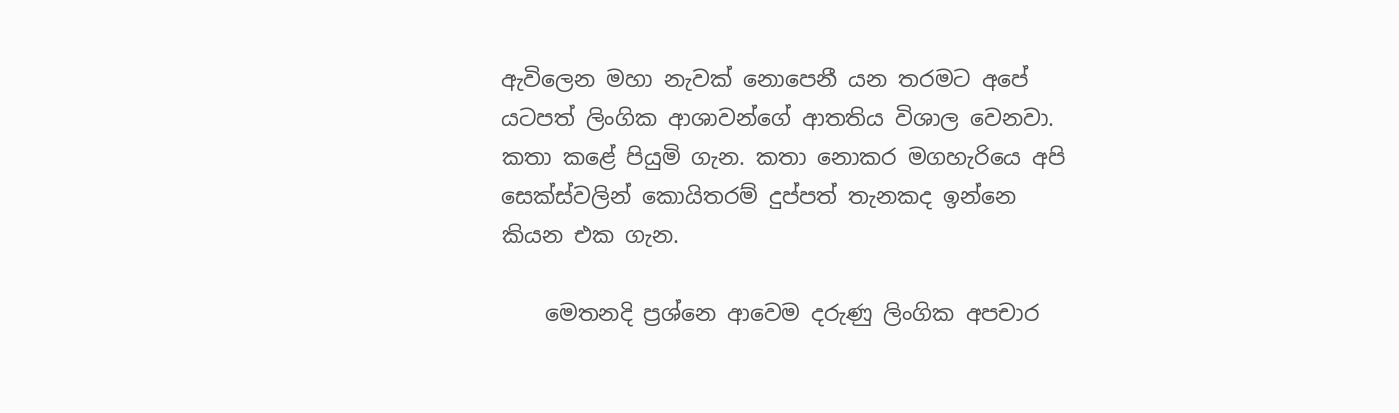ඇවිලෙන මහා නැවක් නොපෙනී යන තරමට අපේ යටපත් ලිංගික ආශාවන්ගේ ආතතිය විශාල වෙනවා. කතා කළේ පියුමි ගැන. කතා නොකර මගහැරියෙ අපි සෙක්ස්වලින් කොයිතරම් දුප්පත් තැනකද ඉන්නෙ කියන එක ගැන.

    මෙතනදි ප්‍රශ්නෙ ආවෙම දරුණු ලිංගික අපචාර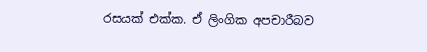රසයක් එක්ක. ඒ ලිංගික අපචාරීබව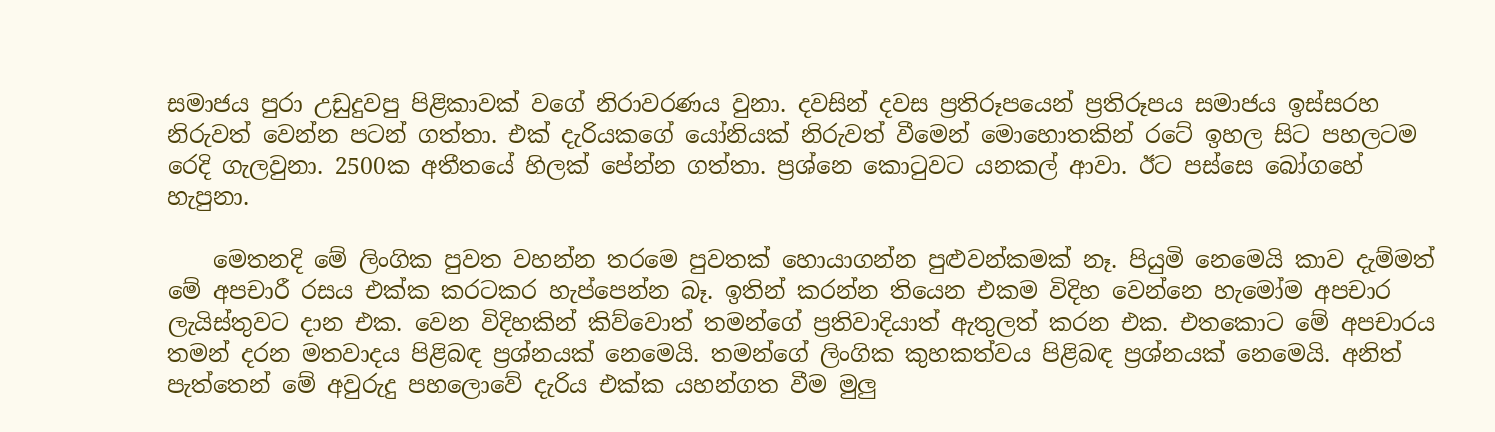සමාජය පුරා උඩුදුවපු පිළිකාවක් වගේ නිරාවරණය වුනා. දවසින් දවස ප්‍රතිරූපයෙන් ප්‍රතිරූපය සමාජය ඉස්සරහ නිරුවත් වෙන්න පටන් ගත්තා. එක් දැරියකගේ යෝනියක් නිරුවත් වීමෙන් මොහොතකින් රටේ ඉහල සිට පහලටම රෙදි ගැලවුනා. 2500ක අතීතයේ හිලක් පේන්න ගත්තා. ප්‍රශ්නෙ කොටුවට යනකල් ආවා. ඊට පස්සෙ බෝගහේ හැපුනා.

    මෙතනදි මේ ලිංගික පුවත වහන්න තරමෙ පුවතක් හොයාගන්න පුළුවන්කමක් නෑ. පියුමි නෙමෙයි කාව දැම්මත් මේ අපචාරී රසය එක්ක කරටකර හැප්පෙන්න බෑ. ඉතින් කරන්න තියෙන එකම විදිහ වෙන්නෙ හැමෝම අපචාර ලැයිස්තුවට දාන එක. වෙන විදිහකින් කිව්වොත් තමන්ගේ ප්‍රතිවාදියාත් ඇතුලත් කරන එක. එතකොට මේ අපචාරය තමන් දරන මතවාදය පිළිබඳ ප්‍රශ්නයක් නෙමෙයි. තමන්ගේ ලිංගික කුහකත්වය පිළිබඳ ප්‍රශ්නයක් නෙමෙයි. අනිත් පැත්තෙන් මේ අවුරුදු පහලොවේ දැරිය එක්ක යහන්ගත වීම මුලු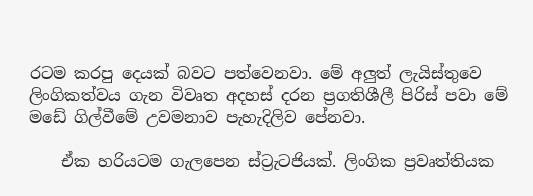රටම කරපු දෙයක් බවට පත්වෙනවා. මේ අලුත් ලැයිස්තුවෙ ලිංගිකත්වය ගැන විවෘත අදහස් දරන ප්‍රගතිශීලී පිරිස් පවා මේ මඩේ ගිල්වීමේ උවමනාව පැහැදිලිව පේනවා.

    ඒක හරියටම ගැලපෙන ස්ට්‍රැටජියක්. ලිංගික ප්‍රවෘත්තියක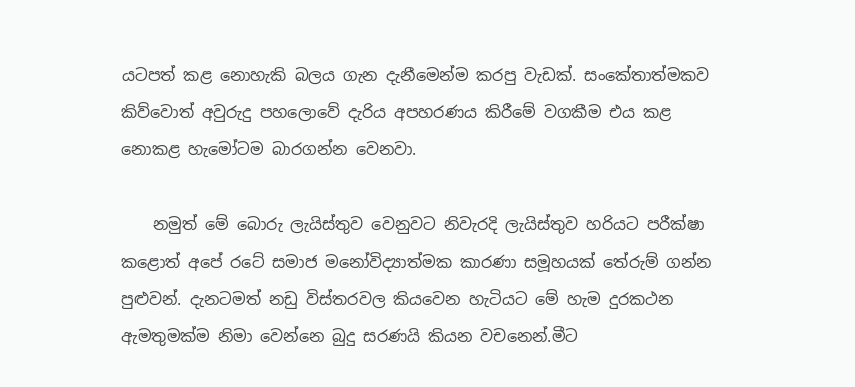යටපත් කළ නොහැකි බලය ගැන දැනීමෙන්ම කරපු වැඩක්. සංකේතාත්මකව කිව්වොත් අවුරුදු පහලොවේ දැරිය අපහරණය කිරීමේ වගකීම එය කළ නොකළ හැමෝටම බාරගන්න වෙනවා.

    නමුත් මේ බොරු ලැයිස්තුව වෙනුවට නිවැරදි ලැයිස්තුව හරියට පරීක්ෂා කළොත් අපේ රටේ සමාජ මනෝවිද්‍යාත්මක කාරණා සමූහයක් තේරුම් ගන්න පුළුවන්. දැනටමත් නඩු විස්තරවල කියවෙන හැටියට මේ හැම දුරකථන ඇමතුමක්ම නිමා වෙන්නෙ බුදු සරණයි කියන වචනෙන්.මීට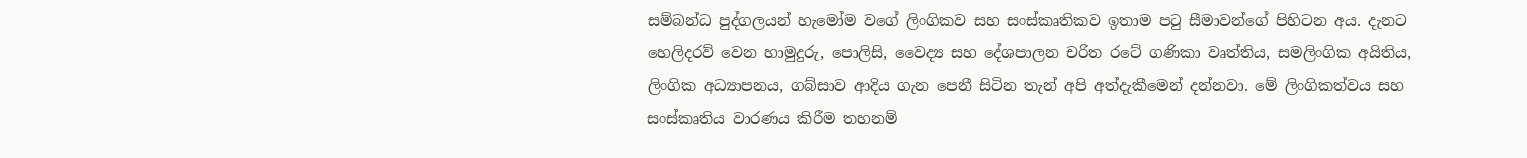සම්බන්ධ පුද්ගලයන් හැමෝම වගේ ලිංගිකව සහ සංස්කෘතිකව ඉතාම පටු සීමාවන්ගේ පිහිටන අය. දැනට හෙලිදරව් වෙන හාමුදුරු, පොලිසි, වෛද්‍ය සහ දේශපාලන චරිත රටේ ගණිකා වෘත්තිය, සමලිංගික අයිතිය, ලිංගික අධ්‍යාපනය, ගබ්සාව ආදිය ගැන පෙනී සිටින තැන් අපි අත්දැකීමෙන් දන්නවා. මේ ලිංගිකත්වය සහ සංස්කෘතිය වාරණය කිරීම තහනම්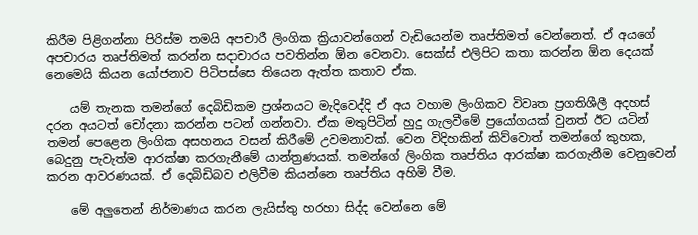කිරීම පිළිගන්නා පිරිස්ම තමයි අපචාරී ලිංගික ක්‍රියාවන්ගෙන් වැඩියෙන්ම තෘප්තිමත් වෙන්නෙත්. ඒ අයගේ අපචාරය තෘප්තිමත් කරන්න සදාචාරය පවතින්න ඕන වෙනවා. සෙක්ස් එලිපිට කතා කරන්න ඕන දෙයක් නෙමෙයි කියන යෝජනාව පිටිපස්සෙ තියෙන ඇත්ත කතාව ඒක.

    යම් තැනක තමන්ගේ දෙබිඩිකම ප්‍රශ්නයට මැදිවෙද්දි ඒ අය වහාම ලිංගිකව විවෘත ප්‍රගතිශීලී අදහස් දරන අයටත් චෝදනා කරන්න පටන් ගන්නවා. ඒක මතුපිටින් හුදු ගැලවීමේ ප්‍රයෝගයක් වුනත් ඊට යටින් තමන් පෙළෙන ලිංගික අසහනය වසන් කිරීමේ උවමනාවක්. වෙන විදිහකින් කිව්වොත් තමන්ගේ කුහක, බෙදුනු පැවැත්ම ආරක්ෂා කරගැනීමේ යාන්ත්‍රණයක්. තමන්ගේ ලිංගික තෘප්තිය ආරක්ෂා කරගැනීම වෙනුවෙන් කරන ආවරණයක්. ඒ දෙබිඩිබව එලිවීම කියන්නෙ තෘප්තිය අහිමි වීම.

    මේ අලුතෙන් නිර්මාණය කරන ලැයිස්තු හරහා සිද්ද වෙන්නෙ මේ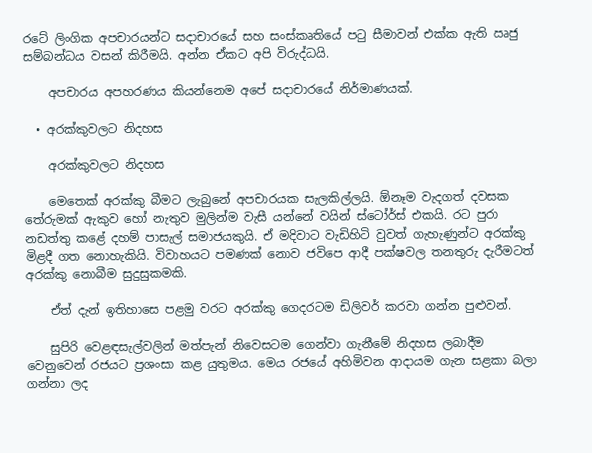රටේ ලිංගික අපචාරයන්ට සදාචාරයේ සහ සංස්කෘතියේ පටු සීමාවන් එක්ක ඇති ඍජු සම්බන්ධය වසන් කිරීමයි. අන්න ඒකට අපි විරුද්ධයි.

    අපචාරය අපහරණය කියන්නෙම අපේ සදාචාරයේ නිර්මාණයක්.

  • අරක්කුවලට නිදහස

    අරක්කුවලට නිදහස

    මෙතෙක් අරක්කු බීමට ලැබුනේ අපචාරයක සැලකිල්ලයි. ඕනෑම වැදගත් දවසක තේරුමක් ඇකුව හෝ නැතුව මුලින්ම වැසී යන්නේ වයින් ස්ටෝර්ස් එකයි. රට පුරා නඩත්තු කළේ දහම් පාසැල් සමාජයකුයි. ඒ මදිවාට වැඩිහිටි වුවත් ගැහැණුන්ට අරක්කු මිළදී ගත නොහැකියි. විවාහයට පමණක් නොව ජවිපෙ ආදී පක්ෂවල තනතුරු දැරීමටත් අරක්කු නොබීම සුදුසුකමකි.

    ඒත් දැන් ඉතිහාසෙ පළමු වරට අරක්කු ගෙදරටම ඩිලිවර් කරවා ගන්න පුළුවන්.

    සුපිරි වෙළඳසැල්වලින් මත්පැන් නිවෙසටම ගෙන්වා ගැනීමේ නිදහස ලබාදීම වෙනුවෙන් රජයට ප්‍රශංසා කළ යුතුමය. මෙය රජයේ අහිමිවන ආදායම ගැන සළකා බලා ගන්නා ලද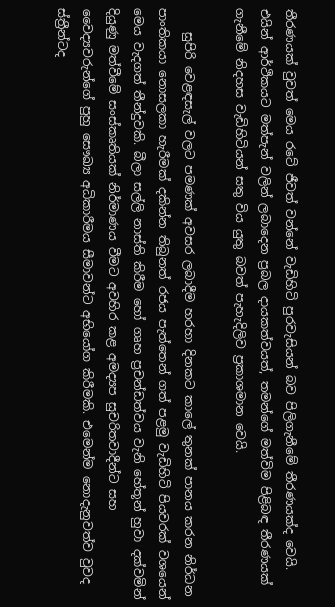තීරණයක් වුවත් මෙය රටේ ජීවත් වන්නේ වැඩිහිටි පුරවැසියන් බව පිලිගැනීමේ තීරණයක්ද වෙයි. එයින් ආර්ථිකයට මත්පැන් වලින් ලබාදෙන ප්‍රබල දායකත්වයත්, තමන්ගේ මත්විම පිළිබඳ තීරණයක් ගැනීමේ නිදහස වැඩිහිටියන් සතු විය යුතු බවත් පැහැදිලිව ප්‍රකාශමාන වෙයි.

    සුපිරි වෙළඳසැල් වලට පමණක් අවසර ලබාදීම හරහා දිනකට කාලේ තුනක් පානය කරන නිර්ධන පාංතිකයා නොසලකා හැරීමක් දකින්න තිබුනත් රජය පැත්තෙන් ගත් පළමු වැඩිහිටි පියවරක් වශයෙන් මෙය වැදගත් තීන්දුවකි. බීලා සල්ලි නාස්ති කිරීම හෝ ගෘහ ප්‍රචන්ඩත්වය වැනි හේතූන් හුවා දක්වමින් දියුණු මත්වීමේ සංස්කෘතියක් නිර්මාණය වීමට අවහිර කළ අමද්‍යප සුචරිතවාදීන්ට සහ වෛද්‍යවරුන්ගේ පුහු සෞඛ්‍ය අධිකාරීමය සීමාවන්ට අභියෝග කිරීමකි. එමෙන්ම නොදැනුවත්ව වුවද ස්ත්‍රීන්ටද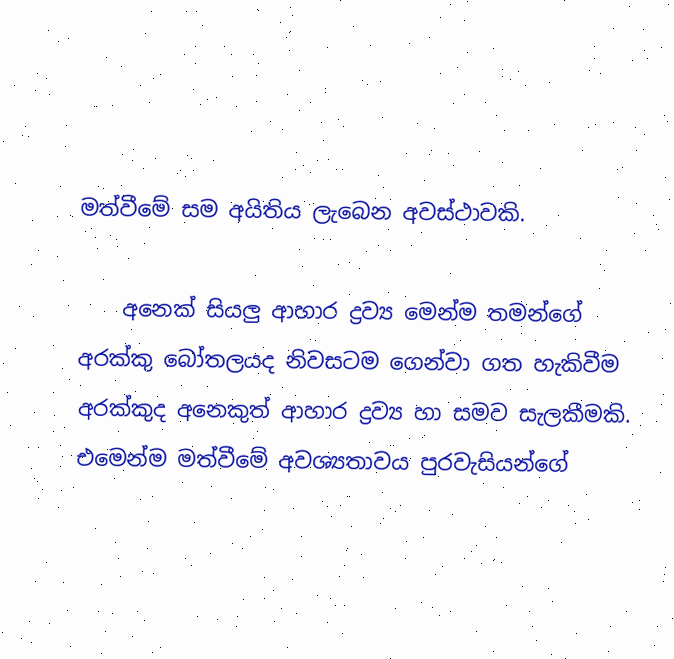මත්වීමේ සම අයිතිය ලැබෙන අවස්ථාවකි.

    අනෙක් සියලු ආහාර ද්‍රව්‍ය මෙන්ම තමන්ගේ අරක්කු බෝතලයද නිවසටම ගෙන්වා ගත හැකිවීම අරක්කුද අනෙකුත් ආහාර ද්‍රව්‍ය හා සමව සැලකීමකි. එමෙන්ම මත්වීමේ අවශ්‍යතාවය පුරවැසියන්ගේ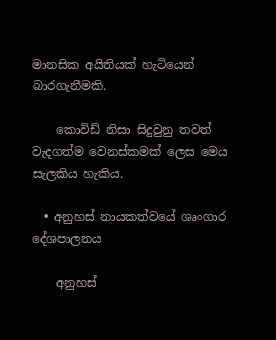මානසික අයිතියක් හැටියෙන් බාරගැනීමකි.

    කොවිඩ් නිසා සිදුවුනු තවත් වැදගත්ම වෙනස්කමක් ලෙස මෙය සැලකිය හැකිය.

  • අනුහස් නායකත්වයේ ශෘංගාර දේශපාලනය

    අනුහස්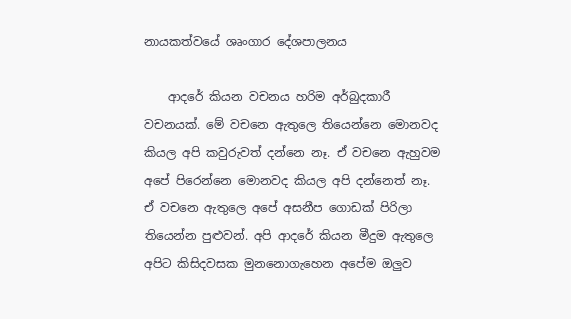නායකත්වයේ ශෘංගාර දේශපාලනය

    ආදරේ කියන වචනය හරිම අර්බුදකාරී වචනයක්. මේ වචනෙ ඇතුලෙ තියෙන්නෙ මොනවද කියල අපි කවුරුවත් දන්නෙ නෑ. ඒ වචනෙ ඇහුවම අපේ පිරෙන්නෙ මොනවද කියල අපි දන්නෙත් නෑ. ඒ වචනෙ ඇතුලෙ අපේ අසනීප ගොඩක් පිරිලා තියෙන්න පුළුවන්. අපි ආදරේ කියන මීදුම ඇතුලෙ අපිට කිසිදවසක මුනනොගැහෙන අපේම ඔලුව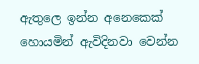ඇතුලෙ ඉන්න අනෙකෙක් හොයමින් ඇවිදිනවා වෙන්න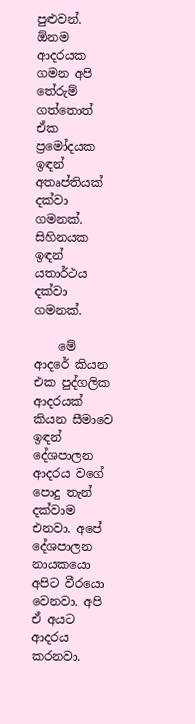පුළුවන්. ඕනම ආදරයක ගමන අපි තේරුම් ගත්තොත් ඒක ප්‍රමෝදයක ඉඳන් අතෘප්තියක් දක්වා ගමනක්. සිහිනයක ඉඳන් යතාර්ථය දක්වා ගමනක්.

    මේ ආදරේ කියන එක පුද්ගලික ආදරයක් කියන සීමාවෙ ඉඳන් දේශපාලන ආදරය වගේ පොදු තැන් දක්වාම එනවා. අපේ දේශපාලන නායකයො අපිට වීරයො වෙනවා. අපි ඒ අයට ආදරය කරනවා.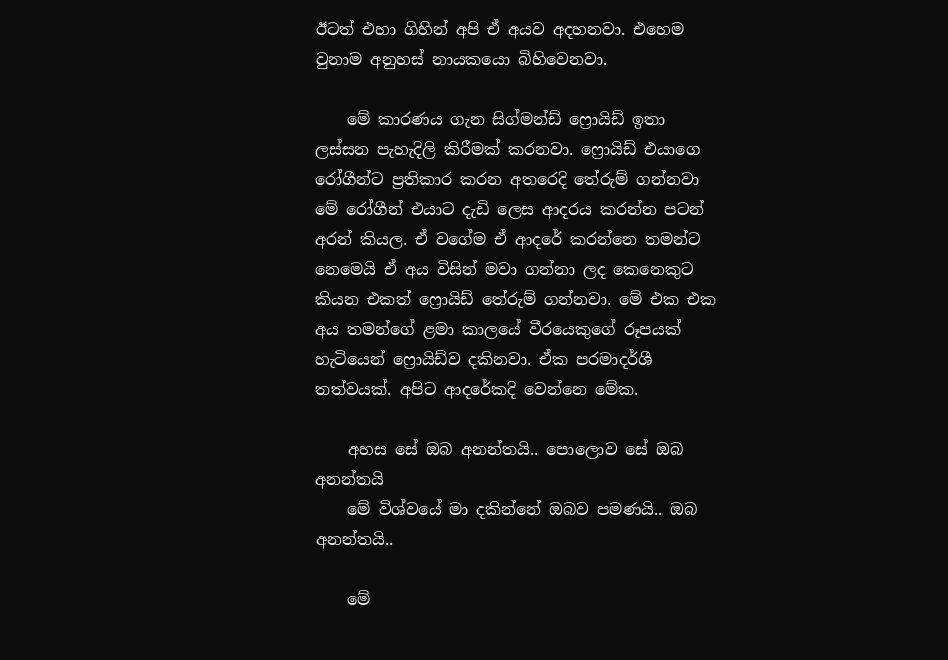ඊටත් එහා ගිහින් අපි ඒ අයව අදහනවා. එහෙම වුනාම අනුහස් නායකයො බිහිවෙනවා.

    මේ කාරණය ගැන සිග්මන්ඩ් ෆ්‍රොයිඩ් ඉතා ලස්සන පැහැදිලි කිරීමක් කරනවා. ෆ්‍රොයිඩ් එයාගෙ රෝගීන්ට ප්‍රතිකාර කරන අතරෙදි තේරුම් ගන්නවා මේ රෝගීන් එයාට දැඩි ලෙස ආදරය කරන්න පටන් අරන් කියල. ඒ වගේම ඒ ආදරේ කරන්නෙ තමන්ට නෙමෙයි ඒ අය විසින් මවා ගන්නා ලද කෙනෙකුට කියන එකත් ෆ්‍රොයිඩ් තේරුම් ගන්නවා. මේ එක එක අය තමන්ගේ ළමා කාලයේ වීරයෙකුගේ රූපයක් හැටියෙන් ෆ්‍රොයිඩ්ව දකිනවා. ඒක පරමාදර්ශී තත්වයක්. අපිට ආදරේකදි වෙන්නෙ මේක.

    අහස සේ ඔබ අනන්තයි.. පොලොව සේ ඔබ අනන්තයි
    මේ විශ්වයේ මා දකින්නේ ඔබව පමණයි.. ඔබ අනන්තයි..

    මේ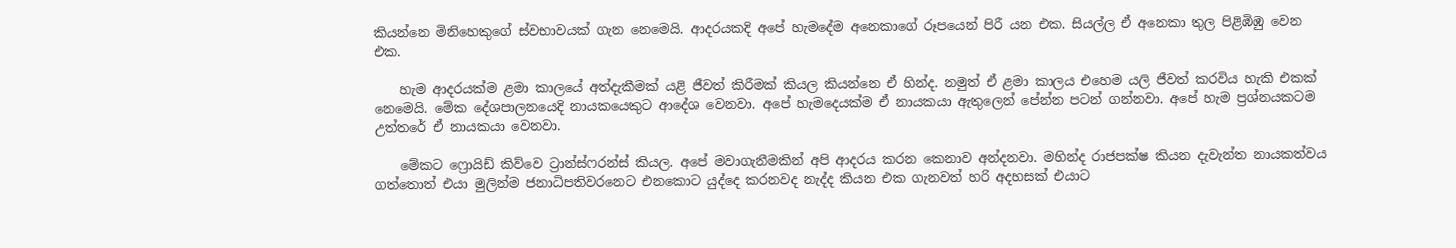කියන්නෙ මිනිහෙකුගේ ස්වභාවයක් ගැන නෙමෙයි. ආදරයකදි අපේ හැමදේම අනෙකාගේ රූපයෙන් පිරී යන එක. සියල්ල ඒ අනෙකා තුල පිළිඹිඹු වෙන එක.

    හැම ආදරයක්ම ළමා කාලයේ අත්දැකීමක් යළි ජීවත් කිරීමක් කියල කියන්නෙ ඒ හින්ද. නමුත් ඒ ළමා කාලය එහෙම යලි ජීවත් කරවිය හැකි එකක් නෙමෙයි. මේක දේශපාලනයෙදි නායකයෙකුට ආදේශ වෙනවා. අපේ හැමදෙයක්ම ඒ නායකයා ඇතුලෙන් පේන්න පටන් ගන්නවා. අපේ හැම ප්‍රශ්නයකටම උත්තරේ ඒ නායකයා වෙනවා.

    මේකට ෆ්‍රොයිඩ් කිව්වෙ ට්‍රාන්ස්ෆරන්ස් කියල. අපේ මවාගැනීමකින් අපි ආදරය කරන කෙනාව අන්දනවා. මහින්ද රාජපක්ෂ කියන දැවැන්ත නායකත්වය ගත්තොත් එයා මුලින්ම ජනාධිපතිවරනෙට එනකොට යුද්දෙ කරනවද නැද්ද කියන එක ගැනවත් හරි අදහසක් එයාට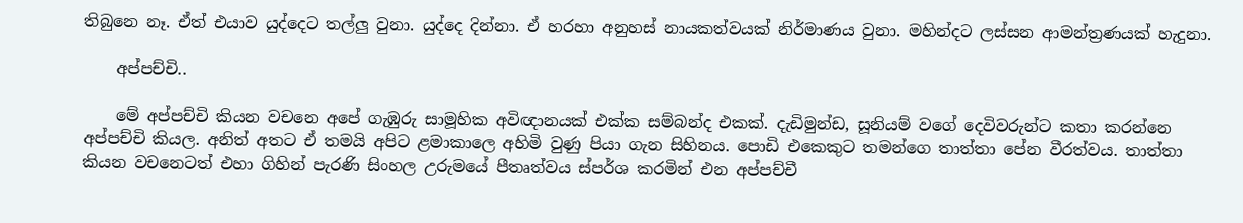තිබුනෙ නෑ. ඒත් එයාව යුද්දෙට තල්ලු වුනා. යුද්දෙ දින්නා. ඒ හරහා අනුහස් නායකත්වයක් නිර්මාණය වුනා. මහින්දට ලස්සන ආමන්ත්‍රණයක් හැදුනා.

    අප්පච්චි..

    මේ අප්පච්චි කියන වචනෙ අපේ ගැඹුරු සාමූහික අවිඥානයක් එක්ක සම්බන්ද එකක්. දැඩිමුන්ඩ, සූනියම් වගේ දෙවිවරුන්ට කතා කරන්නෙ අප්පච්චි කියල. අනිත් අතට ඒ තමයි අපිට ළමාකාලෙ අහිමි වුණු පියා ගැන සිහිනය. පොඩි එකෙකුට තමන්ගෙ තාත්තා පේන වීරත්වය. තාත්තා කියන වචනෙටත් එහා ගිහින් පැරණි සිංහල උරුමයේ පීතෘත්වය ස්පර්ශ කරමින් එන අප්පච්චී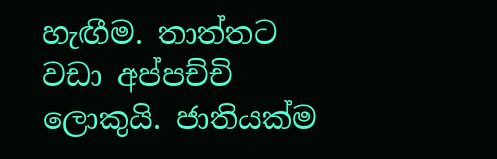හැඟීම. තාත්තට වඩා අප්පච්චි ලොකුයි. ජාතියක්ම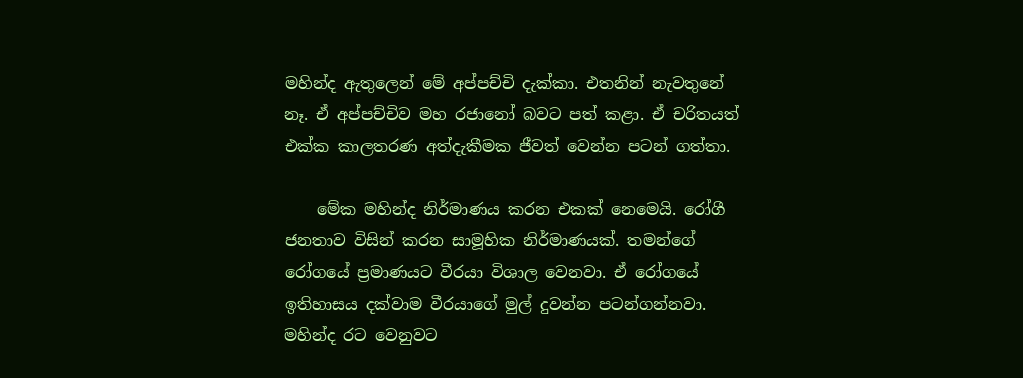මහින්ද ඇතුලෙන් මේ අප්පච්චි දැක්කා. එතනින් නැවතුනේ නෑ. ඒ අප්පච්චිව මහ රජානෝ බවට පත් කළා. ඒ චරිතයත් එක්ක කාලතරණ අත්දැකීමක ජීවත් වෙන්න පටන් ගත්තා.

    මේක මහින්ද නිර්මාණය කරන එකක් නෙමෙයි. රෝගී ජනතාව විසින් කරන සාමූහික නිර්මාණයක්. තමන්ගේ රෝගයේ ප්‍රමාණයට වීරයා විශාල වෙනවා. ඒ රෝගයේ ඉතිහාසය දක්වාම වීරයාගේ මුල් දුවන්න පටන්ගන්නවා. මහින්ද රට වෙනුවට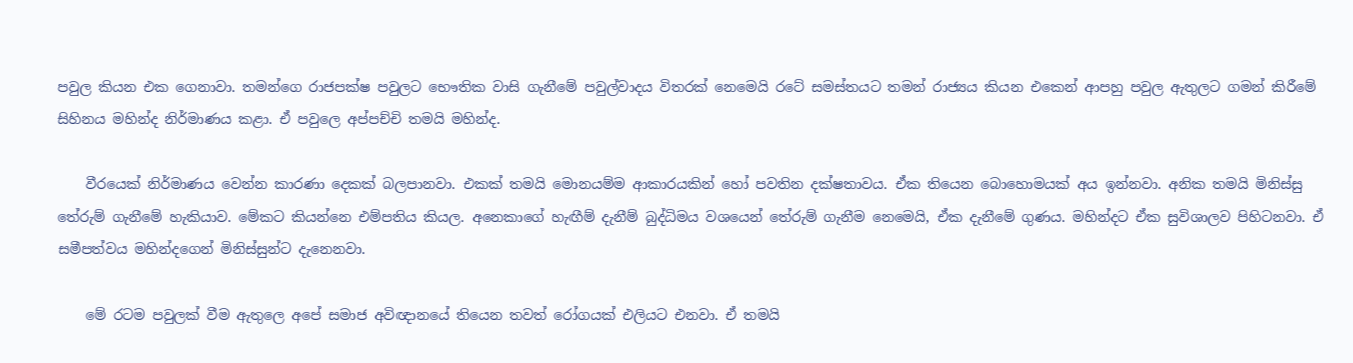පවුල කියන එක ගෙනාවා. තමන්ගෙ රාජපක්ෂ පවුලට භෞතික වාසි ගැනීමේ පවුල්වාදය විතරක් නෙමෙයි රටේ සමස්තයට තමන් රාජ්‍යය කියන එකෙන් ආපහු පවුල ඇතුලට ගමන් කිරීමේ සිහිනය මහින්ද නිර්මාණය කළා. ඒ පවුලෙ අප්පච්චි තමයි මහින්ද.

    වීරයෙක් නිර්මාණය වෙන්න කාරණා දෙකක් බලපානවා. එකක් තමයි මොනයම්ම ආකාරයකින් හෝ පවතින දක්ෂතාවය. ඒක තියෙන බොහොමයක් අය ඉන්නවා. අනික තමයි මිනිස්සු තේරුම් ගැනීමේ හැකියාව. මේකට කියන්නෙ එම්පතිය කියල. අනෙකාගේ හැඟීම් දැනීම් බුද්ධිමය වශයෙන් තේරුම් ගැනීම නෙමෙයි, ඒක දැනීමේ ගුණය. මහින්දට ඒක සුවිශාලව පිහිටනවා. ඒ සමීපත්වය මහින්දගෙන් මිනිස්සුන්ට දැනෙනවා.

    මේ රටම පවුලක් වීම ඇතුලෙ අපේ සමාජ අවිඥානයේ තියෙන තවත් රෝගයක් එලියට එනවා. ඒ තමයි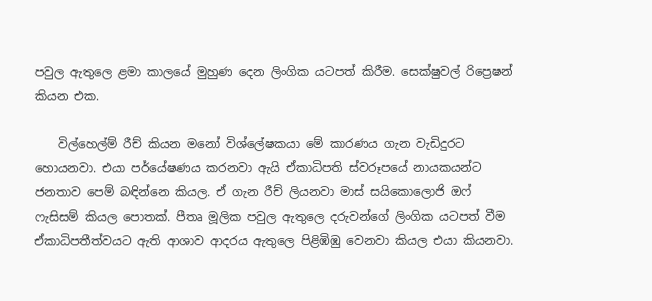පවුල ඇතුලෙ ළමා කාලයේ මුහුණ දෙන ලිංගික යටපත් කිරීම. සෙක්ෂුවල් රිප්‍රෙෂන් කියන එක.

    විල්හෙල්ම් රීච් කියන මනෝ විශ්ලේෂකයා මේ කාරණය ගැන වැඩිදුරට හොයනවා. එයා පර්යේෂණය කරනවා ඇයි ඒකාධිපති ස්වරූපයේ නායකයන්ට ජනතාව පෙම් බඳින්නෙ කියල. ඒ ගැන රීච් ලියනවා මාස් සයිකොලොජි ඔෆ් ෆැසිසම් කියල පොතක්. පීතෘ මූලික පවුල ඇතුලෙ දරුවන්ගේ ලිංගික යටපත් වීම ඒකාධිපතීත්වයට ඇති ආශාව ආදරය ඇතුලෙ පිළිඹිඹු වෙනවා කියල එයා කියනවා.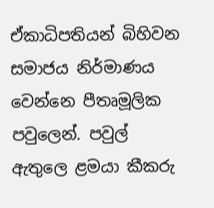ඒකාධිපතියන් බිහිවන සමාජය නිර්මාණය වෙන්නෙ පීතෘමූලික පවුලෙන්. පවුල් ඇතුලෙ ළමයා කීකරු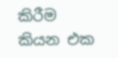කිරීම කියන එක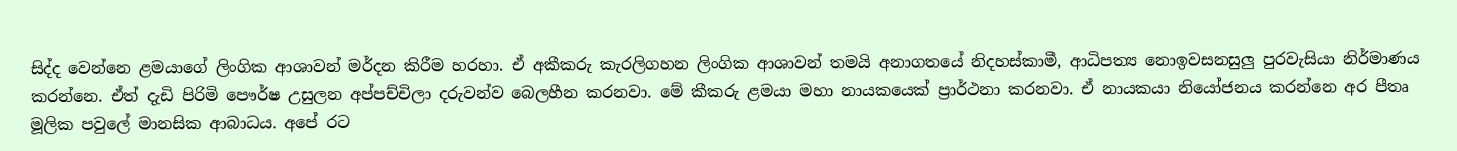සිද්ද වෙන්නෙ ළමයාගේ ලිංගික ආශාවන් මර්දන කිරීම හරහා. ඒ අකීකරු කැරලිගහන ලිංගික ආශාවන් තමයි අනාගතයේ නිදහස්කාමී, ආධිපත්‍ය නොඉවසනසුලු පුරවැසියා නිර්මාණය කරන්නෙ. ඒත් දැඩි පිරිමි පෞර්ෂ උසුලන අප්පච්චිලා දරුවන්ව බෙලහීන කරනවා. මේ කීකරු ළමයා මහා නායකයෙක් ප්‍රාර්ථනා කරනවා. ඒ නායකයා නියෝජනය කරන්නෙ අර පීතෘ මූලික පවුලේ මානසික ආබාධය. අපේ රට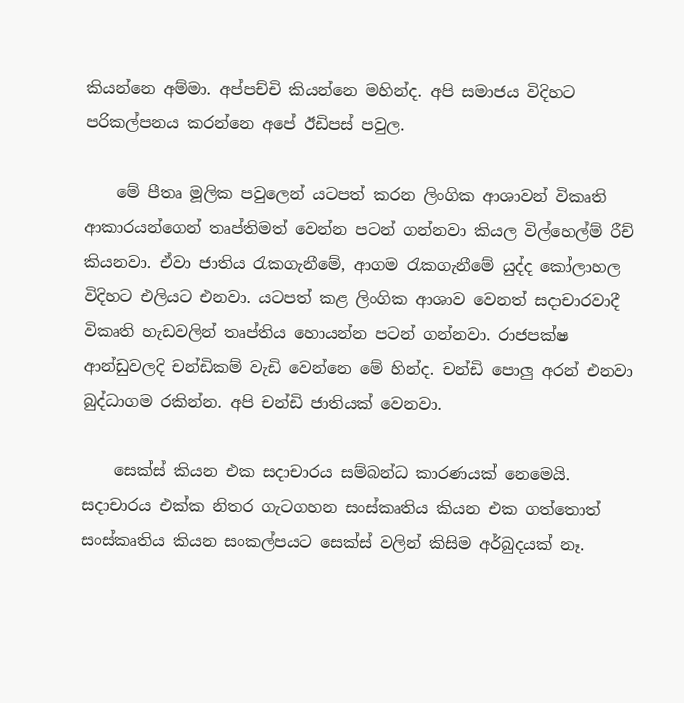කියන්නෙ අම්මා. අප්පච්චි කියන්නෙ මහින්ද. අපි සමාජය විදිහට පරිකල්පනය කරන්නෙ අපේ ඊඩිපස් පවුල.

    මේ පීතෘ මූලික පවුලෙන් යටපත් කරන ලිංගික ආශාවන් විකෘති ආකාරයන්ගෙන් තෘප්තිමත් වෙන්න පටන් ගන්නවා කියල විල්හෙල්ම් රීච් කියනවා. ඒවා ජාතිය රැකගැනීමේ, ආගම රැකගැනීමේ යුද්ද කෝලාහල විදිහට එලියට එනවා. යටපත් කළ ලිංගික ආශාව වෙනත් සදාචාරවාදී විකෘති හැඩවලින් තෘප්තිය හොයන්න පටන් ගන්නවා. රාජපක්ෂ ආන්ඩුවලදි චන්ඩිකම් වැඩි වෙන්නෙ මේ හින්ද. චන්ඩි පොලු අරන් එනවා බුද්ධාගම රකින්න. අපි චන්ඩි ජාතියක් වෙනවා.

    සෙක්ස් කියන එක සදාචාරය සම්බන්ධ කාරණයක් නෙමෙයි. සදාචාරය එක්ක නිතර ගැටගහන සංස්කෘතිය කියන එක ගත්තොත් සංස්කෘතිය කියන සංකල්පයට සෙක්ස් වලින් කිසිම අර්බුදයක් නෑ.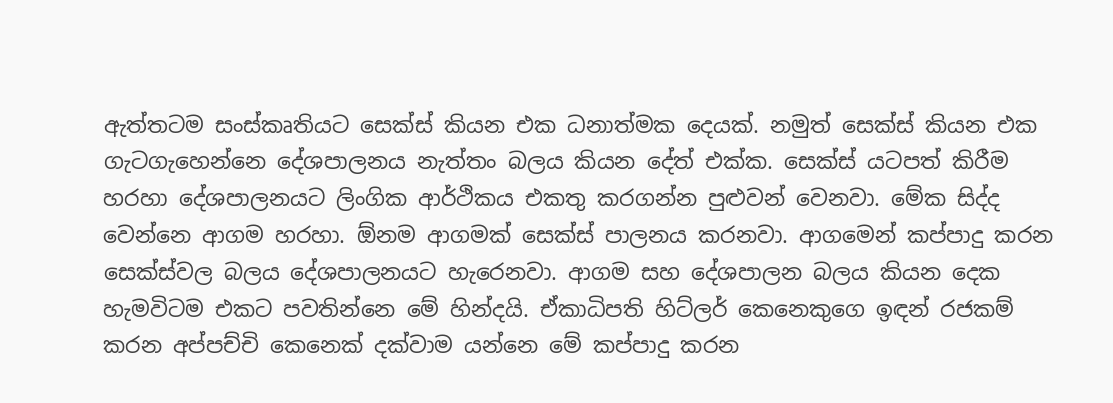ඇත්තටම සංස්කෘතියට සෙක්ස් කියන එක ධනාත්මක දෙයක්. නමුත් සෙක්ස් කියන එක ගැටගැහෙන්නෙ දේශපාලනය නැත්තං බලය කියන දේත් එක්ක. සෙක්ස් යටපත් කිරීම හරහා දේශපාලනයට ලිංගික ආර්ථිකය එකතු කරගන්න පුළුවන් වෙනවා. මේක සිද්ද වෙන්නෙ ආගම හරහා. ඕනම ආගමක් සෙක්ස් පාලනය කරනවා. ආගමෙන් කප්පාදු කරන සෙක්ස්වල බලය දේශපාලනයට හැරෙනවා. ආගම සහ දේශපාලන බලය කියන දෙක හැමවිටම එකට පවතින්නෙ මේ හින්දයි. ඒකාධිපති හිට්ලර් කෙනෙකුගෙ ඉඳන් රජකම් කරන අප්පච්චි කෙනෙක් දක්වාම යන්නෙ මේ කප්පාදු කරන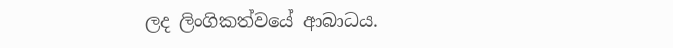ලද ලිංගිකත්වයේ ආබාධය.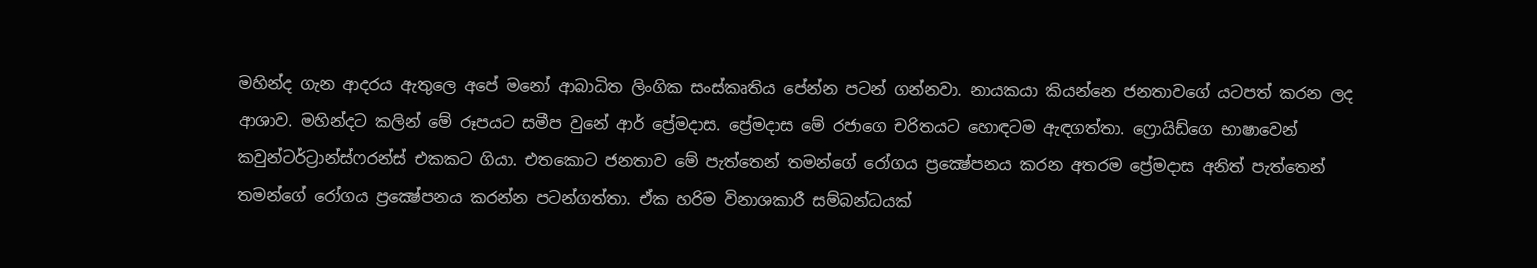මහින්ද ගැන ආදරය ඇතුලෙ අපේ මනෝ ආබාධිත ලිංගික සංස්කෘතිය පේන්න පටන් ගන්නවා. නායකයා කියන්නෙ ජනතාවගේ යටපත් කරන ලද ආශාව. මහින්දට කලින් මේ රූපයට සමීප වුනේ ආර් ප්‍රේමදාස. ප්‍රේමදාස මේ රජාගෙ චරිතයට හොඳටම ඇඳගත්තා. ෆ්‍රොයිඩ්ගෙ භාෂාවෙන් කවුන්ටර්ට්‍රාන්ස්ෆරන්ස් එකකට ගියා. එතකොට ජනතාව මේ පැත්තෙන් තමන්ගේ රෝගය ප්‍රක්‍ෂේපනය කරන අතරම ප්‍රේමදාස අනිත් පැත්තෙන් තමන්ගේ රෝගය ප්‍රක්‍ෂේපනය කරන්න පටන්ගත්තා. ඒක හරිම විනාශකාරී සම්බන්ධයක්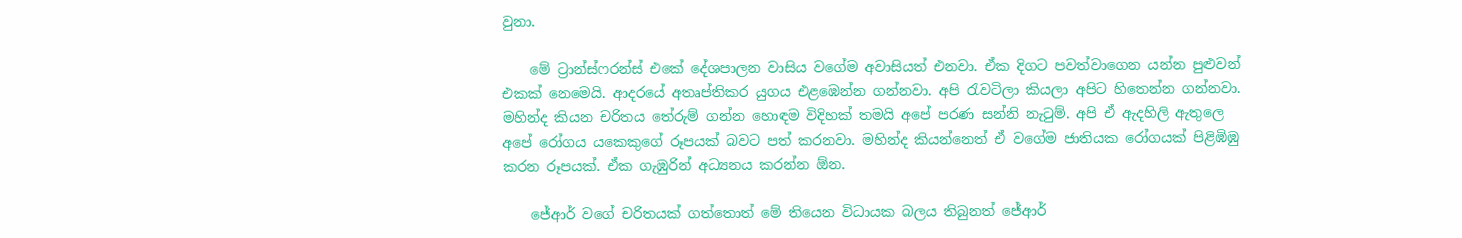වුනා.

    මේ ට්‍රාන්ස්ෆරන්ස් එකේ දේශපාලන වාසිය වගේම අවාසියත් එනවා. ඒක දිගට පවත්වාගෙන යන්න පුළුවන් එකක් නෙමෙයි. ආදරයේ අතෘප්තිකර යුගය එළඹෙන්න ගන්නවා. අපි රැවටිලා කියලා අපිට හිතෙන්න ගන්නවා. මහින්ද කියන චරිතය තේරුම් ගන්න හොඳම විදිහක් තමයි අපේ පරණ සන්නි නැටුම්. අපි ඒ ඇදහිලි ඇතුලෙ අපේ රෝගය යකෙකුගේ රූපයක් බවට පත් කරනවා. මහින්ද කියන්නෙත් ඒ වගේම ජාතියක රෝගයක් පිළිඹිඹු කරන රූපයක්. ඒක ගැඹුරින් අධ්‍යනය කරන්න ඕන.

    ජේආර් වගේ චරිතයක් ගත්තොත් මේ තියෙන විධායක බලය තිබුනත් ජේආර්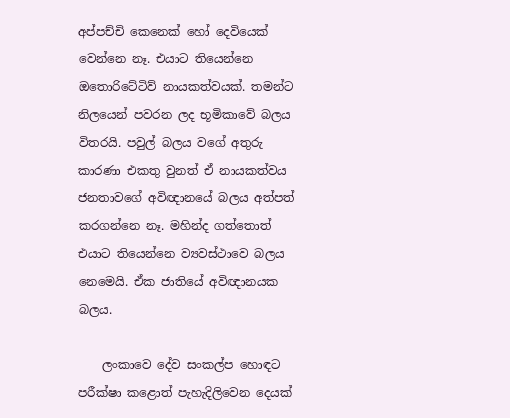අප්පච්චි කෙනෙක් හෝ දෙවියෙක් වෙන්නෙ නෑ. එයාට තියෙන්නෙ ඔතොරිටේටිව් නායකත්වයක්. තමන්ට නිලයෙන් පවරන ලද භූමිකාවේ බලය විතරයි. පවුල් බලය වගේ අතුරු කාරණා එකතු වුනත් ඒ නායකත්වය ජනතාවගේ අවිඥානයේ බලය අත්පත් කරගන්නෙ නෑ. මහින්ද ගත්තොත් එයාට තියෙන්නෙ ව්‍යවස්ථාවෙ බලය නෙමෙයි. ඒක ජාතියේ අවිඥානයක බලය.

    ලංකාවෙ දේව සංකල්ප හොඳට පරීක්ෂා කළොත් පැහැදිලිවෙන දෙයක්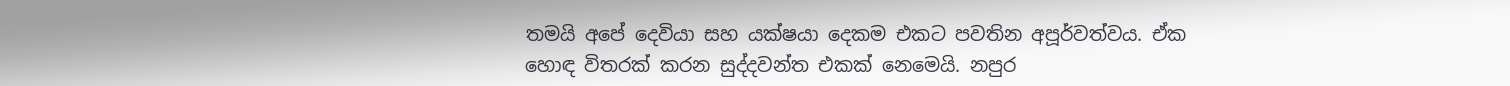තමයි අපේ දෙවියා සහ යක්ෂයා දෙකම එකට පවතින අපූර්වත්වය. ඒක හොඳ විතරක් කරන සුද්දවන්ත එකක් නෙමෙයි. නපුර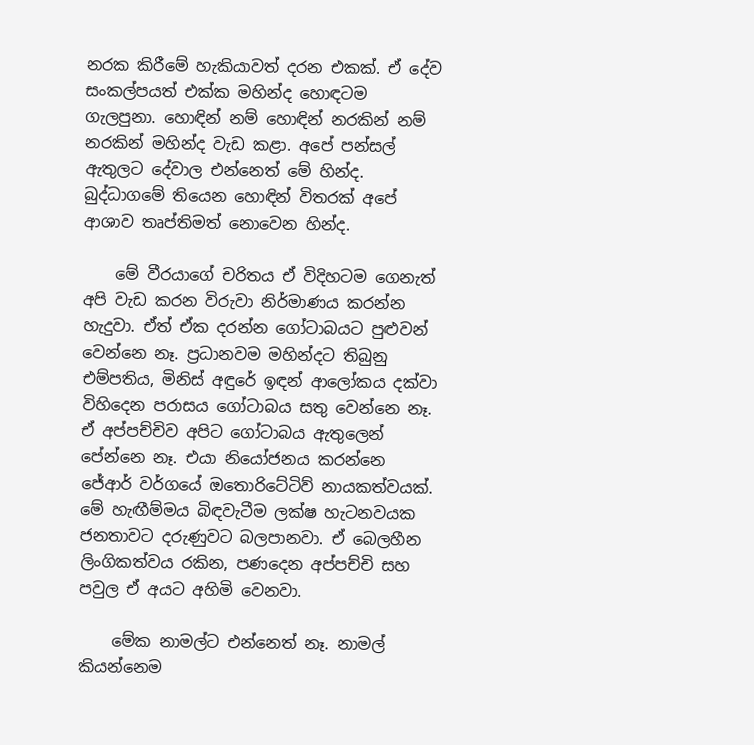නරක කිරීමේ හැකියාවත් දරන එකක්. ඒ දේව සංකල්පයත් එක්ක මහින්ද හොඳටම ගැලපුනා. හොඳින් නම් හොඳින් නරකින් නම් නරකින් මහින්ද වැඩ කළා. අපේ පන්සල් ඇතුලට දේවාල එන්නෙත් මේ හින්ද. බුද්ධාගමේ තියෙන හොඳින් විතරක් අපේ ආශාව තෘප්තිමත් නොවෙන හින්ද.

    මේ වීරයාගේ චරිතය ඒ විදිහටම ගෙනැත් අපි වැඩ කරන විරුවා නිර්මාණය කරන්න හැදුවා. ඒත් ඒක දරන්න ගෝටාබයට පුළුවන් වෙන්නෙ නෑ. ප්‍රධානවම මහින්දට තිබුනු එම්පතිය, මිනිස් අඳුරේ ඉඳන් ආලෝකය දක්වා විහිදෙන පරාසය ගෝටාබය සතු වෙන්නෙ නෑ. ඒ අප්පච්චිව අපිට ගෝටාබය ඇතුලෙන් පේන්නෙ නෑ. එයා නියෝජනය කරන්නෙ ජේආර් වර්ගයේ ඔතොරිටේටිව් නායකත්වයක්. මේ හැඟීම්මය බිඳවැටීම ලක්ෂ හැටනවයක ජනතාවට දරුණුවට බලපානවා. ඒ බෙලහීන ලිංගිකත්වය රකින, පණදෙන අප්පච්චි සහ පවුල ඒ අයට අහිමි වෙනවා.

    මේක නාමල්ට එන්නෙත් නෑ. නාමල් කියන්නෙම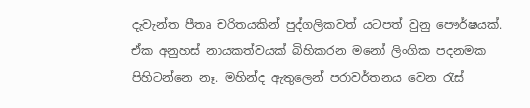දැවැන්ත පීතෘ චරිතයකින් පුද්ගලිකවත් යටපත් වුනු පෞර්ෂයක්. ඒක අනුහස් නායකත්වයක් බිහිකරන මනෝ ලිංගික පදනමක පිහිටන්නෙ නෑ. මහින්ද ඇතුලෙන් පරාවර්තනය වෙන රැස්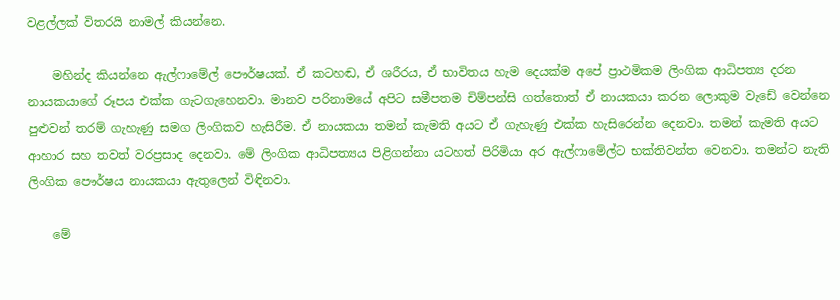වළල්ලක් විතරයි නාමල් කියන්නෙ.

    මහින්ද කියන්නෙ ඇල්ෆාමේල් පෞර්ෂයක්. ඒ කටහඬ, ඒ ශරීරය, ඒ භාවිතය හැම දෙයක්ම අපේ ප්‍රාථමිකම ලිංගික ආධිපත්‍ය දරන නායකයාගේ රූපය එක්ක ගැටගැහෙනවා. මානව පරිනාමයේ අපිට සමීපතම චිම්පන්සි ගත්තොත් ඒ නායකයා කරන ලොකුම වැඩේ වෙන්නෙ පුළුවන් තරම් ගැහැණු සමග ලිංගිකව හැසිරීම. ඒ නායකයා තමන් කැමති අයට ඒ ගැහැණු එක්ක හැසිරෙන්න දෙනවා. තමන් කැමති අයට ආහාර සහ තවත් වරප්‍රසාද දෙනවා. මේ ලිංගික ආධිපත්‍යය පිළිගන්නා යටහත් පිරිමියා අර ඇල්ෆාමේල්ට භක්තිවන්ත වෙනවා. තමන්ට නැති ලිංගික පෞර්ෂය නායකයා ඇතුලෙන් විඳිනවා.

    මේ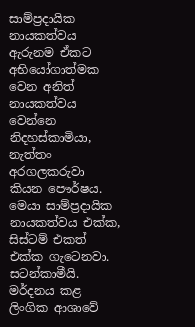සාම්ප්‍රදායික නායකත්වය ඇරුනම ඒකට අභියෝගාත්මක වෙන අනිත් නායකත්වය වෙන්නෙ නිදහස්කාමියා, නැත්තං අරගලකරුවා කියන පෞර්ෂය. මෙයා සාම්ප්‍රදායික නායකත්වය එක්ක, සිස්ටම් එකත් එක්ක ගැටෙනවා. සටන්කාමීයි. මර්දනය කළ ලිංගික ආශාවේ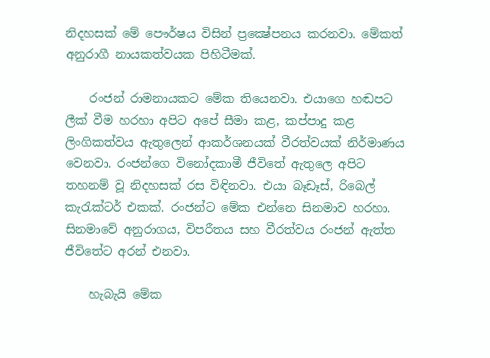නිදහසක් මේ පෞර්ෂය විසින් ප්‍රක්‍ෂේපනය කරනවා. මේකත් අනුරාගී නායකත්වයක පිහිටීමක්.

    රංජන් රාමනායකට මේක තියෙනවා. එයාගෙ හඬපට ලීක් වීම හරහා අපිට අපේ සීමා කළ, කප්පාදු කළ ලිංගිකත්වය ඇතුලෙන් ආකර්ශනයක් වීරත්වයක් නිර්මාණය වෙනවා. රංජන්ගෙ විනෝදකාමී ජීවිතේ ඇතුලෙ අපිට තහනම් වූ නිදහසක් රස විඳිනවා. එයා බෑඩෑස්, රිබෙල් කැරැක්ටර් එකක්. රංජන්ට මේක එන්නෙ සිනමාව හරහා. සිනමාවේ අනුරාගය, විපරීතය සහ වීරත්වය රංජන් ඇත්ත ජීවිතේට අරන් එනවා.

    හැබැයි මේක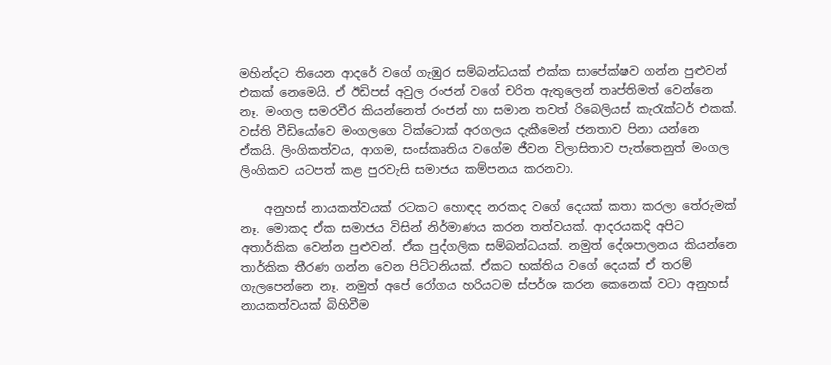මහින්දට තියෙන ආදරේ වගේ ගැඹුර සම්බන්ධයක් එක්ක සාපේක්ෂව ගන්න පුළුවන් එකක් නෙමෙයි. ඒ ඊඩිපස් අවුල රංජන් වගේ චරිත ඇතුලෙන් තෘප්තිමත් වෙන්නෙ නෑ. මංගල සමරවීර කියන්නෙත් රංජන් හා සමාන තවත් රිබෙලියස් කැරැක්ටර් එකක්. වස්ති වීඩියෝවෙ මංගලගෙ ටික්ටොක් අරගලය දැකීමෙන් ජනතාව පිනා යන්නෙ ඒකයි. ලිංගිකත්වය, ආගම, සංස්කෘතිය වගේම ජීවන විලාසිතාව පැත්තෙනුත් මංගල ලිංගිකව යටපත් කළ පුරවැසි සමාජය කම්පනය කරනවා.

    අනුහස් නායකත්වයක් රටකට හොඳද නරකද වගේ දෙයක් කතා කරලා තේරුමක් නෑ. මොකද ඒක සමාජය විසින් නිර්මාණය කරන තත්වයක්. ආදරයකදි අපිට අතාර්කික වෙන්න පුළුවන්. ඒක පුද්ගලික සම්බන්ධයක්. නමුත් දේශපාලනය කියන්නෙ තාර්කික තීරණ ගන්න වෙන පිට්ටනියක්. ඒකට භක්තිය වගේ දෙයක් ඒ තරම් ගැලපෙන්නෙ නෑ. නමුත් අපේ රෝගය හරියටම ස්පර්ශ කරන කෙනෙක් වටා අනුහස් නායකත්වයක් බිහිවීම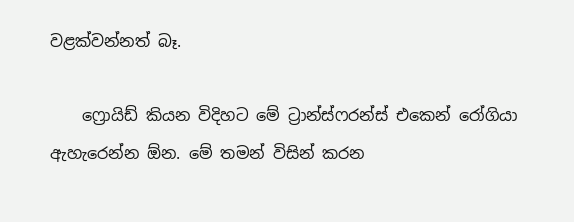වළක්වන්නත් බෑ.

    ෆ්‍රොයිඩ් කියන විදිහට මේ ට්‍රාන්ස්ෆරන්ස් එකෙන් රෝගියා ඇහැරෙන්න ඕන. මේ තමන් විසින් කරන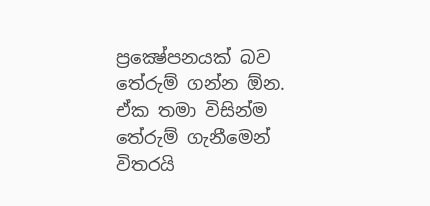ප්‍රක්‍ෂේපනයක් බව තේරුම් ගන්න ඕන. ඒක තමා විසින්ම තේරුම් ගැනීමෙන් විතරයි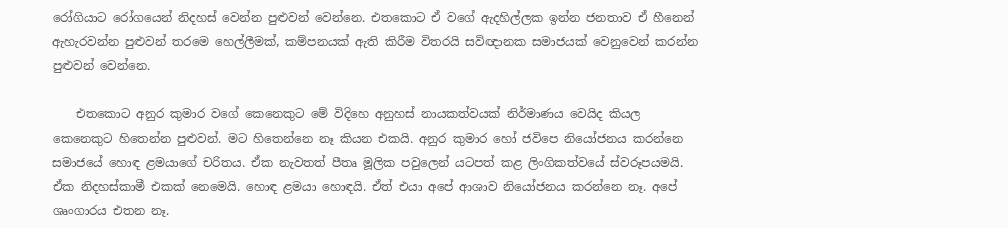රෝගියාට රෝගයෙන් නිදහස් වෙන්න පුළුවන් වෙන්නෙ. එතකොට ඒ වගේ ඇදහිල්ලක ඉන්න ජනතාව ඒ හීනෙන් ඇහැරවන්න පුළුවන් තරමෙ හෙල්ලීමක්, කම්පනයක් ඇති කිරීම විතරයි සවිඥානක සමාජයක් වෙනුවෙන් කරන්න පුළුවන් වෙන්නෙ.

    එතකොට අනුර කුමාර වගේ කෙනෙකුට මේ විදිහෙ අනුහස් නායකත්වයක් නිර්මාණය වෙයිද කියල කෙනෙකුට හිතෙන්න පුළුවන්. මට හිතෙන්නෙ නෑ කියන එකයි. අනුර කුමාර හෝ ජවිපෙ නියෝජනය කරන්නෙ සමාජයේ හොඳ ළමයාගේ චරිතය. ඒක නැවතත් පීතෘ මූලික පවුලෙන් යටපත් කළ ලිංගිකත්වයේ ස්වරූපයමයි. ඒක නිදහස්කාමී එකක් නෙමෙයි. හොඳ ළමයා හොඳයි. ඒත් එයා අපේ ආශාව නියෝජනය කරන්නෙ නෑ. අපේ ශෘංගාරය එතන නෑ.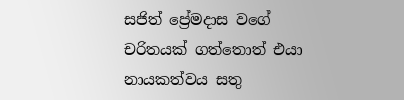සජිත් ප්‍රේමදාස වගේ චරිතයක් ගත්තොත් එයා නායකත්වය සතු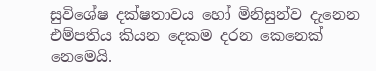සුවිශේෂ දක්ෂතාවය හෝ මිනිසුන්ව දැනෙන එම්පතිය කියන දෙකම දරන කෙනෙක් නෙමෙයි.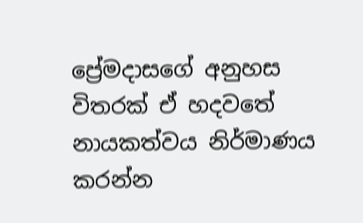ප්‍රේමදාසගේ අනුහස විතරක් ඒ හදවතේ නායකත්වය නිර්මාණය කරන්න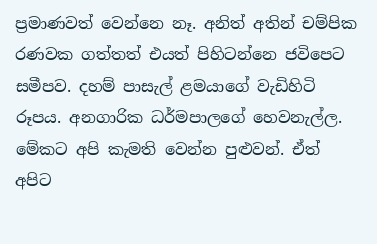ප්‍රමාණවත් වෙන්නෙ නෑ. අනිත් අතින් චම්පික රණවක ගත්තත් එයත් පිහිටන්නෙ ජවිපෙට සමීපව. දහම් පාසැල් ළමයාගේ වැඩිහිටි රූපය. අනගාරික ධර්මපාලගේ හෙවනැල්ල. මේකට අපි කැමති වෙන්න පුළුවන්. ඒත් අපිට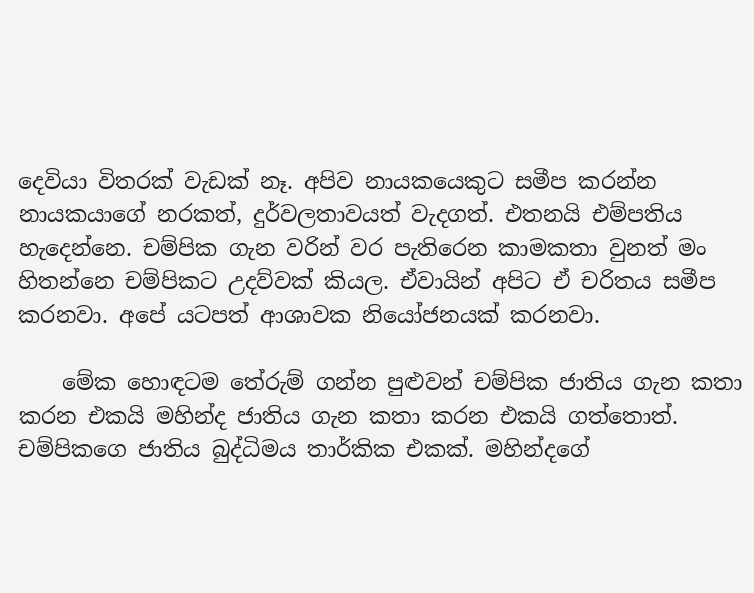දෙවියා විතරක් වැඩක් නෑ. අපිව නායකයෙකුට සමීප කරන්න නායකයාගේ නරකත්, දුර්වලතාවයත් වැදගත්. එතනයි එම්පතිය හැදෙන්නෙ. චම්පික ගැන වරින් වර පැතිරෙන කාමකතා වුනත් මං හිතන්නෙ චම්පිකට උදව්වක් කියල. ඒවායින් අපිට ඒ චරිතය සමීප කරනවා. අපේ යටපත් ආශාවක නියෝජනයක් කරනවා.

    මේක හොඳටම තේරුම් ගන්න පුළුවන් චම්පික ජාතිය ගැන කතා කරන එකයි මහින්ද ජාතිය ගැන කතා කරන එකයි ගත්තොත්. චම්පිකගෙ ජාතිය බුද්ධිමය තාර්කික එකක්. මහින්දගේ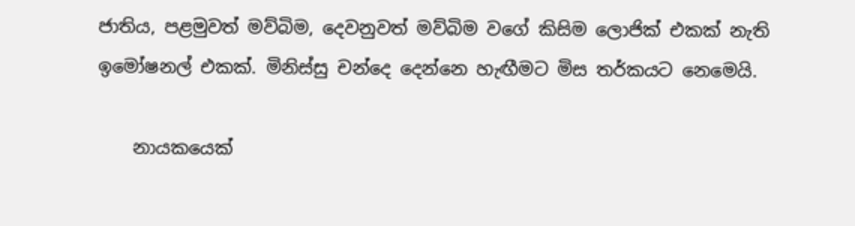ජාතිය, පළමුවත් මව්බිම, දෙවනුවත් මව්බිම වගේ කිසිම ලොජික් එකක් නැති ඉමෝෂනල් එකක්. මිනිස්සු චන්දෙ දෙන්නෙ හැඟීමට මිස තර්කයට නෙමෙයි.

    නායකයෙක්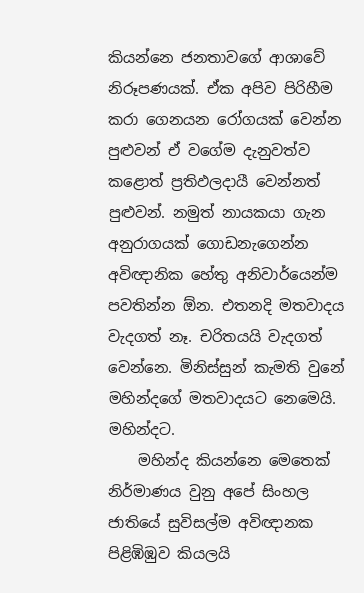කියන්නෙ ජනතාවගේ ආශාවේ නිරූපණයක්. ඒක අපිව පිරිහීම කරා ගෙනයන රෝගයක් වෙන්න පුළුවන් ඒ වගේම දැනුවත්ව කළොත් ප්‍රතිඵලදායී වෙන්නත් පුළුවන්. නමුත් නායකයා ගැන අනුරාගයක් ගොඩනැගෙන්න අවිඥානික හේතු අනිවාර්යෙන්ම පවතින්න ඕන. එතනදි මතවාදය වැදගත් නෑ. චරිතයයි වැදගත් වෙන්නෙ. මිනිස්සුන් කැමති වුනේ මහින්දගේ මතවාදයට නෙමෙයි. මහින්දට.
    මහින්ද කියන්නෙ මෙතෙක් නිර්මාණය වුනු අපේ සිංහල ජාතියේ සුවිසල්ම අවිඥානක පිළිඹිඹුව කියලයි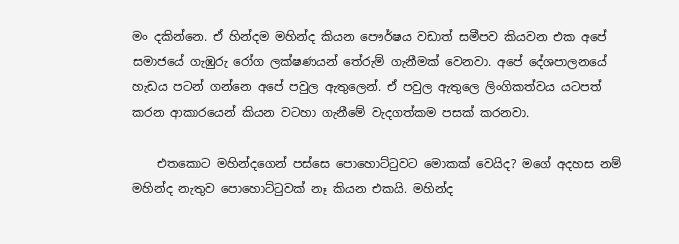මං දකින්නෙ. ඒ හින්දම මහින්ද කියන පෞර්ෂය වඩාත් සමීපව කියවන එක අපේ සමාජයේ ගැඹුරු රෝග ලක්ෂණයන් තේරුම් ගැනීමක් වෙනවා. අපේ දේශපාලනයේ හැඩය පටන් ගන්නෙ අපේ පවුල ඇතුලෙන්. ඒ පවුල ඇතුලෙ ලිංගිකත්වය යටපත් කරන ආකාරයෙන් කියන වටහා ගැනීමේ වැදගත්කම පසක් කරනවා.

    එතකොට මහින්දගෙන් පස්සෙ පොහොට්ටුවට මොකක් වෙයිද? මගේ අදහස නම් මහින්ද නැතුව පොහොට්ටුවක් නෑ කියන එකයි. මහින්ද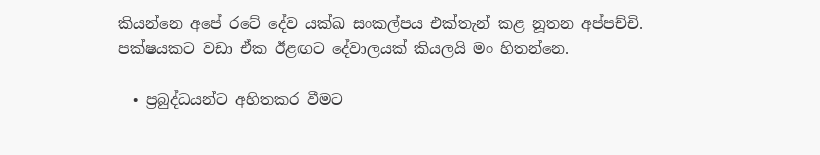කියන්නෙ අපේ රටේ දේව යක්ඛ සංකල්පය එක්තැන් කළ නූතන අප්පච්චි. පක්ෂයකට වඩා ඒක ඊළඟට දේවාලයක් කියලයි මං හිතන්නෙ.

  • ප්‍රබුද්ධයන්ට අහිතකර වීමට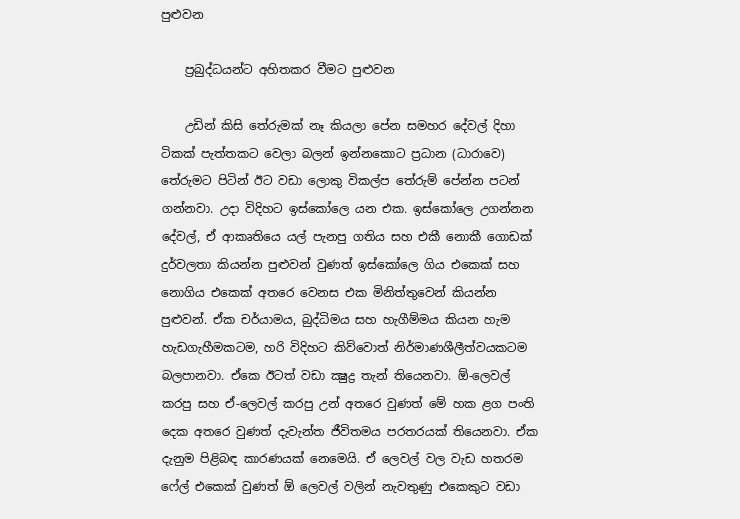පුළුවන

    ප්‍රබුද්ධයන්ට අහිතකර වීමට පුළුවන

    උඩින් කිසි තේරුමක් නෑ කියලා පේන සමහර දේවල් දිහා ටිකක් පැත්තකට වෙලා බලන් ඉන්නකොට ප්‍රධාන (ධාරාවෙ) තේරුමට පිටින් ඊට වඩා ලොකු විකල්ප තේරුම් පේන්න පටන් ගන්නවා. උදා විදිහට ඉස්කෝලෙ යන එක. ඉස්කෝලෙ උගන්නන දේවල්, ඒ ආකෘතියෙ යල් පැනපු ගතිය සහ එකී නොකී ගොඩක් දුර්වලතා කියන්න පුළුවන් වුණත් ඉස්කෝලෙ ගිය එකෙක් සහ නොගිය එකෙක් අතරෙ වෙනස එක මිනිත්තුවෙන් කියන්න පුළුවන්. ඒක චර්යාමය, බුද්ධිමය සහ හැගීම්මය කියන හැම හැඩගැහීමකටම, හරි විදිහට කිව්වොත් නිර්මාණශීලීත්වයකටම බලපානවා. ඒකෙ ඊටත් වඩා ක්‍ෂුද්‍ර තැන් තියෙනවා. ඕ-ලෙවල් කරපු සහ ඒ-ලෙවල් කරපු උන් අතරෙ වුණත් මේ හක ළග පංති දෙක අතරෙ වුණත් දැවැන්ත ජීවිතමය පරතරයක් තියෙනවා. ඒක දැනුම පිළිබඳ කාරණයක් නෙමෙයි. ඒ ලෙවල් වල වැඩ හතරම ෆේල් එකෙක් වුණත් ඕ ලෙවල් වලින් නැවතුණු එකෙකුට වඩා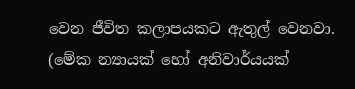වෙන ජීවිත කලාපයකට ඇතුල් වෙනවා. (මේක න්‍යායක් හෝ අනිවාර්යයක්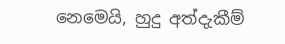නෙමෙයි, හුදු අත්දැකීම්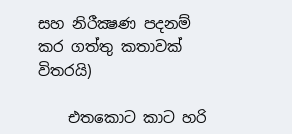සහ නිරීක්‍ෂණ පදනම් කර ගත්තු කතාවක් විතරයි)

    එතකොට කාට හරි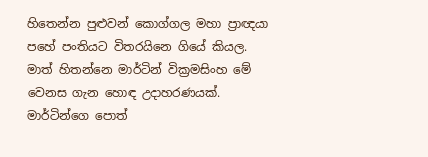හිතෙන්න පුළුවන් කොග්ගල මහා ප්‍රාඥයා පහේ පංතියට විතරයිනෙ ගියේ කියල. මාත් හිතන්නෙ මාර්ටින් වික්‍රමසිංහ මේ වෙනස ගැන හොඳ උදාහරණයක්. මාර්ටින්ගෙ පොත්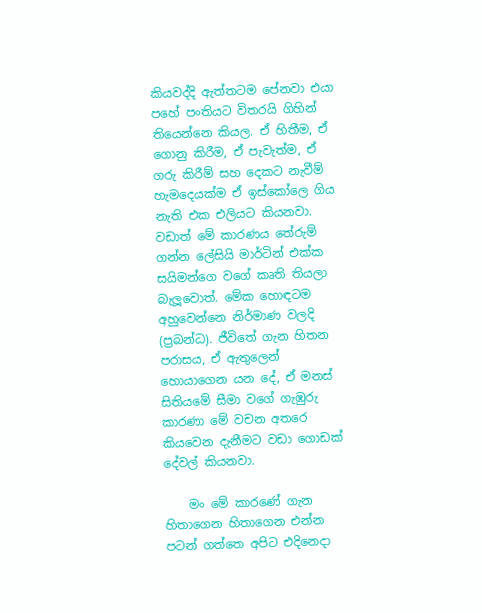කියවද්දි ඇත්තටම පේනවා එයා පහේ පංතියට විතරයි ගිහින් තියෙන්නෙ කියල. ඒ හිතීම, ඒ ගොනු කිරීම, ඒ පැවැත්ම, ඒ ගරු කිරීම් සහ දෙකට නැවීම් හැමදෙයක්ම ඒ ඉස්කෝලෙ ගිය නැති එක එලියට කියනවා. වඩාත් මේ කාරණය තේරුම් ගන්න ලේසියි මාර්ටින් එක්ක සයිමන්ගෙ වගේ කෘති තියලා බැලූවොත්. මේක හොඳටම අහුවෙන්නෙ නිර්මාණ වලදි (ප්‍රබන්ධ). ජීවිතේ ගැන හිතන පරාසය, ඒ ඇතුලෙන් හොයාගෙන යන දේ, ඒ මනස් සිතියමේ සීමා වගේ ගැඹුරු කාරණා මේ වචන අතරෙ කියවෙන දැනීමට වඩා ගොඩක් දේවල් කියනවා.

    මං මේ කාරණේ ගැන හිතාගෙන හිතාගෙන එන්න පටන් ගත්තෙ අපිට එදිනෙදා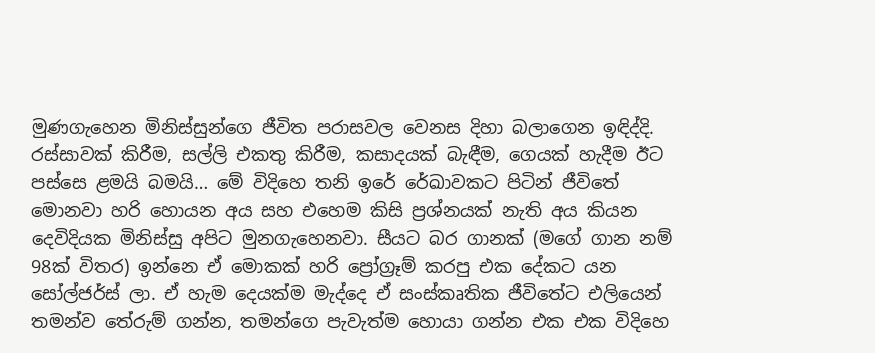මුණගැහෙන මිනිස්සුන්ගෙ ජීවිත පරාසවල වෙනස දිහා බලාගෙන ඉඳිද්දි. රස්සාවක් කිරීම, සල්ලි එකතු කිරීම, කසාදයක් බැඳීම, ගෙයක් හැදීම ඊට පස්සෙ ළමයි බමයි… මේ විදිහෙ තනි ඉරේ රේඛාවකට පිටින් ජීවිතේ මොනවා හරි හොයන අය සහ එහෙම කිසි ප්‍රශ්නයක් නැති අය කියන දෙවිදියක මිනිස්සු අපිට මුනගැහෙනවා. සීයට බර ගානක් (මගේ ගාන නම් 98ක් විතර) ඉන්නෙ ඒ මොකක් හරි ප්‍රෝග්‍රෑම් කරපු එක දේකට යන සෝල්ජර්ස් ලා. ඒ හැම දෙයක්ම මැද්දෙ ඒ සංස්කෘතික ජීවිතේට එලියෙන් තමන්ව තේරුම් ගන්න, තමන්ගෙ පැවැත්ම හොයා ගන්න එක එක විදිහෙ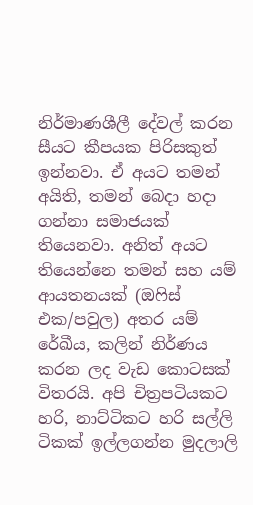නිර්මාණශීලී දේවල් කරන සීයට කීපයක පිරිසකුත් ඉන්නවා. ඒ අයට තමන් අයිති, තමන් බෙදා හදා ගන්නා සමාජයක් තියෙනවා. අනිත් අයට තියෙන්නෙ තමන් සහ යම් ආයතනයක් (ඔෆිස් එක/පවුල) අතර යම් රේඛීය, කලින් නිර්ණය කරන ලද වැඩ කොටසක් විතරයි. අපි චිත්‍රපටියකට හරි, නාට්ටිකට හරි සල්ලි ටිකක් ඉල්ලගන්න මුදලාලි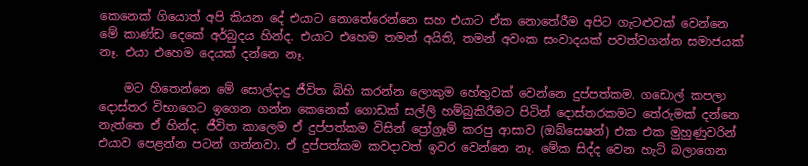කෙනෙක් ගියොත් අපි කියන දේ එයාට නොතේරෙන්නෙ සහ එයාට ඒක නොතේරීම අපිට ගැටළුවක් වෙන්නෙ මේ කාණ්ඩ දෙකේ අර්බුදය හින්ද. එයාට එහෙම තමන් අයිති, තමන් අවංක සංවාදයක් පවත්වගන්න සමාජයක් නෑ. එයා එහෙම දෙයක් දන්නෙ නෑ.

    මට හිතෙන්නෙ මේ සොල්දාදු ජීවිත බිහි කරන්න ලොකුම හේතුවක් වෙන්නෙ දුප්පත්කම. ගඩොල් කපලා දොස්තර විභාගෙට ඉගෙන ගන්න කෙනෙක් ගොඩක් සල්ලි හම්බුකිරීමට පිටින් දොස්තරකමට තේරුමක් දන්නෙ නැත්තෙ ඒ හින්ද. ජීවිත කාලෙම ඒ දුප්පත්කම විසින් ප්‍රෝග්‍රෑම් කරපු ආසාව (ඔබ්සෙෂන්) එක එක මුහුණුවරින් එයාව පෙළන්න පටන් ගන්නවා. ඒ දුප්පත්කම කවදාවත් ඉවර වෙන්නෙ නෑ. මේක සිද්ද වෙන හැටි බලාගෙන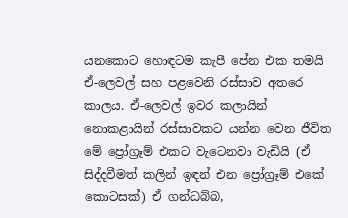යනකොට හොඳටම කැපී පේන එක තමයි ඒ-ලෙවල් සහ පළවෙනි රස්සාව අතරෙ කාලය. ඒ-ලෙවල් ඉවර කලායින් නොකළායින් රස්සාවකට යන්න වෙන ජීවිත මේ ප්‍රෝග්‍රෑම් එකට වැටෙනවා වැඩියි (ඒ සිද්දවීමත් කලින් ඉඳන් එන ප්‍රෝග්‍රෑම් එකේ කොටසක්) ඒ ගන්ධබ්බ,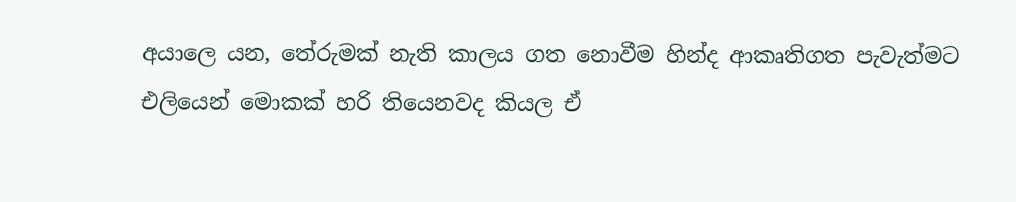අයාලෙ යන, තේරුමක් නැති කාලය ගත නොවීම හින්ද ආකෘතිගත පැවැත්මට එලියෙන් මොකක් හරි තියෙනවද කියල ඒ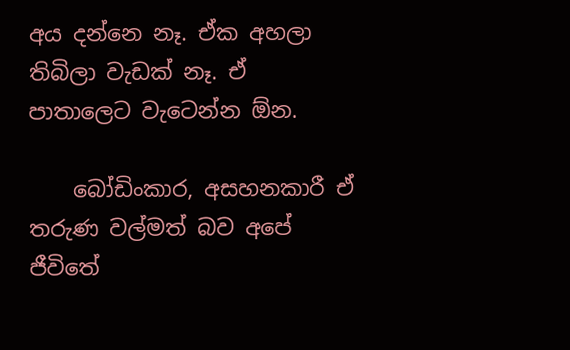අය දන්නෙ නෑ. ඒක අහලා තිබිලා වැඩක් නෑ. ඒ පාතාලෙට වැටෙන්න ඕන.

    බෝඩිංකාර, අසහනකාරී ඒ තරුණ වල්මත් බව අපේ ජීවිතේ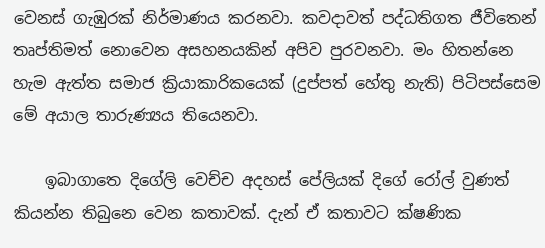වෙනස් ගැඹුරක් නිර්මාණය කරනවා. කවදාවත් පද්ධතිගත ජීවිතෙන් තෘප්තිමත් නොවෙන අසහනයකින් අපිව පුරවනවා. මං හිතන්නෙ හැම ඇත්ත සමාජ ක්‍රියාකාරිකයෙක් (දුප්පත් හේතු නැති) පිටිපස්සෙම මේ අයාල තාරුණ්‍යය තියෙනවා.

    ඉබාගාතෙ දිගේලි වෙච්ච අදහස් පේලියක් දිගේ රෝල් වුණත් කියන්න තිබුනෙ වෙන කතාවක්. දැන් ඒ කතාවට ක්ෂණික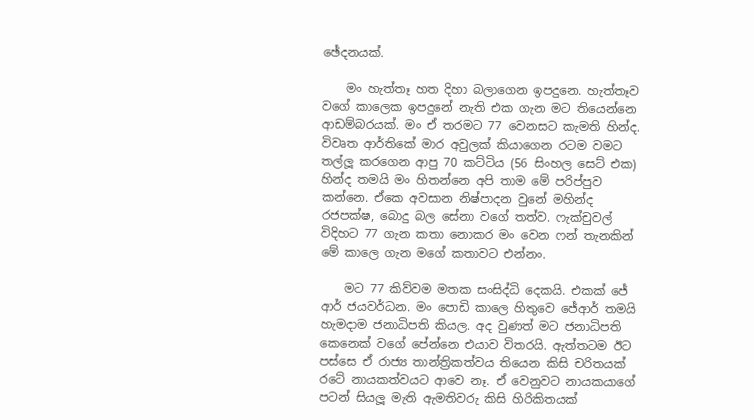ඡේදනයක්.

    මං හැත්තෑ හත දිහා බලාගෙන ඉපදුනෙ. හැත්තෑව වගේ කාලෙක ඉපදුනේ නැති එක ගැන මට තියෙන්නෙ ආඩම්බරයක්. මං ඒ තරමට 77 වෙනසට කැමති හින්ද. විවෘත ආර්තිකේ මාර අවුලක් කියාගෙන රටම වමට තල්ලූ කරගෙන ආපු 70 කට්ටිය (56 සිංහල සෙට් එක) හින්ද තමයි මං හිතන්නෙ අපි තාම මේ පරිප්පුව කන්නෙ. ඒකෙ අවසාන නිෂ්පාදන වුනේ මහින්ද රජපක්ෂ, බොදු බල සේනා වගේ තත්ව. ෆැක්චුවල් විදිහට 77 ගැන කතා නොකර මං වෙන ෆන් තැනකින් මේ කාලෙ ගැන මගේ කතාවට එන්නං.

    මට 77 කිව්වම මතක සංසිද්ධි දෙකයි. එකක් ජේ ආර් ජයවර්ධන. මං පොඩි කාලෙ හිතුවෙ ජේආර් තමයි හැමදාම ජනාධිපති කියල. අද වුණත් මට ජනාධිපති කෙනෙක් වගේ පේන්නෙ එයාව විතරයි. ඇත්තටම ඊට පස්සෙ ඒ රාජ්‍ය තාන්ත්‍රිකත්වය තියෙන කිසි චරිතයක් රටේ නායකත්වයට ආවෙ නෑ. ඒ වෙනුවට නායකයාගේ පටන් සියලූ මැති ඇමතිවරු කිසි හිරිකිතයක්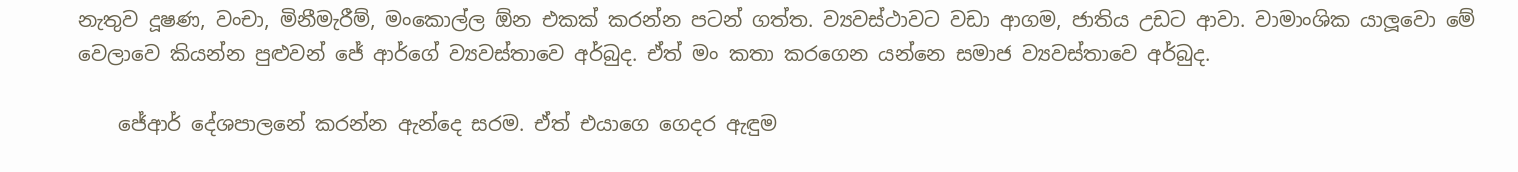නැතුව දූෂණ, වංචා, මිනීමැරීම්, මංකොල්ල ඕන එකක් කරන්න පටන් ගත්ත. ව්‍යවස්ථාවට වඩා ආගම, ජාතිය උඩට ආවා. වාමාංශික යාලූවො මේ වෙලාවෙ කියන්න පුළුවන් ජේ ආර්ගේ ව්‍යවස්තාවෙ අර්බුද. ඒත් මං කතා කරගෙන යන්නෙ සමාජ ව්‍යවස්තාවෙ අර්බුද.

    ජේආර් දේශපාලනේ කරන්න ඇන්දෙ සරම. ඒත් එයාගෙ ගෙදර ඇඳුම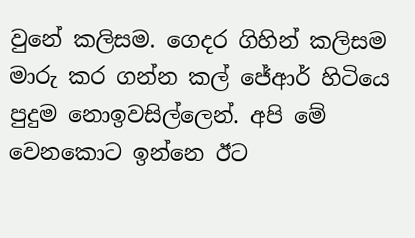වුනේ කලිසම. ගෙදර ගිහින් කලිසම මාරු කර ගන්න කල් ජේආර් හිටියෙ පුදුම නොඉවසිල්ලෙන්. අපි මේ වෙනකොට ඉන්නෙ ඊට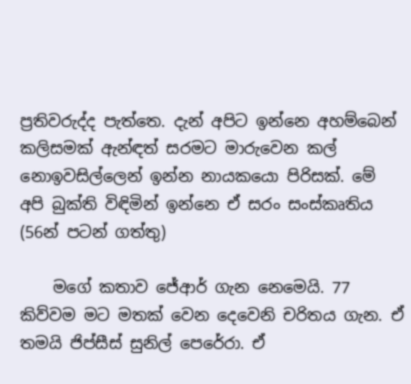ප්‍රතිවරුද්ද පැත්තෙ. දැන් අපිට ඉන්නෙ අහම්බෙන් කලිසමක් ඇන්ඳත් සරමට මාරුවෙන කල් නොඉවසිල්ලෙන් ඉන්න නායකයො පිරිසක්. මේ අපි බුක්ති විඳිමින් ඉන්නෙ ඒ සරං සංස්කෘතිය (56න් පටන් ගත්තු)

    මගේ කතාව ජේආර් ගැන නෙමෙයි. 77 කිව්වම මට මතක් වෙන දෙවෙනි චරිතය ගැන. ඒ තමයි ජිප්සීස් සුනිල් පෙරේරා. ඒ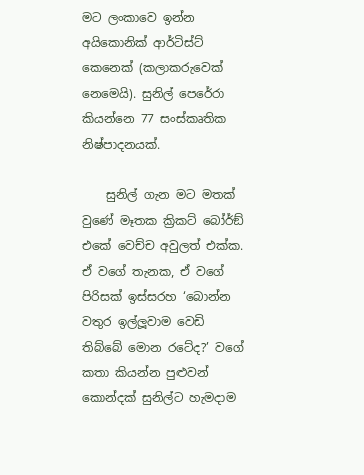මට ලංකාවෙ ඉන්න අයිකොනික් ආර්ටිස්ට් කෙනෙක් (කලාකරුවෙක් නෙමෙයි). සුනිල් පෙරේරා කියන්නෙ 77 සංස්කෘතික නිෂ්පාදනයක්.

    සුනිල් ගැන මට මතක් වුණේ මෑතක ක්‍රිකට් බෝර්ඞ් එකේ වෙච්ච අවුලත් එක්ක. ඒ වගේ තැනක, ඒ වගේ පිරිසක් ඉස්සරහ ‘බොන්න වතුර ඉල්ලූවාම වෙඩි තිබ්බේ මොන රටේද?’ වගේ කතා කියන්න පුළුවන් කොන්දක් සුනිල්ට හැමදාම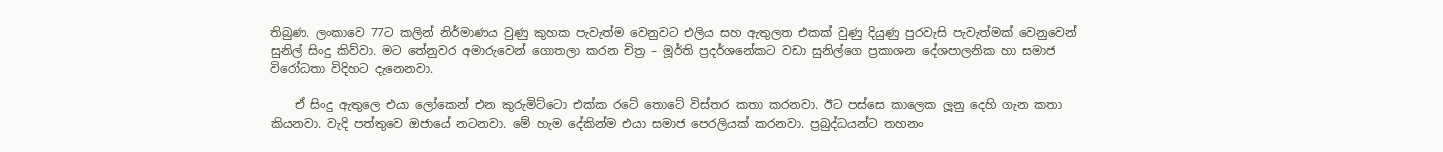තිබුණ. ලංකාවෙ 77ට කලින් නිර්මාණය වුණු කුහක පැවැත්ම වෙනුවට එලිය සහ ඇතුලත එකක් වුණු දියුණු පුරවැසි පැවැත්මක් වෙනුවෙන් සුනිල් සිංදු කිව්වා. මට තේනුවර අමාරුවෙන් ගොතලා කරන චිත්‍ර – මූර්ති ප්‍රදර්ශනේකට වඩා සුනිල්ගෙ ප්‍රකාශන දේශපාලනික හා සමාජ විරෝධතා විදිහට දැනෙනවා.

    ඒ සිංදු ඇතුලෙ එයා ලෝකෙන් එන කුරුමිට්ටො එක්ක රටේ තොටේ විස්තර කතා කරනවා. ඊට පස්සෙ කාලෙක ලූනු දෙහි ගැන කතා කියනවා. වැදි පත්තුවෙ ඔජායේ නටනවා. මේ හැම දේකින්ම එයා සමාජ පෙරලියක් කරනවා. ප්‍රබුද්ධයන්ට තහනං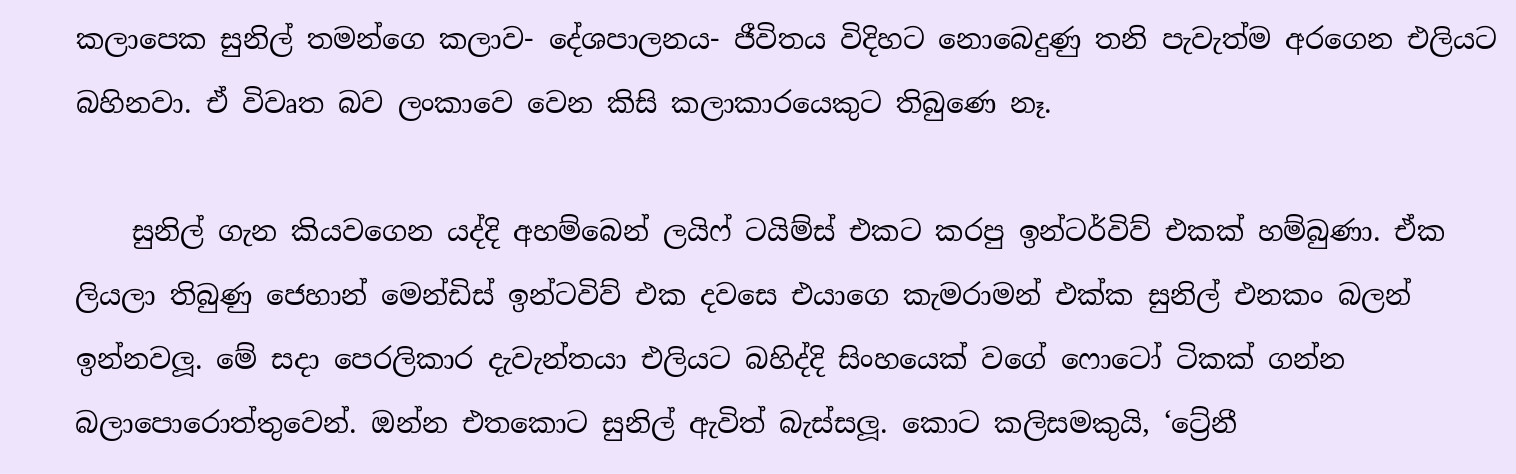කලාපෙක සුනිල් තමන්ගෙ කලාව- දේශපාලනය- ජීවිතය විදිහට නොබෙදුණු තනි පැවැත්ම අරගෙන එලියට බහිනවා. ඒ විවෘත බව ලංකාවෙ වෙන කිසි කලාකාරයෙකුට තිබුණෙ නෑ.

    සුනිල් ගැන කියවගෙන යද්දි අහම්බෙන් ලයිෆ් ටයිම්ස් එකට කරපු ඉන්ටර්විව් එකක් හම්බුණා. ඒක ලියලා තිබුණු ජෙහාන් මෙන්ඩිස් ඉන්ටවිව් එක දවසෙ එයාගෙ කැමරාමන් එක්ක සුනිල් එනකං බලන් ඉන්නවලූ. මේ සදා පෙරලිකාර දැවැන්තයා එලියට බහිද්දි සිංහයෙක් වගේ ෆොටෝ ටිකක් ගන්න බලාපොරොත්තුවෙන්. ඔන්න එතකොට සුනිල් ඇවිත් බැස්සලූ. කොට කලිසමකුයි, ‘ට්‍රේනී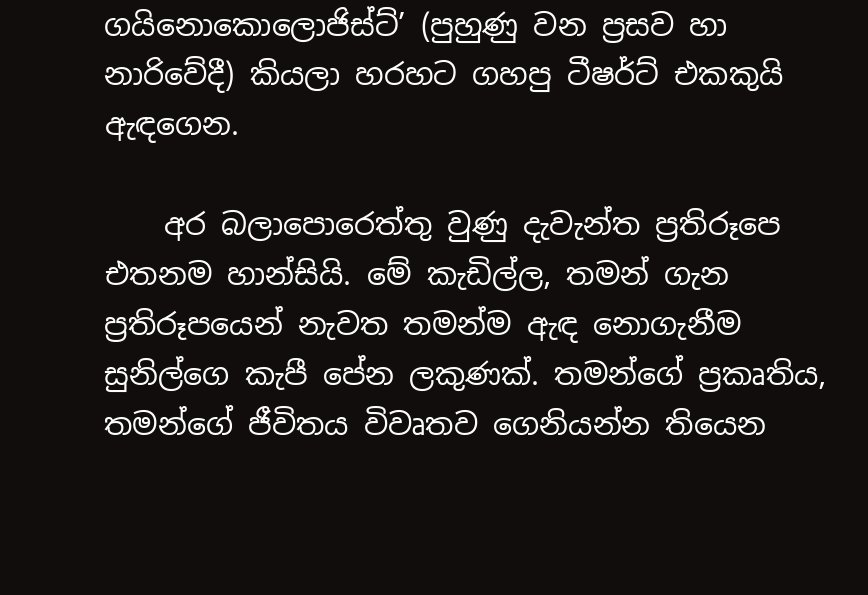ගයිනොකොලොජිස්ට්’ (පුහුණු වන ප්‍රසව හා නාරිවේදී) කියලා හරහට ගහපු ටීෂර්ට් එකකුයි ඇඳගෙන.

    අර බලාපොරෙත්තු වුණු දැවැන්ත ප්‍රතිරූපෙ එතනම හාන්සියි. මේ කැඩිල්ල, තමන් ගැන ප්‍රතිරූපයෙන් නැවත තමන්ම ඇඳ නොගැනීම සුනිල්ගෙ කැපී පේන ලකුණක්. තමන්ගේ ප්‍රකෘතිය, තමන්ගේ ජීවිතය විවෘතව ගෙනියන්න තියෙන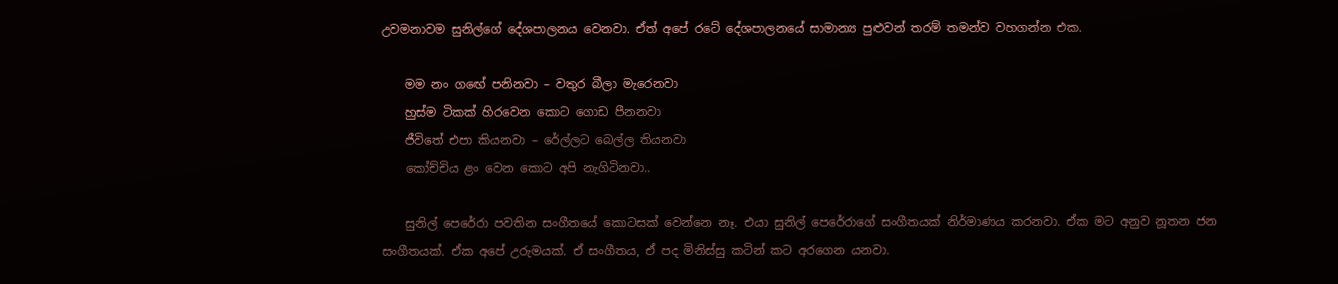උවමනාවම සුනිල්ගේ දේශපාලනය වෙනවා. ඒත් අපේ රටේ දේශපාලනයේ සාමාන්‍ය පුළුවන් තරම් තමන්ව වහගන්න එක.

    මම නං ගඟේ පනිනවා – වතුර බීලා මැරෙනවා
    හුස්ම ටිකක් හිරවෙන කොට ගොඩ පීනනවා
    ජීවිතේ එපා කියනවා – රේල්ලට බෙල්ල තියනවා
    කෝච්චිය ළං වෙන කොට අපි නැගිටිනවා..

    සුනිල් පෙරේරා පවතින සංගීතයේ කොටසක් වෙන්නෙ නෑ. එයා සුනිල් පෙරේරාගේ සංගීතයක් නිර්මාණය කරනවා. ඒක මට අනුව නූතන ජන සංගීතයක්. ඒක අපේ උරුමයක්. ඒ සංගීතය, ඒ පද මිනිස්සු කටින් කට අරගෙන යනවා.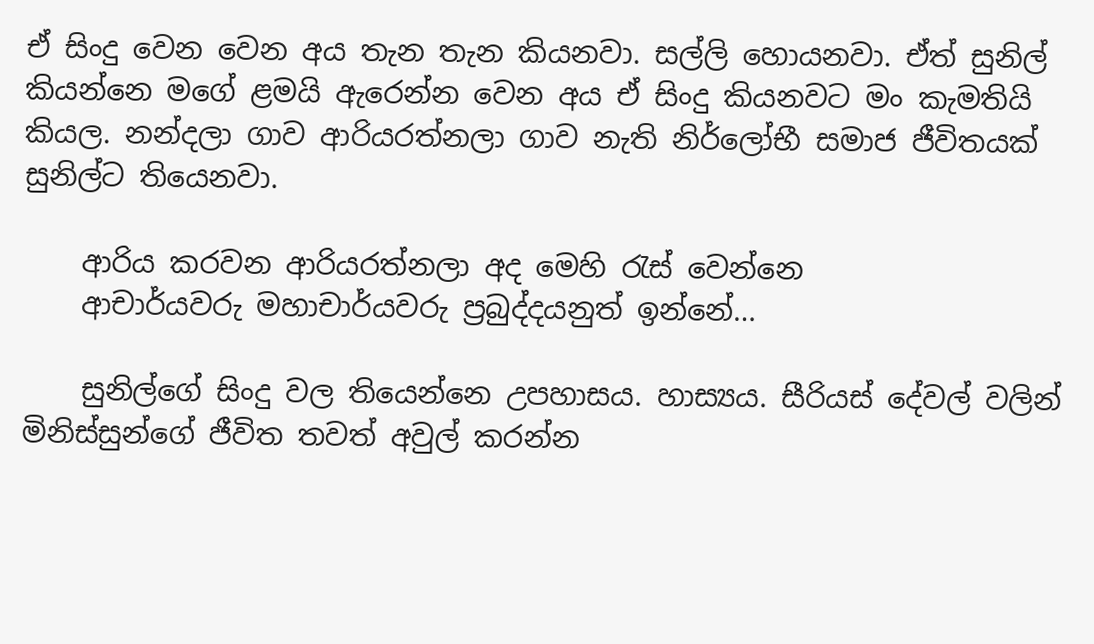ඒ සිංදු වෙන වෙන අය තැන තැන කියනවා. සල්ලි හොයනවා. ඒත් සුනිල් කියන්නෙ මගේ ළමයි ඇරෙන්න වෙන අය ඒ සිංදු කියනවට මං කැමතියි කියල. නන්දලා ගාව ආරියරත්නලා ගාව නැති නිර්ලෝභී සමාජ ජීවිතයක් සුනිල්ට තියෙනවා.

    ආරිය කරවන ආරියරත්නලා අද මෙහි රැස් වෙන්නෙ
    ආචාර්යවරු මහාචාර්යවරු ප්‍රබුද්දයනුත් ඉන්නේ…

    සුනිල්ගේ සිංදු වල තියෙන්නෙ උපහාසය. හාස්‍යය. සීරියස් දේවල් වලින් මිනිස්සුන්ගේ ජීවිත තවත් අවුල් කරන්න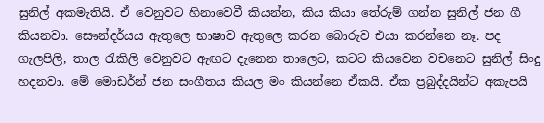සුනිල් අකමැතියි. ඒ වෙනුවට හිනාවෙවී කියන්න, කිය කියා තේරුම් ගන්න සුනිල් ජන ගී කියනවා. සෞන්දර්යය ඇතුලෙ භාෂාව ඇතුලෙ කරන බොරුව එයා කරන්නෙ නෑ. පද ගැලපිලි, තාල රැකිලි වෙනුවට ඇඟට දැනෙන තාලෙට, කටට කියවෙන වචනෙට සුනිල් සිංදු හදනවා. මේ මොඩර්න් ජන සංගීතය කියල මං කියන්නෙ ඒකයි. ඒක ප්‍රබුද්දයින්ට අකැපයි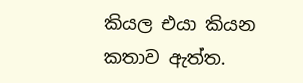කියල එයා කියන කතාව ඇත්ත.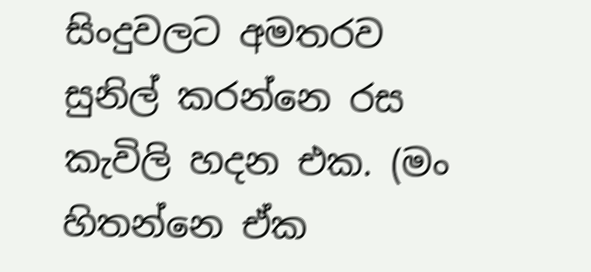සිංදුවලට අමතරව සුනිල් කරන්නෙ රස කැවිලි හදන එක. (මං හිතන්නෙ ඒක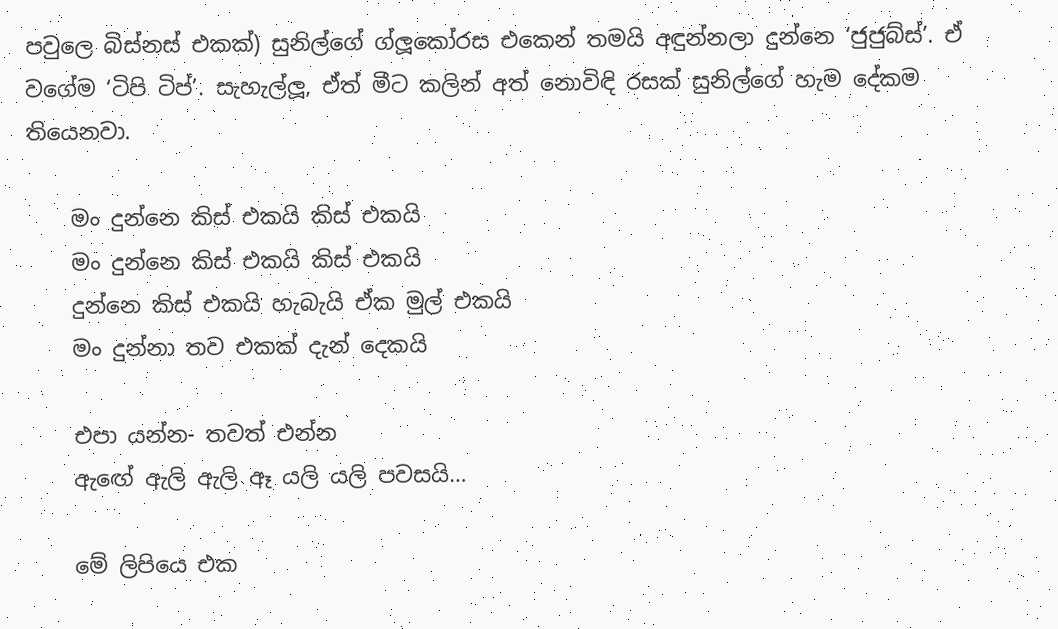පවුලෙ බිස්නස් එකක්) සුනිල්ගේ ග්ලූකෝරස එකෙන් තමයි අඳුන්නලා දුන්නෙ ‘ජුජුබ්ස්’. ඒ වගේම ‘ටිපි ටිප්’. සැහැල්ලූ, ඒත් මීට කලින් අත් නොවිඳි රසක් සුනිල්ගේ හැම දේකම තියෙනවා.

    මං දුන්නෙ කිස් එකයි කිස් එකයි
    මං දුන්නෙ කිස් එකයි කිස් එකයි
    දුන්නෙ කිස් එකයි හැබැයි ඒක මුල් එකයි
    මං දුන්නා තව එකක් දැන් දෙකයි

    එපා යන්න- තවත් එන්න
    ඇඟේ ඇලි ඇලි ඈ යලි යලි පවසයි…

    මේ ලිපියෙ එක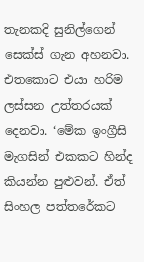තැනකදි සුනිල්ගෙන් සෙක්ස් ගැන අහනවා. එතකොට එයා හරිම ලස්සන උත්තරයක් දෙනවා. ‘මේක ඉංග්‍රීසි මැගසින් එකකට හින්ද කියන්න පුළුවන්. ඒත් සිංහල පත්තරේකට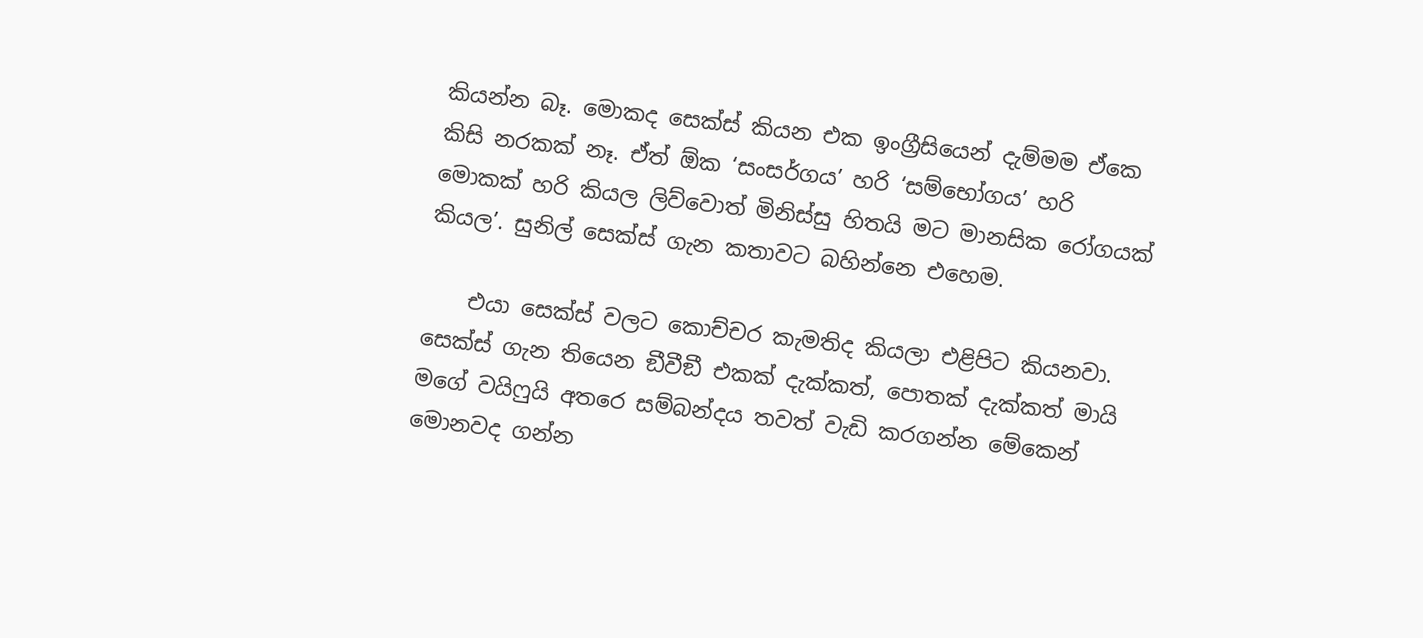කියන්න බෑ. මොකද සෙක්ස් කියන එක ඉංග්‍රීසියෙන් දැම්මම ඒකෙ කිසි නරකක් නෑ. ඒත් ඕක ‘සංසර්ගය’ හරි ‘සම්භෝගය’ හරි මොකක් හරි කියල ලිව්වොත් මිනිස්සු හිතයි මට මානසික රෝගයක් කියල’. සුනිල් සෙක්ස් ගැන කතාවට බහින්නෙ එහෙම.

    එයා සෙක්ස් වලට කොච්චර කැමතිද කියලා එළිපිට කියනවා. සෙක්ස් ගැන තියෙන ඞීවීඞී එකක් දැක්කත්, පොතක් දැක්කත් මායි මගේ වයිෆුයි අතරෙ සම්බන්දය තවත් වැඩි කරගන්න මේකෙන් මොනවද ගන්න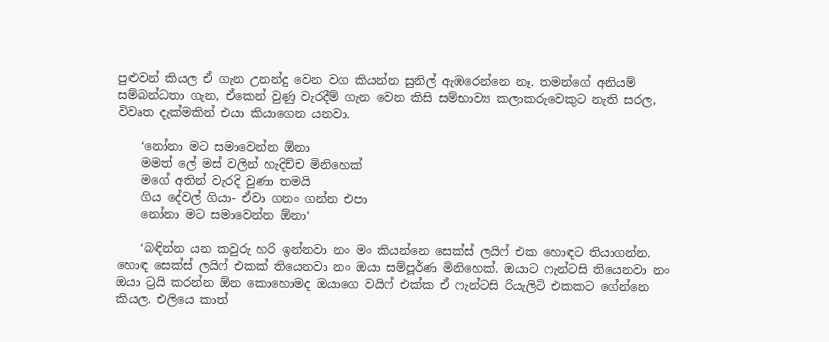පුළුවන් කියල ඒ ගැන උනන්දු වෙන වග කියන්න සුනිල් ඇඹරෙන්නෙ නෑ. තමන්ගේ අනියම් සම්බන්ධතා ගැන, ඒකෙන් වුණු වැරදීම් ගැන වෙන කිසි සම්භාව්‍ය කලාකරුවෙකුට නැති සරල, විවෘත දැක්මකින් එයා කියාගෙන යනවා.

    ‘නෝනා මට සමාවෙන්න ඕනා
    මමත් ලේ මස් වලින් හැදිච්ච මිනිහෙක්
    මගේ අතින් වැරදි වුණා තමයි
    ගිය දේවල් ගියා- ඒවා ගනං ගන්න එපා
    නෝනා මට සමාවෙන්න ඕනා‘

    ‘බඳින්න යන කවුරු හරි ඉන්නවා නං මං කියන්නෙ සෙක්ස් ලයිෆ් එක හොඳට තියාගන්න. හොඳ සෙක්ස් ලයිෆ් එකක් තියෙනවා නං ඔයා සම්පූර්ණ මිනිහෙක්. ඔයාට ෆැන්ටසි තියෙනවා නං ඔයා ට්‍රයි කරන්න ඕන කොහොමද ඔයාගෙ වයිෆ් එක්ක ඒ ෆැන්ටසි රියැලිටි එකකට ගේන්නෙ කියල. එලියෙ කාත්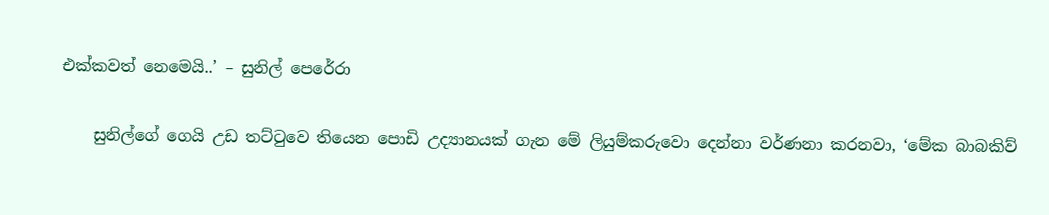එක්කවත් නෙමෙයි..’ – සුනිල් පෙරේරා

    සුනිල්ගේ ගෙයි උඩ තට්ටුවෙ තියෙන පොඩි උද්‍යානයක් ගැන මේ ලියුම්කරුවො දෙන්නා වර්ණනා කරනවා, ‘මේක බාබකිව්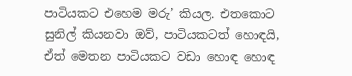පාටියකට එහෙම මරු’ කියල. එතකොට සුනිල් කියනවා ඔව්, පාටියකටත් හොඳයි, ඒත් මෙතන පාටියකට වඩා හොඳ හොඳ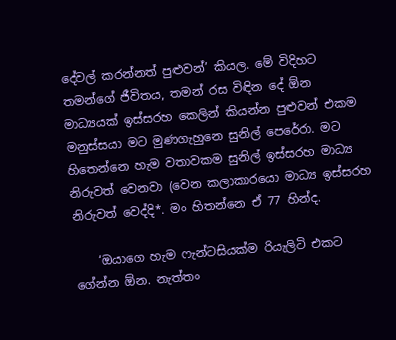දේවල් කරන්නත් පුළුවන්’ කියල. මේ විදිහට තමන්ගේ ජීවිතය, තමන් රස විඳින දේ ඕන මාධ්‍යයක් ඉස්සරහ කෙලින් කියන්න පුළුවන් එකම මනුස්සයා මට මුණගැහුනෙ සුනිල් පෙරේරා. මට හිතෙන්නෙ හැම වතාවකම සුනිල් ඉස්සරහ මාධ්‍ය නිරුවත් වෙනවා (වෙන කලාකාරයො මාධ්‍ය ඉස්සරහ නිරුවත් වෙද්දි*. මං හිතන්නෙ ඒ 77 හින්ද.

    ‘ඔයාගෙ හැම ෆැන්ටසියක්ම රියැලිටි එකට ගේන්න ඕන. නැත්තං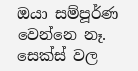ඔයා සම්පූර්ණ වෙන්නෙ නෑ. සෙක්ස් වල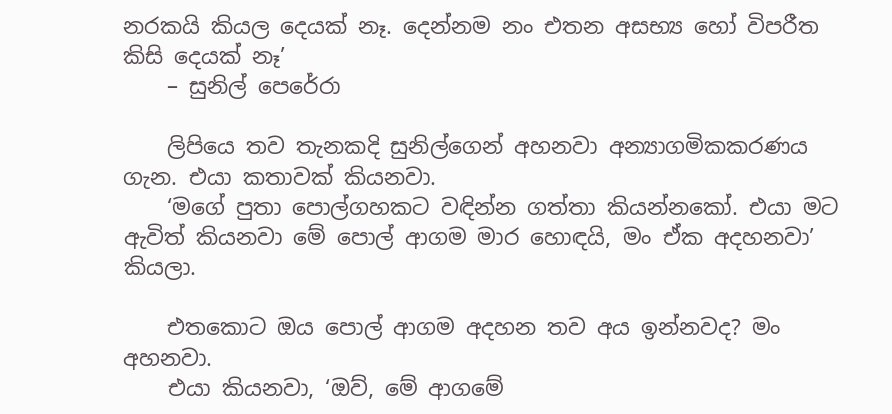නරකයි කියල දෙයක් නෑ. දෙන්නම නං එතන අසභ්‍ය හෝ විපරීත කිසි දෙයක් නෑ’
    – සුනිල් පෙරේරා

    ලිපියෙ තව තැනකදි සුනිල්ගෙන් අහනවා අන්‍යාගමිකකරණය ගැන. එයා කතාවක් කියනවා.
    ‘මගේ පුතා පොල්ගහකට වඳින්න ගත්තා කියන්නකෝ. එයා මට ඇවිත් කියනවා මේ පොල් ආගම මාර හොඳයි, මං ඒක අදහනවා’ කියලා.

    එතකොට ඔය පොල් ආගම අදහන තව අය ඉන්නවද? මං අහනවා.
    එයා කියනවා, ‘ඔව්, මේ ආගමේ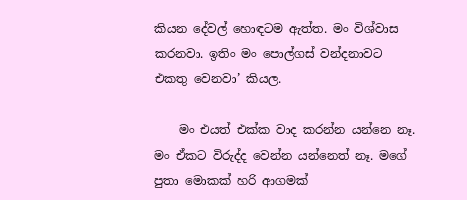කියන දේවල් හොඳටම ඇත්ත. මං විශ්වාස කරනවා. ඉතිං මං පොල්ගස් වන්දනාවට එකතු වෙනවා’ කියල.

    මං එයත් එක්ක වාද කරන්න යන්නෙ නෑ. මං ඒකට විරුද්ද වෙන්න යන්නෙත් නෑ. මගේ පුතා මොකක් හරි ආගමක්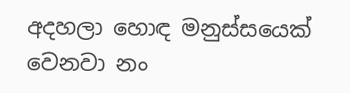අදහලා හොඳ මනුස්සයෙක් වෙනවා නං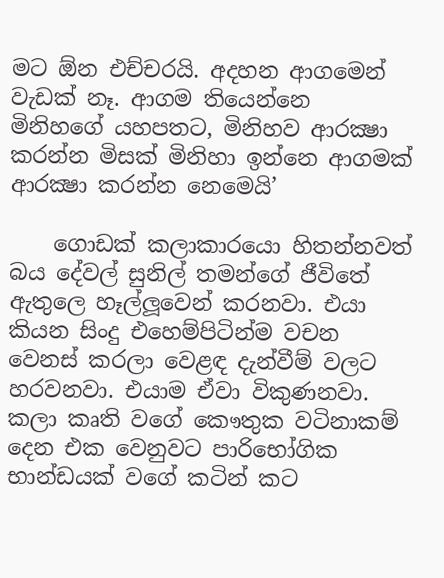මට ඕන එච්චරයි. අදහන ආගමෙන් වැඩක් නෑ. ආගම තියෙන්නෙ මිනිහගේ යහපතට, මිනිහව ආරක්‍ෂා කරන්න මිසක් මිනිහා ඉන්නෙ ආගමක් ආරක්‍ෂා කරන්න නෙමෙයි’

    ගොඩක් කලාකාරයො හිතන්නවත් බය දේවල් සුනිල් තමන්ගේ ජීවිතේ ඇතුලෙ හෑල්ලූවෙන් කරනවා. එයා කියන සිංදු එහෙම්පිටින්ම වචන වෙනස් කරලා වෙළඳ දැන්වීම් වලට හරවනවා. එයාම ඒවා විකුණනවා. කලා කෘති වගේ කෞතුක වටිනාකම් දෙන එක වෙනුවට පාරිභෝගික භාන්ඩයක් වගේ කටින් කට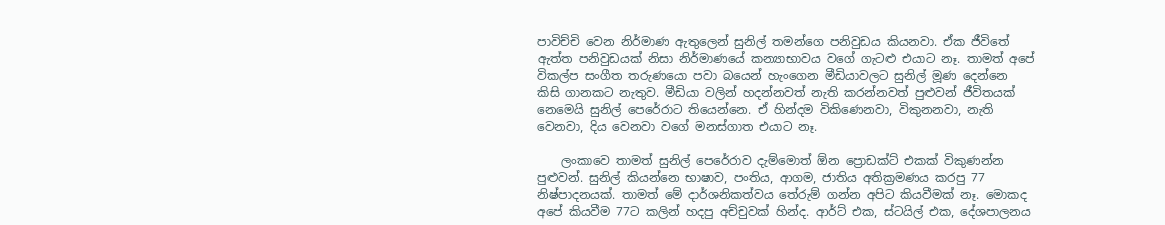පාවිච්චි වෙන නිර්මාණ ඇතුලෙන් සුනිල් තමන්ගෙ පනිවුඩය කියනවා. ඒක ජීවිතේ ඇත්ත පනිවුඩයක් නිසා නිර්මාණයේ කන්‍යාභාවය වගේ ගැටළු එයාට නෑ. තාමත් අපේ විකල්ප සංගීත තරුණයො පවා බයෙන් හැංගෙන මීඩියාවලට සුනිල් මූණ දෙන්නෙ කිසි ගානකට නැතුව. මීඩියා වලින් හදන්නවත් නැති කරන්නවත් පුළුවන් ජීවිතයක් නෙමෙයි සුනිල් පෙරේරාට තියෙන්නෙ. ඒ හින්දම විකිණෙනවා, විකුනනවා, නැති වෙනවා, දිය වෙනවා වගේ මනස්ගාත එයාට නෑ.

    ලංකාවෙ තාමත් සුනිල් පෙරේරාව දැම්මොත් ඕන ප්‍රොඩක්ට් එකක් විකුණන්න පුළුවන්. සුනිල් කියන්නෙ භාෂාව, පංතිය, ආගම, ජාතිය අතික්‍රමණය කරපු 77 නිෂ්පාදනයක්. තාමත් මේ දාර්ශනිකත්වය තේරුම් ගන්න අපිට කියවීමක් නෑ. මොකද අපේ කියවීම 77ට කලින් හදපු අච්චුවක් හින්ද. ආර්ට් එක, ස්ටයිල් එක, දේශපාලනය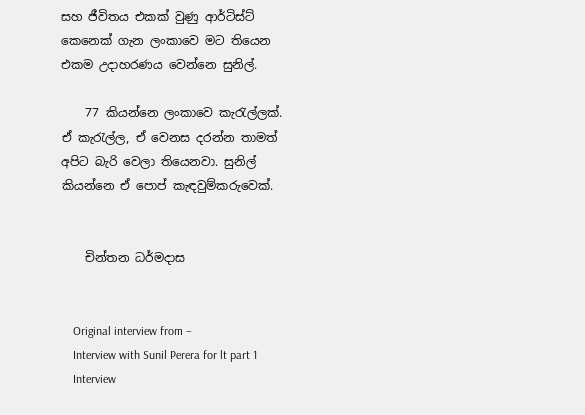සහ ජීවිතය එකක් වුණු ආර්ටිස්ට් කෙනෙක් ගැන ලංකාවෙ මට තියෙන එකම උදාහරණය වෙන්නෙ සුනිල්.

    77 කියන්නෙ ලංකාවෙ කැරැල්ලක්. ඒ කැරැල්ල, ඒ වෙනස දරන්න තාමත් අපිට බැරි වෙලා තියෙනවා. සුනිල් කියන්නෙ ඒ පොප් කැඳවුම්කරුවෙක්.


    චින්තන ධර්මදාස


    Original interview from –
    Interview with Sunil Perera for lt part 1
    Interview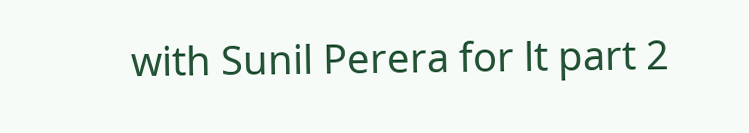with Sunil Perera for lt part 2